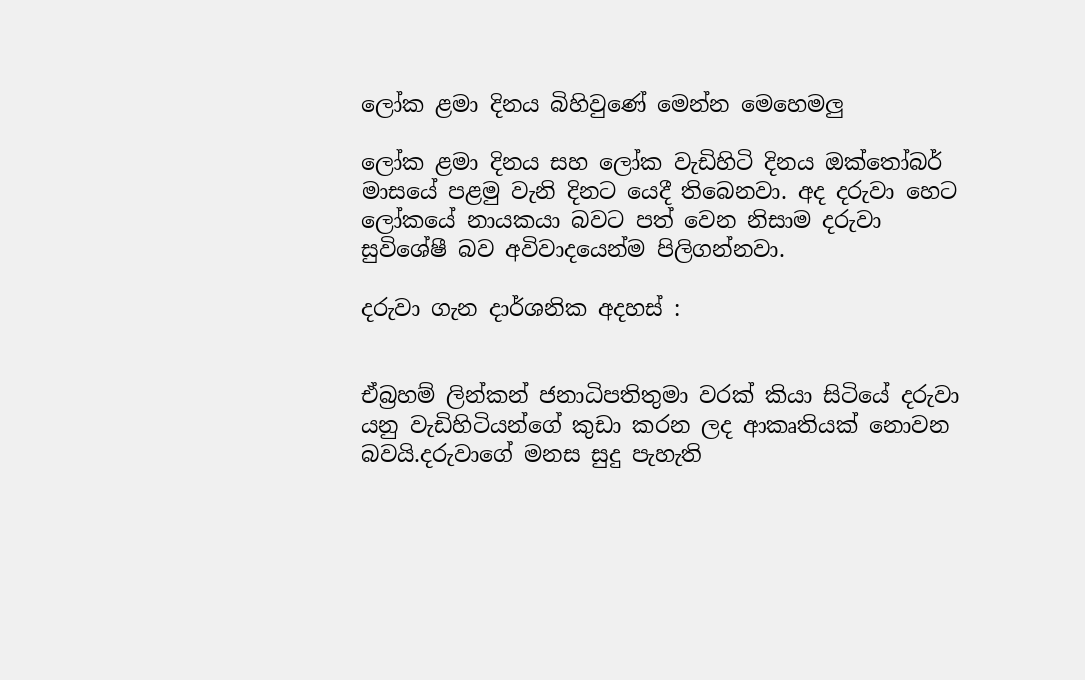ලෝක ළමා දිනය බිහිවුණේ මෙන්න මෙහෙමලු

ලෝක ළමා දිනය සහ ලෝක වැඩිහිටි දිනය ඔක්තෝබර් මාසයේ පළමු වැනි දිනට යෙදී තිබෙනවා. අද දරුවා හෙට ලෝකයේ නායකයා බවට පත් වෙන නිසාම දරුවා සුවිශේෂී බව අවිවාදයෙන්ම පිලිගන්නවා.

දරුවා ගැන දාර්ශනික අදහස් :


ඒබ්‍රහම් ලින්කන් ජනාධිපතිතුමා වරක් කියා සිටියේ දරුවා යනු වැඩිහිටියන්ගේ කුඩා කරන ලද ආකෘතියක් නොවන බවයි.දරුවාගේ මනස සුදු පැහැති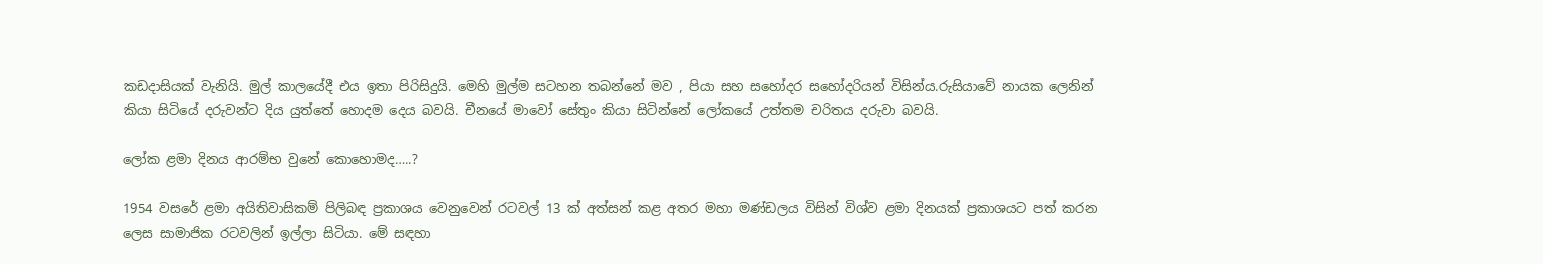කඩදාසියක් වැනියි. මුල් කාලයේදී එය ඉතා පිරිසිදුයි. මෙහි මුල්ම සටහන තබන්නේ මව , පියා සහ සහෝදර සහෝදරියන් විසින්ය.රුසියාවේ ‍නායක ලෙනින් කියා සිටියේ දරුවන්ට දිය යුත්තේ හොදම දෙය බවයි. චීනයේ මාවෝ සේතුං කියා සිටින්නේ ලෝකයේ උත්තම චරිතය දරුවා බවයි.

ලෝක ළමා දිනය ආරම්භ වුනේ කොහොමද…..?

1954 වසරේ ළමා අයිතිවාසිකම් පිලිබඳ ප්‍රකාශය වෙනුවෙන් රටවල් 13 ක් අත්සන් කළ අතර මහා මණ්ඩලය විසින් විශ්ව ළමා දිනයක් ප්‍රකාශයට පත් කරන ලෙස සාමාජික රටවලින් ඉල්ලා සිටියා. මේ සඳහා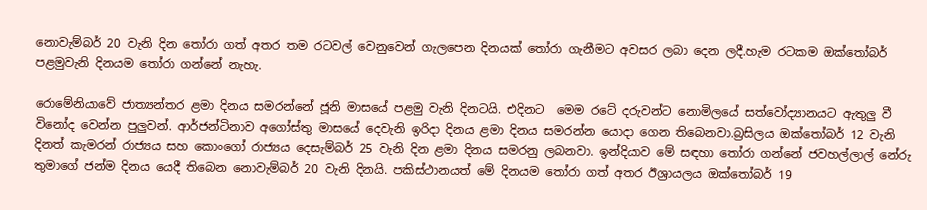නොවැම්බර් 20 වැනි දින තෝරා ගත් අතර තම රටවල් වෙනුවෙන් ගැලපෙන දිනයක් තෝරා ගැනීමට අවසර ලබා දෙන ලදී.හැම රටකම ඔක්තෝබර් පළමුවැනි දිනයම තෝරා ගන්නේ නැහැ.

රොමේනියාවේ ජාත්‍යන්තර ළමා දිනය සමරන්නේ ජූනි මාසයේ පළමු වැනි දිනටයි. එදිනට  මෙම රටේ දරුවන්ට නොමිලයේ සත්වෝද්‍යානයට ඇතුලු වී විනෝද වෙන්න පුලුවන්. ආර්ජන්ටිනාව අගෝස්තු මාසයේ දෙවැනි ඉරිදා දිනය ළමා දිනය සමරන්න යොදා ගෙන තිබෙනවා.බ්‍රසිලය ඔක්තෝබර් 12 වැනි දිනත් කැමරන් රාජ්‍යය සහ කොංගෝ රාජ්‍යය දෙසැම්බර් 25 වැනි දින ළමා දිනය සමරනු ලබනවා. ඉන්දියාව මේ සඳහා තෝරා ගන්නේ ජවහල්ලාල් නේරු තුමාගේ ජන්ම දිනය යෙදී තිබෙන නොවැම්බර් 20 වැනි දිනයි. පකිස්ථානයත් මේ දිනයම තෝරා ගත් අතර ඊශ්‍රායලය ඔක්තෝබර් 19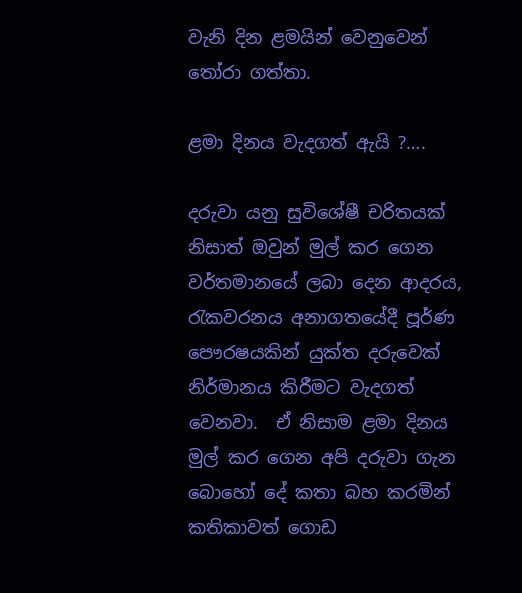වැනි දින ළමයින් වෙනුවෙන් තෝරා ගත්තා.

ළමා දිනය වැදගත් ඇයි ?….

දරුවා යනු සුවිශේෂී චරිතයක් නිසාත් ඔවුන් මුල් කර ගෙන වර්තමානයේ ලබා දෙන ආදරය, රැකවරනය අනාගතයේදී පූර්ණ පෞරෂයකින් යුක්ත දරුවෙක් නිර්මානය කිරීමට වැදගත්  වෙනවා.  ඒ නිසාම ළමා දිනය මුල් කර ගෙන අපි දරුවා ගැන බොහෝ දේ කතා බහ කරමින් කතිකාවත් ගොඩ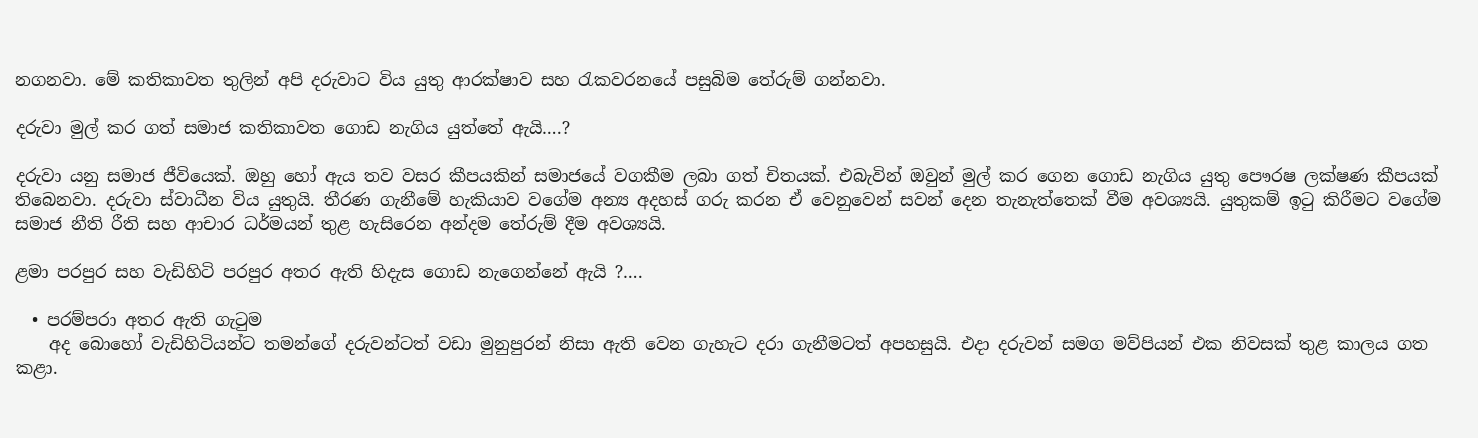නගනවා. මේ කතිකාවත තුලින් අපි දරුවාට විය යුතු ආරක්ෂාව සහ රැකවරනයේ පසුබිම තේරුම් ගන්නවා.

දරුවා මුල් කර ගත් සමාජ කතිකාවත ගොඩ නැගිය යුත්තේ ඇයි….?

දරුවා යනු සමාජ ජීවියෙක්. ඔහු හෝ ඇය තව වසර කීපයකින් සමාජයේ වගකීම ලබා ගත් චිතයක්. එබැවින් ඔවුන් මුල් කර ගෙන ගොඩ නැගිය යුතු පෞරෂ ලක්ෂණ කීපයක් තිබෙනවා. දරුවා ස්වාධීන විය යුතුයි. තීරණ ගැනීමේ හැකියාව වගේම අන්‍ය අදහස් ගරු කරන ඒ වෙනුවෙන් සවන් දෙන තැනැත්තෙක් වීම අවශ්‍යයි. යුතුකම් ඉටු කිරීමට වගේම සමාජ නීති රීති සහ ආචාර ධර්මයන් තුළ හැසිරෙන අන්දම තේරුම් දීම අවශ්‍යයි.

ළමා පරපුර සහ වැඩිහිටි පරපුර අතර ඇති හිදැස ගොඩ නැගෙන්නේ ඇයි ?….

  • පරම්පරා අතර ඇති ගැටුම
    අද බොහෝ වැඩිහිටියන්ට තමන්ගේ දරුවන්ටත් වඩා මුනුපුරන් නිසා ඇති වෙන ගැහැට දරා ගැනීමටත් අපහසුයි. එදා දරුවන් සමග මව්පියන් එක නිවසක් තුළ කාලය ගත කළා.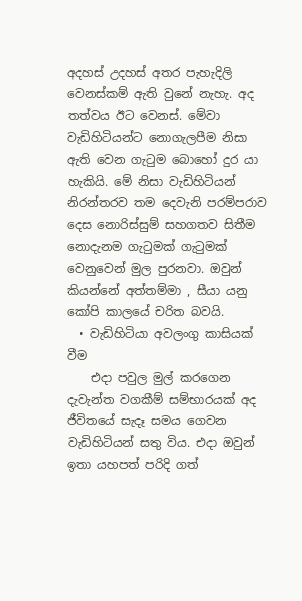අදහස් උදහස් අතර පැහැදිලි වෙනස්කම් ඇති වුනේ නැහැ. අද තත්වය ඊට වෙනස්. මේවා වැඩිහිටියන්ට නොගැලපීම නිසා ඇති වෙන ගැටුම බොහෝ දුර යා හැකියි. මේ නිසා වැඩිහිටියන් නිරන්තරව තම දෙවැනි පරම්පරාව දෙස නොරිස්සුම් සහගතව සිතීම නොදැනම ගැටුමක් ගැටුමක් වෙනුවෙන් මුල පුරනවා. ඔවුන් කියන්නේ අත්තම්මා , සීයා යනු කෝපි කාලයේ චරිත බවයි.
  • වැඩිහිටියා අවලංගු කාසියක් වීම
    එදා පවුල මුල් කරගෙන දැවැන්ත වගකීම් සම්භාරයක් අද ජීවිතයේ සැදෑ සමය ගෙවන වැඩිහිටියන් සතු විය. එදා ඔවුන් ඉතා යහපත් පරිදි ගත්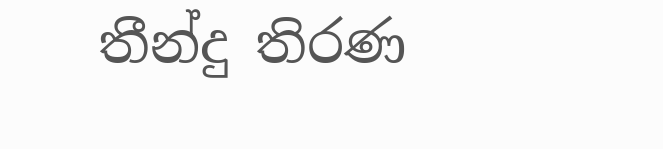තීන්දු තිරණ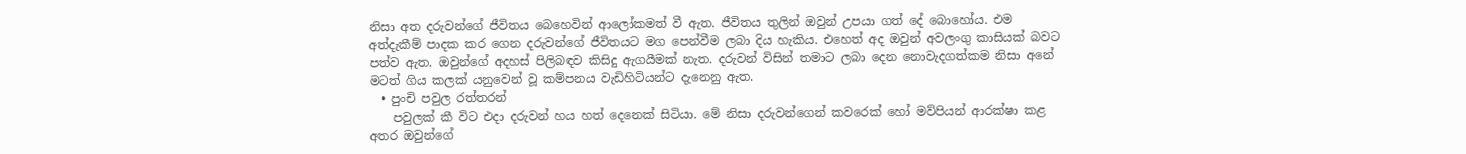නිසා අත දරුවන්ගේ ජීවිතය බෙහෙවින් ආලෝකමත් වී ඇත. ජීවිතය තුලින් ඔවුන් උපයා ගත් දේ බොහෝය. එම අත්දැකීම් පාදක කර ගෙන දරුවන්ගේ ජීවිතයට මග පෙන්වීම ලබා දිය හැකිය. එහෙත් අද ඔවුන් අවලංගු කාසියක් බවට පත්ව ඇත. ඔවුන්ගේ අදහස් පිලිබඳව කිසිදු ඇගයීමක් නැත. දරුවන් විසින් තමාට ලබා දෙන ‍නොවැදගත්කම නිසා අනේ මටත් ගිය කලක් යනුවෙන් වූ කම්පනය වැඩිහිටියන්ට දැනෙනු ඇත.
  • පුංචි පවුල රත්තරන්
    පවුලක් කී විට එදා දරුවන් හය හත් දෙනෙක් සිටියා. මේ නිසා දරුවන්ගෙන් කවරෙක් හෝ මව්පියන් ආරක්ෂා කළ අතර ඔවුන්ගේ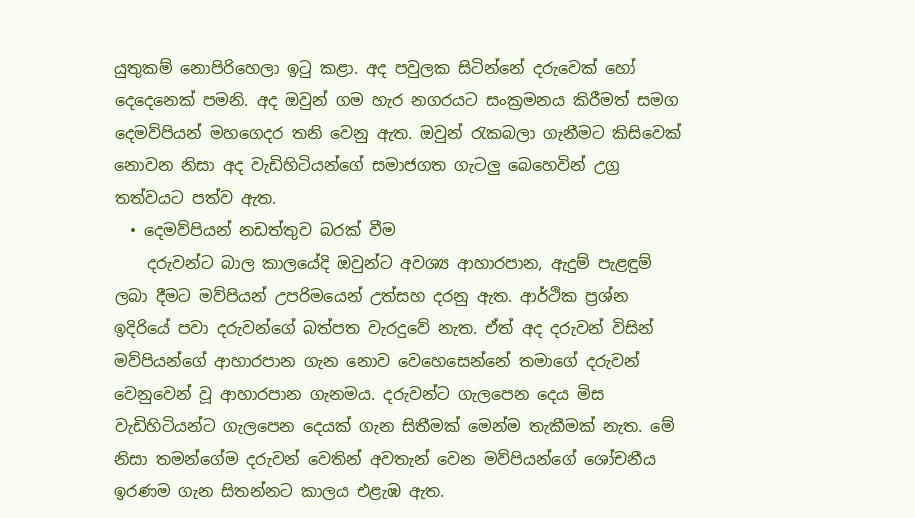යුතුකම් නොපිරිහෙලා ඉටු කළා. අද පවුලක සිටින්නේ දරුවෙක් හෝ දෙදෙනෙක් පමනි. අද ඔවුන් ගම හැර නගරයට සංක්‍රමනය කිරීමත් සමග දෙමව්පියන් මහගෙදර තනි වෙනු ඇත. ඔවුන් රැකබලා ගැනීමට කිසිවෙක් නොවන නිසා අද වැඩිහිටියන්ගේ සමාජගත ගැටලු බෙහෙවින් උග්‍ර තත්වයට පත්ව ඇත.
  • දෙමව්පියන් නඩත්තුව බරක් වීම
    දරුවන්ට බාල කාලයේදි ඔවුන්ට අවශ්‍ය ආහාරපාන, ඇදුම් පැළඳුම් ලබා දීමට මව්පියන් උපරිමයෙන් උත්සහ දරනු ඇත. ආර්ථික ප්‍රශ්න ඉදිරියේ පවා දරුවන්ගේ බත්පත වැරදුවේ නැත. ඒත් අද දරුවන් විසින් මව්පියන්ගේ ආහාරපාන ගැන නොව වෙහෙසෙන්නේ තමාගේ දරුවන් වෙනුවෙන් වූ ආහාරපාන ගැනමය. දරුවන්ට ගැලපෙන දෙය මිස වැඩිහිටියන්ට ගැලපෙන දෙයක් ගැන සිතීමක් මෙන්ම තැකීමක් නැත. මේ නිසා තමන්ගේම දරුවන් වෙතින් අවතැන් වෙන මව්පියන්ගේ ශෝචනීය ඉරණම ගැන සිතන්නට කාලය එළැඹ ඇත.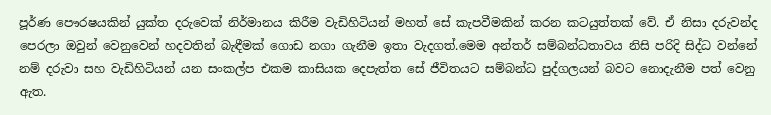පූර්ණ පෞරෂයකින් යුක්ත දරුවෙක් නිර්මානය කිරීම වැඩිහිටියන් මහත් සේ කැපවීමකින් කරන කටයුත්තක් වේ. ඒ නිසා දරුවන්ද පෙරලා ඔවුන් වෙනුවෙන් හදවතින් බැඳීමක් ගොඩ නගා ගැනීම ඉතා වැදගත්.මෙම අන්තර් සම්බන්ධතාවය නිසි පරිදි සිද්ධ වන්නේ නම් දරුවා සහ වැඩිහිටියන් යන සංකල්ප එකම කාසියක දෙපැත්ත සේ ජීවිතයට සම්බන්ධ පුද්ගලයන් බවට නොදැනීම පත් වෙනු ඇත.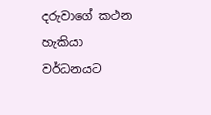දරුවාගේ කථන හැකියා වර්ධනයට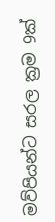මව්පියන්ට සරල ක්‍රම 9ක්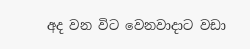අද වන විට වෙනවාදාට වඩා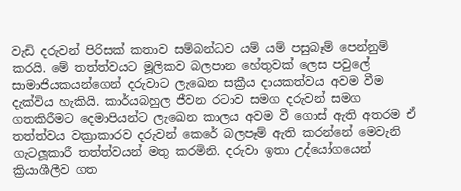වැඩි දරුවන් පිරිසක් කතාව සම්බන්ධව යම් යම් පසුබෑම් පෙන්නුම් කරයි. මේ තත්ත්වයට මූලිකව බලපාන හේතුවක් ලෙස පවුලේ සාමාජියකයන්ගෙන් දරුවාට ලැඛෙන සක්‍රීය දායකත්වය අවම වීම දැක්විය හැකියි. කාර්යබහුල ජීවන රටාව සමග දරුවන් සමග ගතකිරීමට දෙමාපියන්ට ලැඛෙන කාලය අවම වී ගොස් ඇති අතරම ඒ තත්ත්වය වක්‍රාකාරව දරුවන් කෙරේ බලපෑම් ඇති කරන්නේ මෙවැනි ගැටලූකාරී තත්ත්වයන් මතු කරමිනි. දරුවා ඉතා උද්යෝගයෙන් ක්‍රියාශීලීව ගත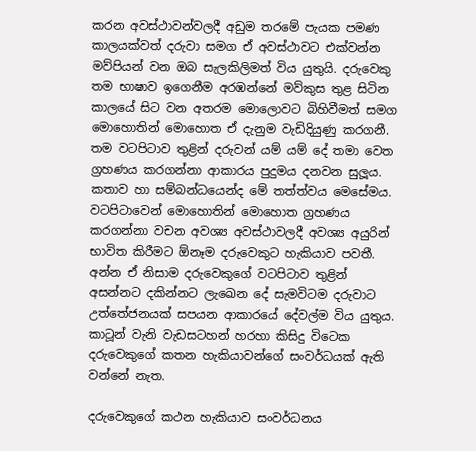කරන අවස්ථාවන්වලදී අඩුම තරමේ පැයක පමණ කාලයක්වත් දරුවා සමග ඒ අවස්ථාවට එක්වන්න මව්පියන් වන ඔබ සැලකිලිමත් විය යුතුයි. දරුවෙකු තම භාෂාව ඉගෙනීම අරඹන්නේ මව්කුස තුළ සිටින කාලයේ සිට වන අතරම මොලොවට බිහිවීමත් සමග මොහොතින් මොහොත ඒ දැනුම වැඩිදියුණු කරගනී. තම වටපිටාව තුළින් දරුවන් යම් යම් දේ තමා වෙත ග්‍රහණය කරගන්නා ආකාරය පුදුමය දනවන සුලූය. කතාව හා සම්බන්ධයෙන්ද මේ තත්ත්වය මෙසේමය. වටපිටාවෙන් මොහොතින් මොහොත ග්‍රහණය කරගන්නා වචන අවශ්‍ය අවස්ථාවලදී අවශ්‍ය අයුරින් භාවිත කිරීමට ඕනෑම දරුවෙකුට හැකියාව පවතී. අන්න ඒ නිසාම දරුවෙකුගේ වටපිටාව තුළින් අසන්නට දකින්නට ලැඛෙන දේ සැමවිටම දරුවාට උත්තේජනයක් සපයන ආකාරයේ දේවල්ම විය යුතුය. කාටූන් වැනි වැඩසටහන් හරහා කිසිදු විටෙක දරුවෙකුගේ කතන හැකියාවන්ගේ සංවර්ධයක් ඇති වන්නේ නැත.

දරුවෙකුගේ කථන හැකියාව සංවර්ධනය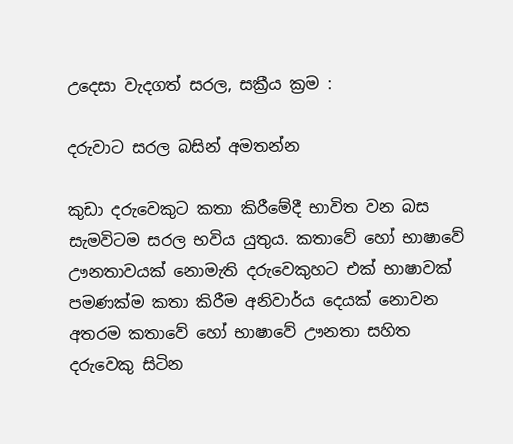උදෙසා වැදගත් සරල, සක්‍රීය ක්‍රම :

දරුවාට සරල බසින් අමතන්න

කුඩා දරුවෙකුට කතා කිරීමේදී භාවිත වන බස සැමවිටම සරල භවිය යුතුය. කතාවේ හෝ භාෂාවේ ඌනතාවයක් නොමැති දරුවෙකුහට එක් භාෂාවක් පමණක්ම කතා කිරීම අනිවාර්ය දෙයක් නොවන අතරම කතාවේ හෝ භාෂාවේ ඌනතා සහිත දරුවෙකු සිටින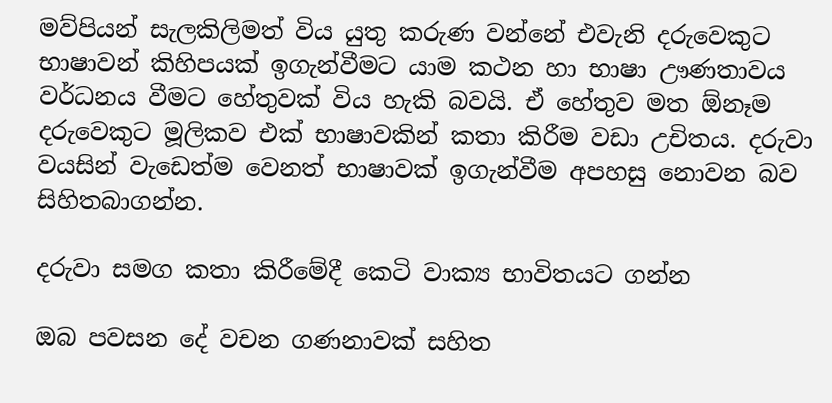මව්පියන් සැලකිලිමත් විය යුතු කරුණ වන්නේ එවැනි දරුවෙකුට භාෂාවන් කිහිපයක් ඉගැන්වීමට යාම කථන හා භාෂා ඌණතාවය වර්ධනය වීමට හේතුවක් විය හැකි බවයි. ඒ හේතුව මත ඕනෑම දරුවෙකුට මූලිකව එක් භාෂාවකින් කතා කිරීම වඩා උචිතය. දරුවා වයසින් වැඩෙත්ම වෙනත් භාෂාවක් ඉගැන්වීම අපහසු නොවන බව සිහිතබාගන්න.

දරුවා සමග කතා කිරීමේදී කෙටි වාක්‍ය භාවිතයට ගන්න

ඔබ පවසන දේ වචන ගණනාවක් සහිත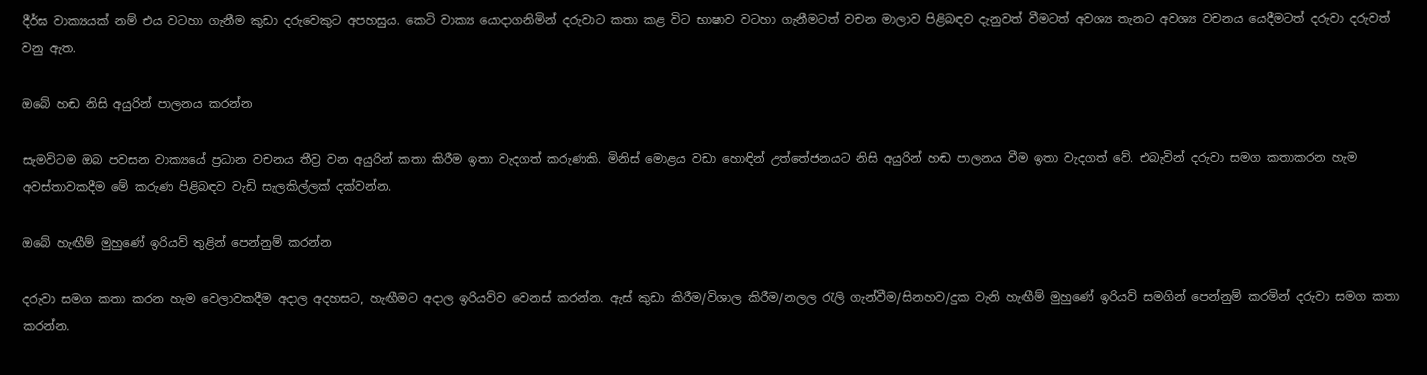දීර්ඝ වාක්‍යයක් නම් එය වටහා ගැනීම කුඩා දරුවෙකුට අපහසුය. කෙටි වාක්‍ය යොදාගනිමින් දරුවාට කතා කළ විට භාෂාව වටහා ගැනීමටත් වචන මාලාව පිළිබඳව දැනුවත් වීමටත් අවශ්‍ය තැනට අවශ්‍ය වචනය යෙදීමටත් දරුවා දරුවත් වනු ඇත.

ඔබේ හඬ නිසි අයුරින් පාලනය කරන්න

සැමවිටම ඔබ පවසන වාක්‍යයේ ප්‍රධාන වචනය තීව්‍ර වන අයුරින් කතා කිරීම ඉතා වැදගත් කරුණකි. මිනිස් මොළය වඩා හොඳින් උත්තේජනයට නිසි අයුරින් හඬ පාලනය වීම ඉතා වැදගත් වේ. එබැවින් දරුවා සමග කතාකරන හැම අවස්තාවකදීම මේ කරුණ පිළිබඳව වැඩි සැලකිල්ලක් දක්වන්න.

ඔබේ හැඟීම් මුහුණේ ඉරියව් තුළින් පෙන්නුම් කරන්න

දරුවා සමග කතා කරන හැම වෙලාවකදීම අදාල අදහසට, හැඟීමට අදාල ඉරියව්ව වෙනස් කරන්න. ඇස් කුඩා කිරීම/විශාල කිරීම/නලල රැලි ගැන්වීම/සිනහව/දුක වැනි හැඟීම් මුහුණේ ඉරියව් සමගින් පෙන්නුම් කරමින් දරුවා සමග කතා කරන්න.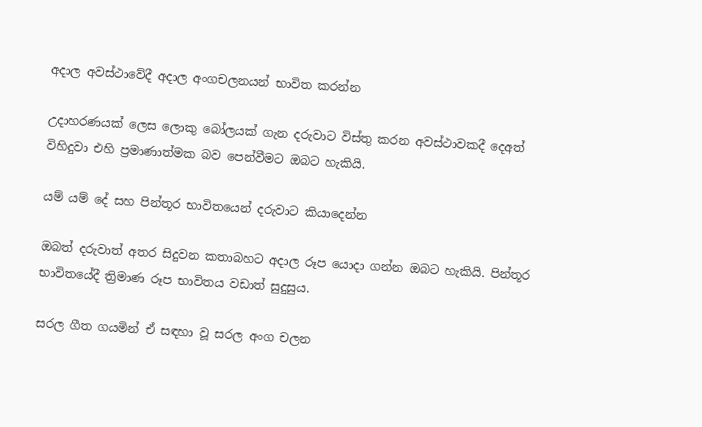අදාල අවස්ථාවේදී අදාල අංගචලනයන් භාවිත කරන්න

උදාහරණයක් ලෙස ලොකු බෝලයක් ගැන දරුවාට විස්තු කරන අවස්ථාවකදී දෙඅත් විහිදුවා එහි ප්‍රමාණාත්මක බව පෙන්වීමට ඔබට හැකියි.

යම් යම් දේ සහ පින්තූර භාවිතයෙන් දරුවාට කියාදෙන්න

ඔබත් දරුවාත් අතර සිදුවන කතාබහට අදාල රූප යොදා ගන්න ඔබට හැකියි. පින්තූර භාවිතයේදී ත්‍රිමාණ රූප භාවිතය වඩාත් සුදුසුය.

සරල ගීත ගයමින් ඒ සඳහා වූ සරල අංග චලන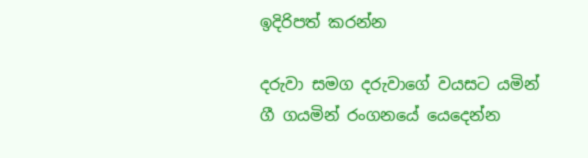ඉදිරිපත් කරන්න

දරුවා සමග දරුවාගේ වයසට යමින් ගී ගයමින් රංගනයේ යෙදෙන්න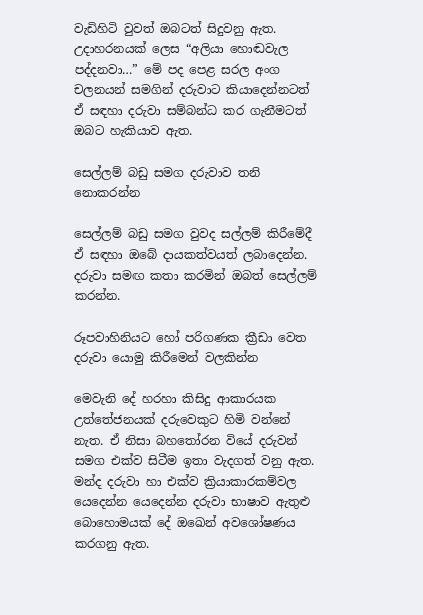වැඩිහිටි වුවත් ඔබටත් සිදුවනු ඇත. උදාහරනයක් ලෙස “අලියා හොඬවැල පද්දනවා…” මේ පද පෙළ සරල අංග චලනයන් සමගින් දරුවාට කියාදෙන්නටත් ඒ සඳහා දරුවා සම්බන්ධ කර ගැනීමටත් ඔබට හැකියාව ඇත.

සෙල්ලම් බඩු සමග දරුවාව තනි නොකරන්න

සෙල්ලම් බඩු සමග වුවද සල්ලම් කිරීමේදී ඒ සඳහා ඔබේ දායකත්වයත් ලබාදෙන්න. දරුවා සමඟ කතා කරමින් ඔබත් සෙල්ලම් කරන්න.

රූපවාහිනියට හෝ පරිගණක ක්‍රීඩා වෙත දරුවා යොමු කිරීමෙන් වලකින්න

මෙවැනි දේ හරහා කිසිදු ආකාරයක උත්තේජනයක් දරුවෙකුට හිමි වන්නේ නැත. ඒ නිසා බහතෝරන වියේ දරුවන් සමග එක්ව සිටීම ඉතා වැදගත් වනු ඇත. මන්ද දරුවා හා එක්ව ක්‍රියාකාරකම්වල යෙදෙන්න යෙදෙන්න දරුවා භාෂාව ඇතුළු බොහොමයක් දේ ඔඛෙන් අවශෝෂණය කරගනු ඇත.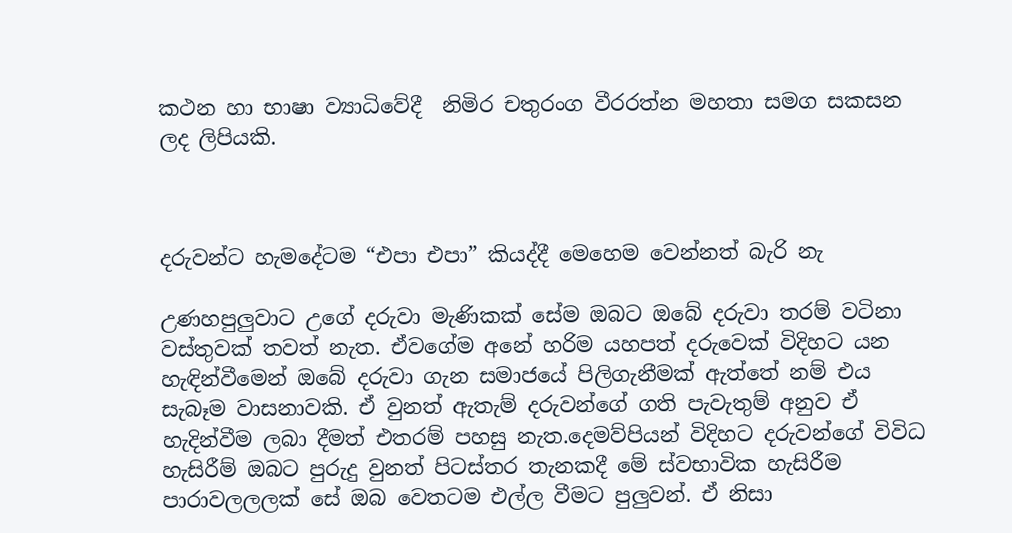කථන හා භාෂා ව්‍යාධිවේදී  නිමිර චතුරංග වීරරත්න මහතා සමග සකසන ලද ලිපියකි.



දරුවන්ට හැමදේටම “එපා එපා” කියද්දී මෙහෙම වෙන්නත් බැරි නැ

උණහපුලුවාට උගේ දරුවා මැණිකක් සේම ඔබට ඔබේ දරුවා තරම් වටිනා වස්තුවක් තවත් නැත. ඒවගේම අනේ හරිම යහපත් දරුවෙක් විදිහට යන හැඳින්වීමෙන් ඔබේ දරුවා ගැන සමාජයේ පිලිගැනීමක් ඇත්තේ නම් එය සැබෑම වාසනාවකි. ඒ වුනත් ඇතැම් දරුවන්ගේ ගති පැවැතුම් අනුව ඒ හැදින්වීම ලබා දීමත් එතරම් පහසු නැත.දෙමව්පියන් විදිහට දරුවන්ගේ විවිධ හැසිරීම් ඔබට පුරුදු වුනත් පිටස්තර තැනකදී මේ ස්වභාවික හැසිරීම පාරාවලලලක් සේ ඔබ වෙතටම එල්ල වීමට පුලුවන්. ඒ නිසා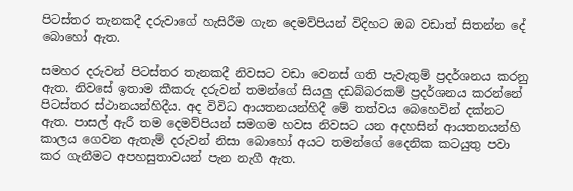පිටස්තර තැනකදී දරුවාගේ හැසිරීම ගැන දෙමව්පියන් විදිහට ඔබ වඩාත් සිතන්න දේ බොහෝ ඇත.

සමහර දරුවන් පිටස්තර තැනකදී නිවසට වඩා වෙනස් ගති පැවැතුම් ප්‍රදර්ශනය කරනු ඇත. නිවසේ ඉතාම කීකරු දරුවන් තමන්ගේ සියලු දඩබ්බරකම් ප්‍රදර්ශනය කරන්නේ පිටස්තර ස්ථානයන්හිදීය. අද විවිධ ආයතනයන්හිදී මේ තත්වය බෙහෙවින් දක්නට ඇත. පාසල් ඇරී තම දෙමව්පියන් සමගම හවස නිවසට යන අදහසින් ආයතනයන්හි කාලය ගෙවන ඇතැම් දරුවන් නිසා බොහෝ අයට තමන්ගේ දෛනික කටයුතු පවා කර ගැනීමට අපහසුතාවයන් පැන නැගී ඇත.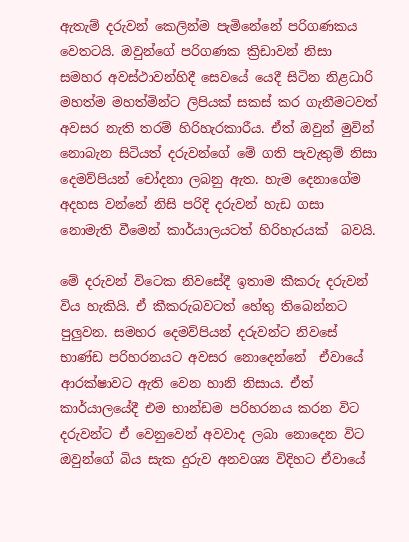ඇතැම් දරුවන් කෙලින්ම පැමිනේනේ පරිගණකය වෙතටයි. ඔවුන්ගේ පරිගණක ක්‍රිඩාවන් නිසා සමහර අවස්ථාවන්හිදී සෙවයේ යෙදී සිටින නිළධාරි මහත්ම මහත්මින්ට ලිපියක් සකස් කර ගැනීමටවත් අවසර නැති තරම් හිරිහැරකාරීය. ඒත් ඔවුන් මුවින් නොබැන සිටියත් දරුවන්ගේ මේ ගති පැවැතුම් නිසා දෙමව්පියන් චෝදනා ලබනු ඇත. හැම දෙනාගේම අදහස වන්නේ නිසි පරිදි දරුවන් හැඩ ගසා නොමැති වීමෙන් කාර්යාලයටත් හිරිහැරයක්  බවයි.

මේ දරුවන් විටෙක නිවසේදී ඉතාම කීකරු දරුවන් විය හැකියි. ඒ කීකරුබවටත් හේතු තිබෙන්නට පුලුවන. සමහර දෙමව්පියන් දරුවන්ට නිවසේ භාණ්ඩ පරිහරනයට අවසර නොදෙන්නේ  ඒවායේ ආරක්ෂාවට ඇති වෙන හානි නිසාය. ඒත් කාර්යාලයේදී එම භාන්ඩම පරිහරනය කරන විට දරුවන්ට ඒ වෙනුවෙන් අවවාද ලබා නොදෙන විට ඔවුන්ගේ බිය සැක දුරුව අනවශ්‍ය විදිහට ඒවායේ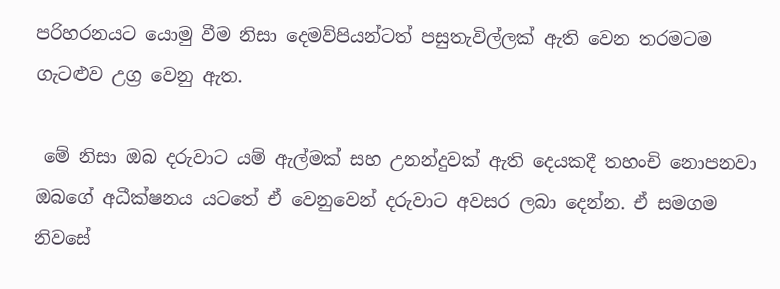පරිහරනයට යොමු වීම නිසා දෙමව්පියන්ටත් පසුතැවිල්ලක් ඇති වෙන තරමටම ගැටළුව උග්‍ර වෙනු ඇත.

 මේ නිසා ඔබ දරුවාට යම් ඇල්මක් සහ උනන්දුවක් ඇති දෙයකදී තහංචි නොපනවා ඔබගේ අධීක්ෂනය යටතේ ඒ වෙනුවෙන් දරුවාට අවසර ලබා දෙන්න. ඒ සමගම නිවසේ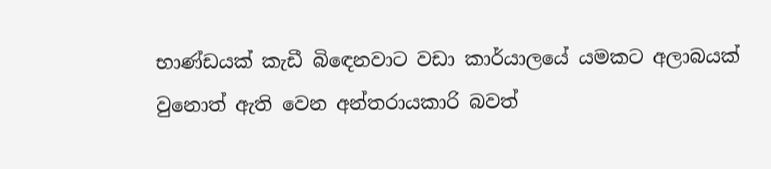භාණ්ඩයක් කැඩී බි‍ඳෙනවාට වඩා කාර්යාලයේ යමකට අලාබයක් වුනොත් ඇති වෙන අන්තරායකාරි බවත්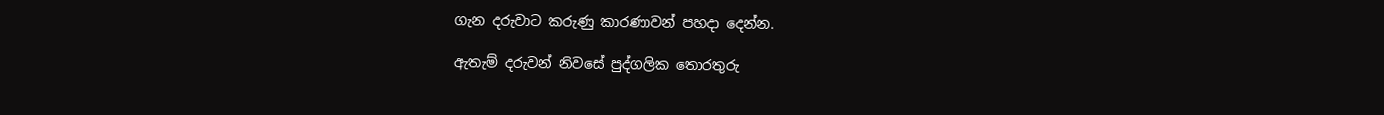ගැන දරුවාට කරුණු කාරණාවන් පහදා දෙන්න.

ඇතැම් දරුවන් නිවසේ පුද්ගලික තොරතුරු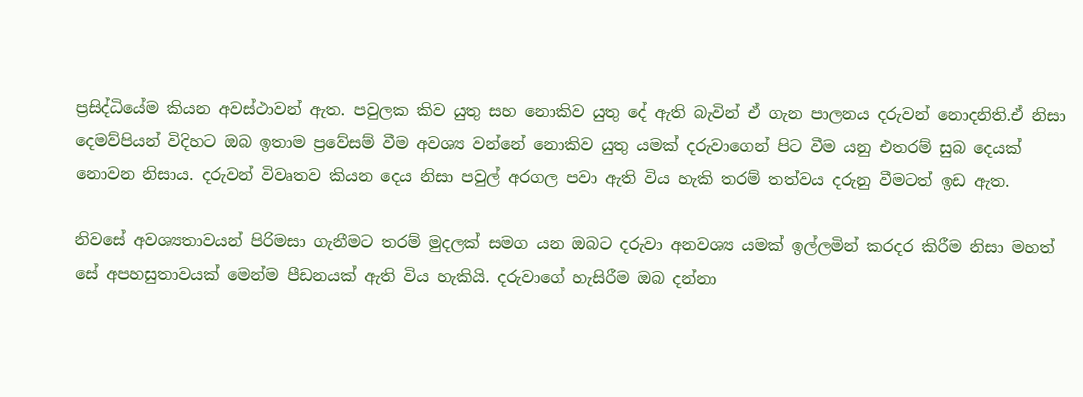ප්‍රසිද්ධියේම කියන අවස්ථාවන් ඇත. පවුලක කිව යුතු සහ නොකිව යුතු දේ ඇති බැවින් ඒ ගැන පාලනය දරුවන් නොදනිති.ඒ නිසා දෙමව්පියන් විදිහට ඔබ ඉතාම ප්‍රවේසම් වීම අවශ්‍ය වන්නේ නොකිව යුතු යමක් දරුවාගෙන් පිට වීම යනු එතරම් සුබ දෙයක් නොවන නිසාය. දරුවන් විවෘතව කියන දෙය නිසා පවුල් අරගල පවා ඇති විය හැකි තරම් තත්වය දරුනු වීමටත් ඉඩ ඇත.

නිවසේ අවශ්‍යතාවයන් පිරිමසා ගැනීමට තරම් මුදලක් සමග යන ඔබට දරුවා අනවශ්‍ය යමක් ඉල්ලමින් කරදර කිරීම නිසා මහත් සේ අපහසුතාවයක් මෙන්ම පීඩනයක් ඇති විය හැකියි. දරුවාගේ හැසිරීම ඔබ දන්නා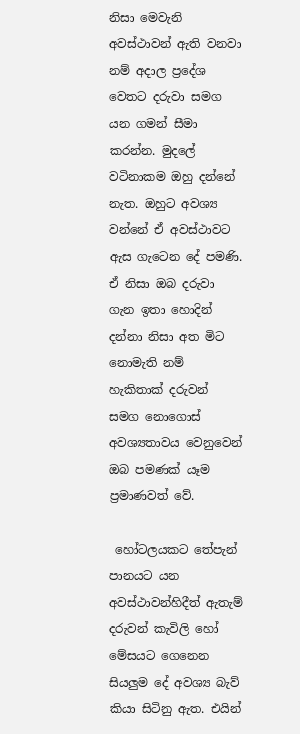නිසා මෙවැනි අවස්ථාවන් ඇති වනවා නම් අදාල ප්‍රදේශ වෙතට දරුවා සමග යන ගමන් සීමා කරන්න. මුදලේ වටිනාකම ඔහු දන්නේ නැත. ඔහුට අවශ්‍ය වන්නේ ඒ අවස්ථාවට ඇස ගැටෙන දේ පමණි. ඒ නිසා ඔබ දරුවා ගැන ඉතා හොදින් දන්නා නිසා අත මිට නොමැති නම් හැකිතාක් දරුවන් සමග නොගොස් අවශ්‍යතාවය වෙනුවෙන් ඔබ පමණක් යෑම ප්‍රමාණවත් වේ.

 හෝටලයකට තේපැන් පානයට යන අවස්ථාවන්හිදීත් ඇතැම් දරුවන් කැවිලි හෝ මේසයට ගෙනෙන සියලුම දේ අවශ්‍ය බැව් කියා සිටිනු ඇත. එයින්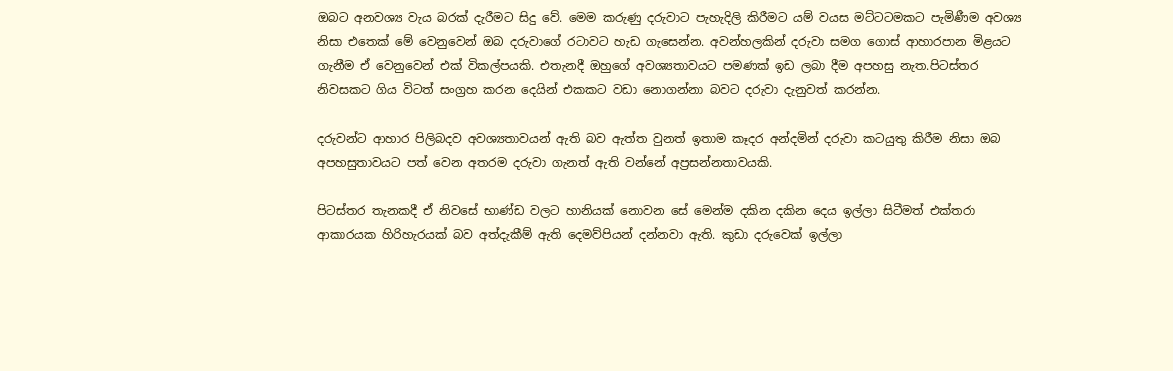ඔබට අනවශ්‍ය වැය බරක් දැරීමට සිදු වේ. මෙම කරුණු දරුවාට පැහැදිලි කිරීමට යම් වයස මට්ටටමකට පැමිණීම අවශ්‍ය නිසා එතෙක් මේ වෙනුවෙන් ඔබ දරුවාගේ රටාවට හැඩ ගැසෙන්න. අවන්හලකින් දරුවා සමග ‍ගොස් ආහාරපාන මිළයට ගැනීම ඒ වෙනුවෙන් එක් විකල්පයකි. එතැනදී ඔහුගේ අවශ්‍යතාවයට පමණක් ඉඩ ලබා දීම අපහසු නැත.පිටස්තර නිවසකට ගිය විටත් සංග්‍රහ කරන දෙයින් එකකට වඩා නොගන්නා බවට දරුවා දැනුවත් කරන්න.

දරුවන්ට ආහාර පිලිබදව අවශ්‍යතාවයන් ඇති බව ඇත්ත වුනත් ඉතාම කෑදර අන්දමින් දරුවා කටයුතු කිරීම නිසා ඔබ අපහසුතාවයට පත් වෙන අතරම දරුවා ගැනත් ඇති වන්නේ අප්‍රසන්නතාවයකි.

පිටස්තර තැනකදී ඒ නිවසේ භාණ්ඩ වලට හානියක් නොවන සේ මෙන්ම දකින දකින දෙය ඉල්ලා සිටීමත් එක්තරා ආකාරයක හිරිහැරයක් බව අත්දැකීම් ඇති දෙමව්පියන් දන්නවා ඇති. කුඩා දරුවෙක් ඉල්ලා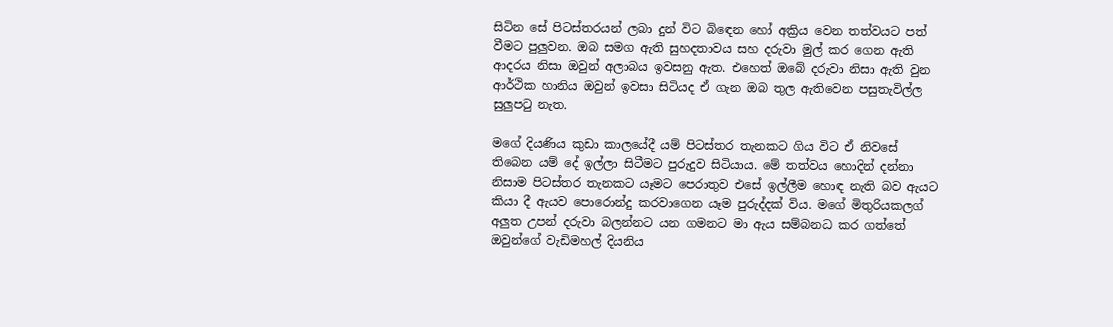සිටින සේ පිටස්තරයන් ලබා දුන් විට බි‍ඳෙන හෝ අක්‍රිය වෙන තත්වයට පත් වීමට පුලුවන. ඔබ සමග ඇති සුහදතාවය සහ දරුවා මුල් කර ගෙන ඇති  ආදරය නිසා ඔවුන් අලාබය ඉවසනු ඇත. එහෙත් ඔබේ දරුවා නිසා ඇති වුන ආර්ථික හානිය ඔවුන් ඉවසා සිටියද ඒ ගැන ඔබ තුල ඇතිවෙන පසුතැවිල්ල සුලුපටු නැත.

මගේ දියණිය කුඩා කාලයේදී යම් පිටස්තර තැනකට ගිය විට ඒ නිවසේ තිබෙන යම් දේ ඉල්ලා සිටීමට පුරුදුව සිටියාය. මේ තත්වය හොදින් දන්නා නිසාම පිටස්තර තැනකට යෑමට පෙරාතුව එසේ ඉල්ලීම හොඳ නැති බව ඇයට කියා දී ඇයව පොරොන්දු කරවාගෙන යෑම පුරුද්දක් විය. මගේ මිතුරියකලග් අලුත උපන් දරුවා බලන්නට යන ගමනට මා ඇය සම්බනධ කර ගත්තේ ඔවුන්ගේ වැඩිමහල් දියනිය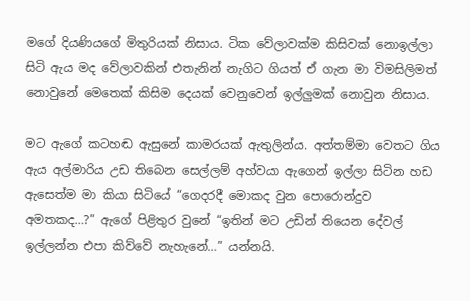මගේ දියණියගේ මිතුරියක් නිසාය. ටික වේලාවක්ම කිසිවක් නොඉල්ලා සිටි ඇය මද වේලාවකින් එතැනින් නැගිට ගියත් ඒ ගැන මා විමසිලිමත් නොවුනේ මෙතෙක් කිසිම දෙයක් වෙනුවෙන් ඉල්ලුමක් නොවුන නිසාය.

මට ඇගේ කටහඬ ඇසුනේ කාමරයක් ඇතුලින්ය. අත්තම්මා වෙතට ගිය ඇය අල්මාරිය උඩ තිබෙන සෙල්ලම් අහ්වයා ඇගෙන් ඉල්ලා සිටින හඩ ඇසෙත්ම මා කියා සිටියේ “ගෙදරදී මොකද වුන පොරොන්දුව අමතකද…?” ඇගේ පිළිතුර වුනේ “ඉතින් මට උඩින් තියෙන දේවල් ඉල්ලන්න එපා කිව්වේ නැහැනේ…” යන්නයි.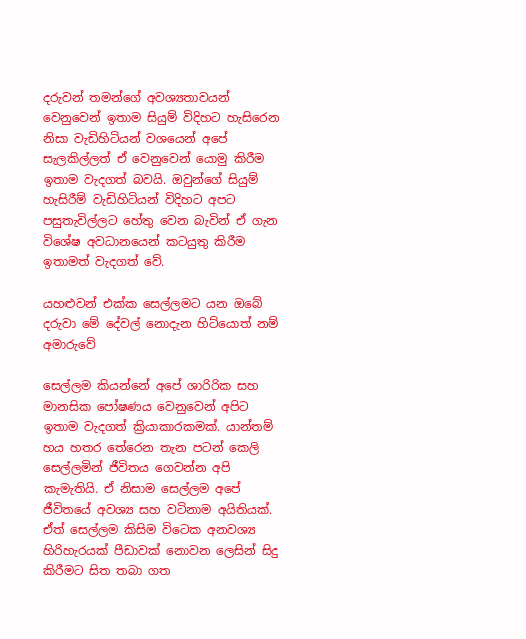දරුවන් තමන්ගේ අවශ්‍යතාවයන් වෙනුවෙන් ඉතාම සියුම් විදිහට හැසිරෙන නිසා වැඩිහිටියන් වශයෙන් අපේ සැලකිල්ලත් ඒ වෙනුවෙන් යොමු කිරීම ඉතාම වැදගත් බවයි. ඔවුන්ගේ සියුම් හැසිරීම් වැඩිහිටියන් විදිහට අපට පසුතැවිල්ලට හේතු වෙන බැවින් ඒ ගැන විශේෂ අවධානයෙන් කටයුතු කිරීම ඉතාමත් වැදගත් වේ.

යහළුවන් එක්ක සෙල්ලමට යන ඔබේ දරුවා මේ දේවල් නොදැන හිට්යොත් නම් අමාරුවේ

සෙල්ලම කියන්නේ අපේ ශාරිරික සහ මානසික පෝෂණය වෙනුවෙන් අපිට ඉතාම වැදගත් ක්‍රියාකාරකමක්. යාන්තම් හය හතර තේරෙන තැන පටන් කෙලි සෙල්ලමින් ජීවිතය ගෙවන්න අපි කැමැතියි. ඒ නිසාම සෙල්ලම අපේ ජීවිතයේ අවශ්‍ය සහ වටිනාම අයිතියක්. ඒත් සෙල්ලම කිසිම විටෙක අනවශ්‍ය හිරිහැරයක් පීඩාවක් නොවන ලෙසින් සිදු කිරීමට සිත තබා ගත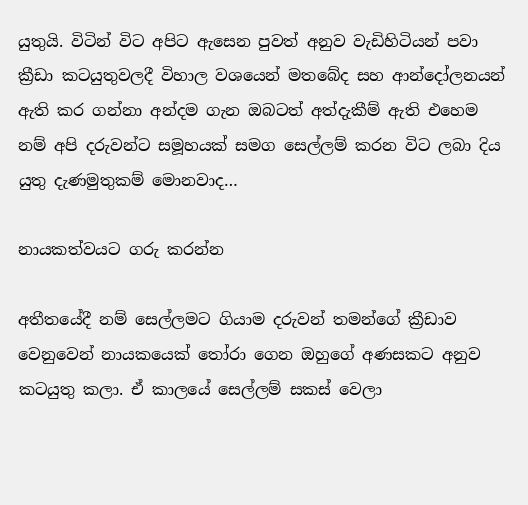යුතුයි. විටින් විට අපිට ඇසෙන පුවත් අනුව වැඩිහිටියන් පවා ක්‍රීඩා කටයුතුවලදී විහාල වශයෙන් මතබේද සහ ආන්දෝලනයන් ඇති කර ගන්නා අන්දම ගැන ඔබටත් අත්දැකීම් ඇති එහෙම නම් අපි දරුවන්ට සමූහයක් සමග සෙල්ලම් කරන විට ලබා දිය යුතු දැණමුතුකම් මොනවාද…

නායකත්වයට ගරු කරන්න

අතීතයේදී නම් සෙල්ලමට ගියාම දරුවන් තමන්ගේ ක්‍රීඩාව වෙනුවෙන් නායකයෙක් ‍තෝරා ගෙන ඔහුගේ අණසකට අනුව කටයුතු කලා. ඒ කාලයේ සෙල්ලම් සකස් වෙලා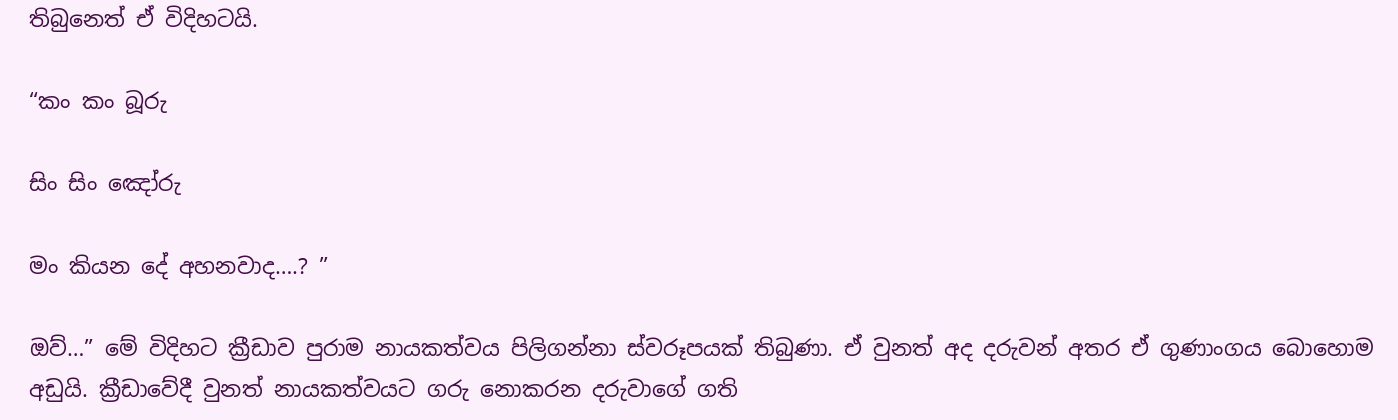තිබුනෙත් ඒ විදිහටයි.

“කං කං බූරු

සිං සිං ඤෝරු

මං කියන දේ අහනවාද….? ”

ඔව්…” මේ විදිහට ක්‍රීඩාව පුරාම නායකත්වය පිලිගන්නා ස්වරූපයක් තිබුණා. ඒ වුනත් අද දරුවන් අතර ඒ ගුණාංගය බොහොම අඩුයි. ක්‍රීඩාවේදී වුනත් නායකත්වයට ගරු නොකරන දරුවාගේ ගති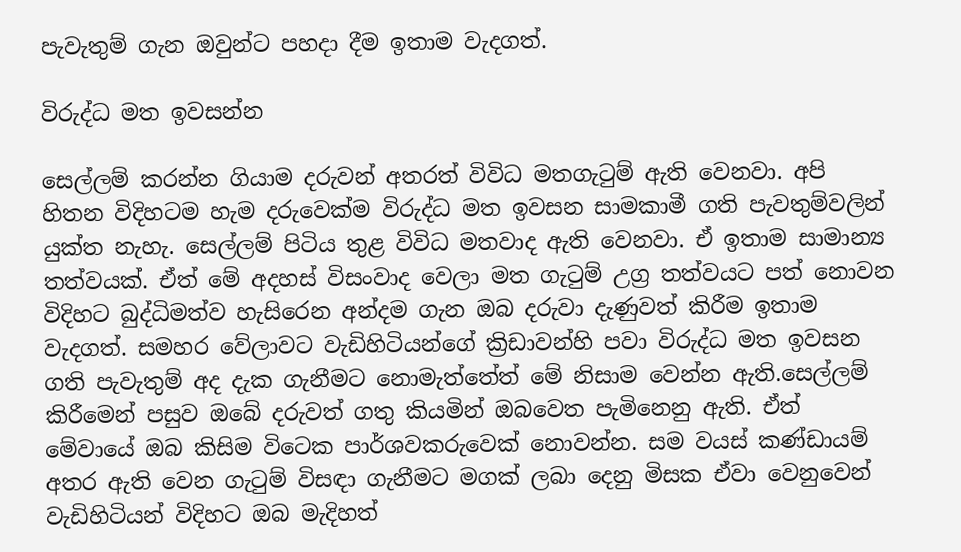පැවැතුම් ගැන ඔවුන්ට පහදා දීම ඉතාම වැදගත්.

විරුද්ධ මත ඉවසන්න

සෙල්ලම් කරන්න ගියාම දරුවන් අතරත් විවිධ මතගැටුම් ඇති වෙනවා. අපි හිතන විදිහටම හැම දරුවෙක්ම විරුද්ධ මත ඉවසන සාමකාමී ගති පැවතුම්වලින් යුක්ත නැහැ. සෙල්ලම් පිටිය තුළ විවිධ මතවාද ඇති වෙනවා. ඒ ඉතාම සාමාන්‍ය තත්වයක්. ඒත් මේ අදහස් විසංවාද වෙලා මත ගැටුම් උග්‍ර තත්වයට පත් නොවන විදිහට බුද්ධිමත්ව හැසිරෙන අන්දම ගැන ඔබ දරුවා දැණුවත් කිරීම ඉතාම වැදගත්. සමහර වේලාවට වැඩිහිටියන්ගේ ක්‍රිඩාවන්හි පවා විරුද්ධ මත ඉවසන ගති පැවැතුම් අද දැක ගැනීමට නොමැත්තේත් මේ නිසාම වෙන්න ඇති.සෙල්ලම් කිරීමෙන් පසුව ඔබේ දරුවත් ගතු කියමින් ඔබවෙත පැමිනෙනු ඇති. ඒත් මේවායේ ඔබ කිසිම විටෙක පාර්ශවකරුවෙක් නොවන්න. සම වයස් කණ්ඩායම් අතර ඇති වෙන ගැටුම් විසඳා ගැනීමට මගක් ලබා දෙනු මිසක ඒවා වෙනුවෙන් වැඩිහිටියන් විදිහට ඔබ මැදිහත්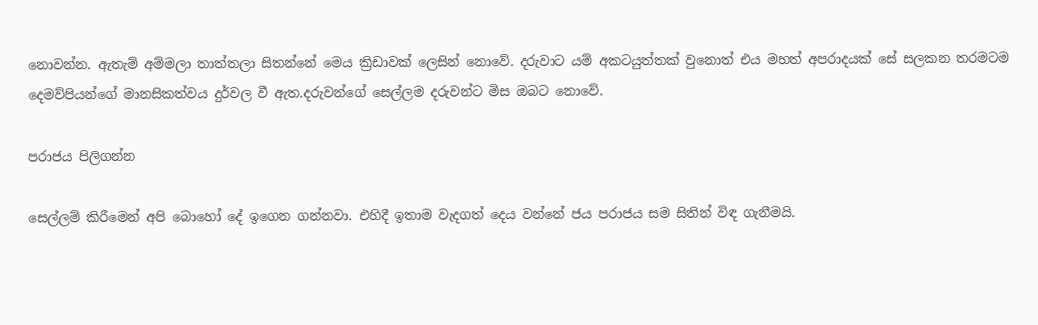නොවන්න. ඇතැම් අම්මලා තාත්තලා සිතන්නේ මෙය ක්‍රිඩාවක් ලෙසින් නොවේ. දරුවාට යම් අකටයුත්තක් වුනොත් එය මහත් අපරාදයක් සේ සලකන තරමටම දෙමව්පියන්ගේ මානසිකත්වය දුර්වල වී ඇත.දරුවන්ගේ සෙල්ලම දරුවන්ට මිස ඔබට නොවේ.

පරාජය පිලිගන්න

සෙල්ලම් කිරීමෙන් අපි බොහෝ දේ ඉගෙන ගන්නවා. එහිදී ඉතාම වැදගත් දෙය වන්නේ ජය පරාජය සම සිතින් විඳ ගැනීමයි.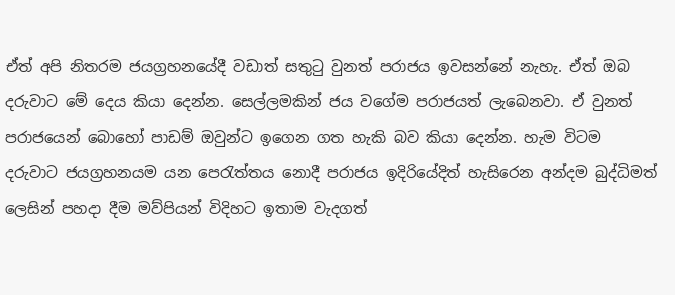ඒත් අපි නිතරම ජයග්‍රහනයේදී වඩාත් සතුටු වුනත් පරාජය ඉවසන්නේ නැහැ. ඒත් ඔබ දරුවාට මේ දෙය කියා දෙන්න. සෙල්ලමකින් ජය වගේම පරාජයත් ලැබෙනවා. ඒ වුනත් පරාජයෙන් බොහෝ පාඩම් ඔවුන්ට ඉගෙන ගත හැකි බව කියා දෙන්න. හැම විටම දරුවාට ජයග්‍රහනයම යන පෙරැත්තය නොදී පරාජය ඉදිරියේදිත් හැසිරෙන අන්දම බුද්ධිමත් ලෙසින් පහදා දීම මව්පියන් විදිහට ඉතාම වැදගත්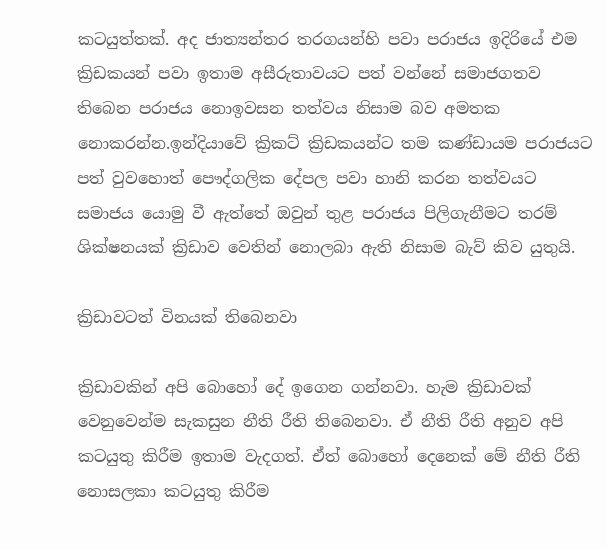කටයුත්තක්. අද ජාත්‍යන්තර තරගයන්හි පවා පරාජය ඉදිරියේ එම ක්‍රිඩකයන් පවා ඉතාම අසීරුතාවයට පත් වන්නේ සමාජගතව තිබෙන පරාජය නොඉවසන තත්වය නිසාම බව අමතක නොකරන්න.ඉන්දියාවේ ක්‍රිකට් ක්‍රිඩකයන්ට තම කණ්ඩායම පරාජයට පත් වුවහොත් පෞද්ගලික දේපල පවා හානි කරන තත්වයට සමාජය යොමු වී ඇත්තේ ඔවුන් තුළ පරාජය පිලිගැනීමට තරම් ශික්ෂනයක් ක්‍රිඩාව වෙතින් නොලබා ඇති නිසාම බැව් කිව යුතුයි.

ක්‍රිඩාවටත් විනයක් තිබෙනවා

ක්‍රිඩාවකින් අපි බොහෝ දේ ඉගෙන ගන්නවා. හැම ක්‍රිඩාවක් වෙනුවෙන්ම සැකසුන නීති රීති තිබෙනවා. ඒ නීති රීති අනුව අපි කටයුතු කිරීම ඉතාම වැදගත්. ඒත් බොහෝ දෙනෙක් මේ නීති රීති නොසලකා කටයුතු කිරීම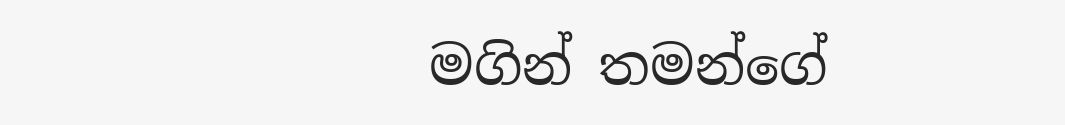මගින් තමන්ගේ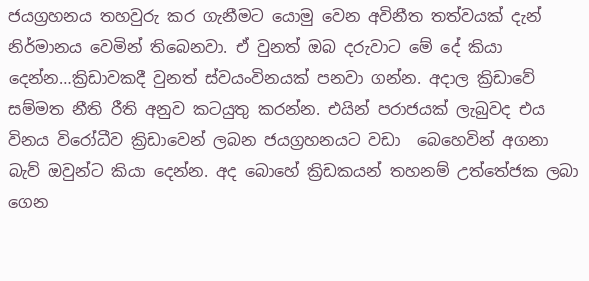ජයග්‍රහනය තහවුරු කර ගැනීමට යොමු වෙන අවිනීත තත්වයක් දැන් නිර්මානය වෙමින් තිබෙනවා. ඒ වුනත් ඔබ දරුවාට මේ දේ කියා දෙන්න…ක්‍රිඩාවකදී වුනත් ස්වයංවිනයක් පනවා ගන්න. අදාල ක්‍රිඩාවේ සම්මත නීති රීති අනුව කටයුතු කරන්න. එයින් පරාජයක් ලැබුවද එය විනය විරෝධීව ක්‍රිඩාවෙන් ලබන ජයග්‍රහනයට වඩා  බෙහෙවින් අගනා බැව් ඔවුන්ට කියා දෙන්න. අද බොහේ ක්‍රිඩකයන් තහනම් උත්තේජක ලබා ගෙන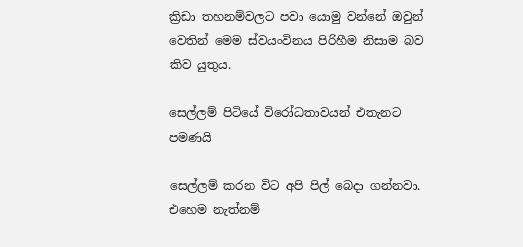ක්‍රිඩා තහනම්වලට පවා යොමු වන්නේ ඔවුන් වෙතින් මෙම ස්වයංවිනය පිරිහීම නිසාම බව කිව යුතුය.

සෙල්ලම් පිටියේ විරෝධතාවයන් එතැනට පමණයි

සෙල්ලම් කරන විට අපි පිල් බෙදා ගන්නවා. එහෙම නැත්නම්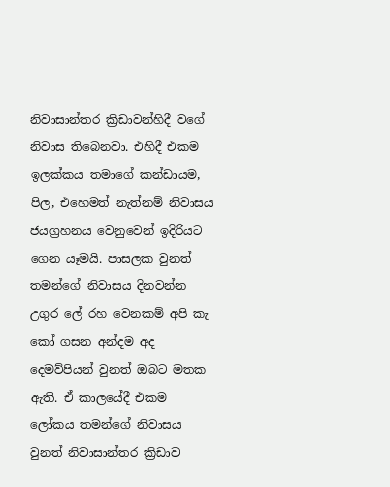නිවාසාන්තර ක්‍රිඩාවන්හිදී වගේ නිවාස තිබෙනවා. එහිදී එකම ඉලක්කය තමාගේ කන්ඩායම, පිල, එහෙමත් නැත්නම් නිවාසය ජයග්‍රහනය වෙනුවෙන් ඉදිරියට ගෙන යෑමයි. පාසලක වුනත් තමන්ගේ නිවාසය දිනවන්න උගුර ලේ රහ වෙනකම් අපි කැ කෝ ගසන අන්දම අද දෙමව්පියන් වුනත් ඔබට මතක ඇති. ඒ කාලයේදී එකම ලෝකය තමන්ගේ නිවාසය වුනත් නිවාසාන්තර ක්‍රිඩාව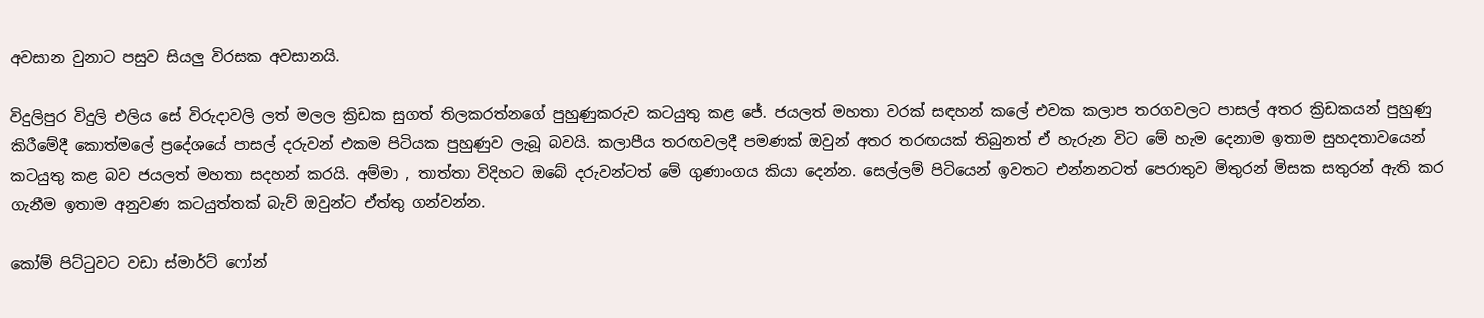අවසාන වුනාට පසුව සියලු විරසක අවසානයි.

විදුලිපුර විදුලි එලිය සේ විරුදාවලි ලත් මලල ක්‍රිඩක සුගත් තිලකරත්නගේ පුහුණුකරුව කටයුතු කළ ජේ. ජයලත් මහතා වරක් සඳහන් කලේ එවක කලාප තරගවලට පාසල් අතර ක්‍රිඩකයන් පුහුණු කිරීමේදී කොත්මලේ ප්‍රදේශයේ පාසල් දරුවන් එකම පිටියක පුහුණුව ලැබූ බවයි. කලාපීය තරඟවලදී පමණක් ඔවුන් අතර තරඟයක් තිබුනත් ඒ හැරුන විට මේ හැම දෙනාම ඉතාම සුහදතාවයෙන් කටයුතු කළ බව ජයලත් මහතා සදහන් කරයි. අම්මා , තාත්තා විදිහට ඔබේ දරුවන්ටත් මේ ගුණාංගය කියා දෙන්න. සෙල්ලම් පිටියෙන් ඉවතට එන්නනටත් පෙරාතුව මිතුරන් මිසක සතුරන් ඇති කර ගැනීම ඉතාම අනුවණ කටයුත්තක් බැව් ඔවුන්ට ඒත්තු ගන්වන්න.

කෝම් පිට්ටුවට වඩා ස්මාර්ට් ෆෝන්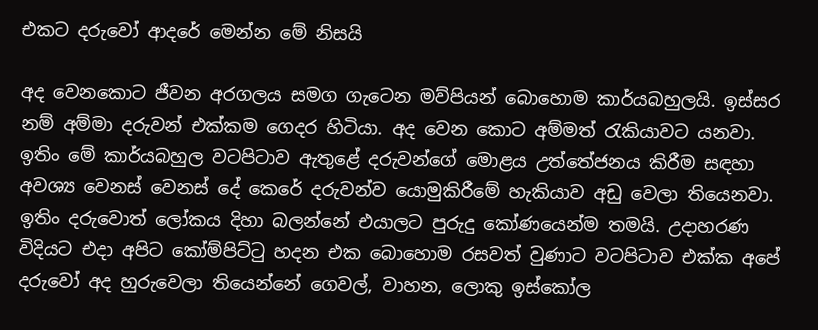එකට දරුවෝ ආදරේ මෙන්න මේ නිසයි

අද වෙනකොට ජීවන අරගලය සමග ගැටෙන මව්පියන් බොහොම කාර්යබහුලයි. ඉස්සර නම් අම්මා දරුවන් එක්කම ගෙදර හිටියා. අද වෙන කොට අම්මත් රැකියාවට යනවා. ඉතිං මේ කාර්යබහුල වටපිටාව ඇතුළේ දරුවන්ගේ මොළය උත්තේජනය කිරීම සඳහා අවශ්‍ය වෙනස් වෙනස් දේ කෙරේ දරුවන්ව යොමුකිරීමේ හැකියාව අඩු වෙලා තියෙනවා. ඉතිං දරුවොත් ලෝකය දිහා බලන්නේ එයාලට පුරුදු කෝණයෙන්ම තමයි. උදාහරණ විදියට එදා අපිට කෝම්පිට්ටු හදන එක බොහොම රසවත් වුණාට වටපිටාව එක්ක අපේ දරුවෝ අද හුරුවෙලා තියෙන්නේ ගෙවල්, වාහන, ලොකු ඉස්කෝල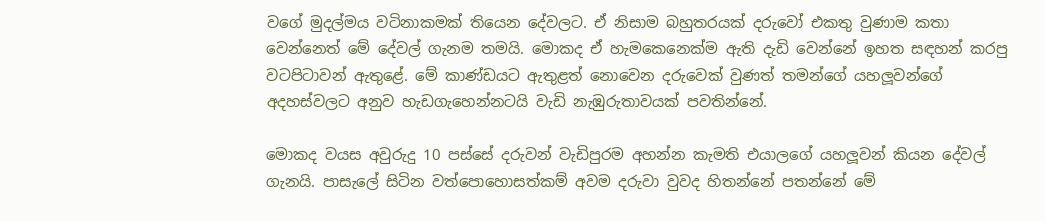වගේ මුදල්මය වටිනාකමක් තියෙන දේවලට. ඒ නිසාම බහුතරයක් දරුවෝ එකතු වුණාම කතා වෙන්නෙත් මේ දේවල් ගැනම තමයි. මොකද ඒ හැමකෙනෙක්ම ඇති දැඩි වෙන්නේ ඉහත සඳහන් කරපු වටපිටාවන් ඇතුළේ. මේ කාණ්ඩයට ඇතුළත් නොවෙන දරුවෙක් වුණත් තමන්ගේ යහලූවන්ගේ අදහස්වලට අනුව හැඩගැහෙන්නටයි වැඩි නැඹුරුතාවයක් පවතින්නේ.

මොකද වයස අවුරුදු 10 පස්සේ දරුවන් වැඩිපුරම අහන්න කැමති එයාලගේ යහලූවන් කියන දේවල් ගැනයි. පාසැලේ සිටින වත්පොහොසත්කම් අවම දරුවා වුවද හිතන්නේ පතන්නේ මේ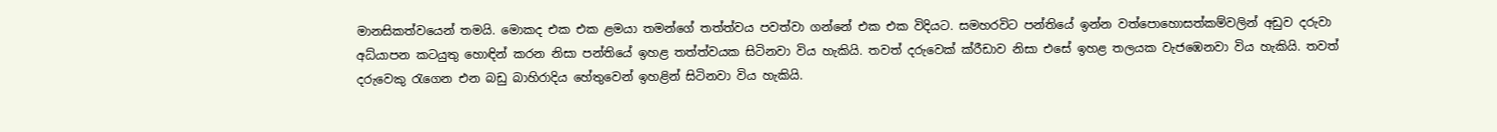මානසිකත්වයෙන් තමයි. මොකද එක එක ළමයා තමන්ගේ තත්ත්වය පවත්වා ගන්නේ එක එක විදියට. සමහරවිට පන්තියේ ඉන්න වත්පොහොසත්කම්වලින් අඩුව දරුවා අධ්යාපන කටයුතු හොඳින් කරන නිසා පන්තියේ ඉහළ තත්ත්වයක සිටිනවා විය හැකියි. තවත් දරුවෙක් ක්රීඩාව නිසා එසේ ඉහළ තලයක වැජඹෙනවා විය හැකියි. තවත් දරුවෙකු රැගෙන එන බඩු බාහිරාදිය හේතුවෙන් ඉහළින් සිටිනවා විය හැකියි.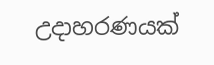උදාහරණයක්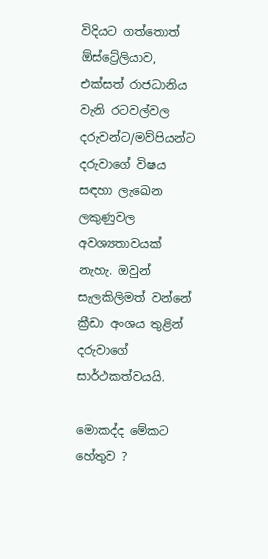විදියට ගත්තොත් ඕස්ට්‍රේලියාව, එක්සත් රාජධානිය වැනි රටවල්වල දරුවන්ට/මව්පියන්ට දරුවාගේ විෂය සඳහා ලැඛෙන ලකුණුවල අවශ්‍යතාවයක් නැහැ. ඔවුන් සැලකිලිමත් වන්නේ ක්‍රීඩා අංශය තුළින් දරුවාගේ සාර්ථකත්වයයි.

මොකද්ද මේකට හේතුව ?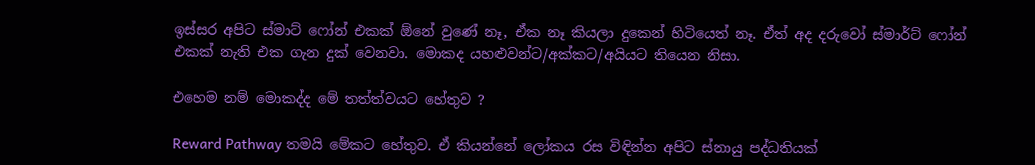ඉස්සර අපිට ස්මාට් ෆෝන් එකක් ඕනේ වුණේ නෑ, ඒක නෑ කියලා දුකෙන් හිටියෙත් නෑ. ඒත් අද දරුවෝ ස්මාර්ට් ෆෝන් එකක් නැති එක ගැන දුක් වෙනවා. මොකද යහළුවන්ට/අක්කට/අයියට තියෙන නිසා.

එහෙම නම් මොකද්ද මේ තත්ත්වයට හේතුව ?

Reward Pathway තමයි මේකට හේතුව. ඒ කියන්නේ ලෝකය රස විඳින්න අපිට ස්නායු පද්ධතියක්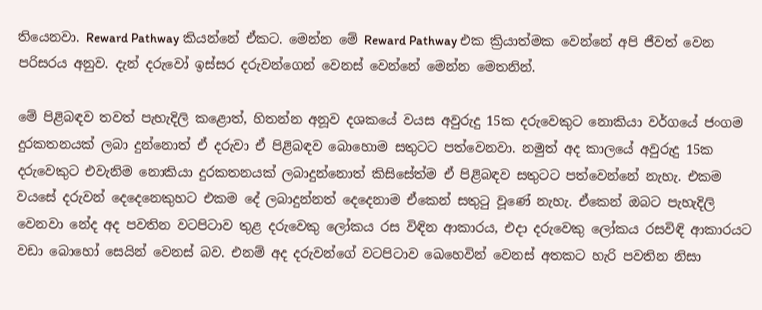තියෙනවා. Reward Pathway කියන්නේ ඒකට. මෙන්න මේ Reward Pathway එක ක්‍රියාත්මක වෙන්නේ අපි ජීවත් වෙන පරිසරය අනුව. දැන් දරුවෝ ඉස්සර දරුවන්ගෙන් වෙනස් වෙන්නේ මෙන්න මෙතනින්.

මේ පිළිබඳව තවත් පැහැදිලි කළොත්, හිතන්න අනූව දශකයේ වයස අවුරුදු 15ක දරුවෙකුට නොකියා වර්ගයේ ජංගම දුරකතනයක් ලබා දුන්නොත් ඒ දරුවා ඒ පිළිබඳව බොහොම සතුටට පත්වෙනවා. නමුත් අද කාලයේ අවුරුදු 15ක දරුවෙකුට එවැනිම නොකියා දුරකතනයක් ලබාදුන්නොත් කිසිසේත්ම ඒ පිළිබඳව සතුටට පත්වෙන්නේ නැහැ. එකම වයසේ දරුවන් දෙදෙනෙකුහට එකම දේ ලබාදුන්නත් දෙදෙනාම ඒකෙන් සතුටු වූණේ නැහැ. ඒකෙන් ඔබට පැහැදිලි වෙනවා නේද අද පවතින වටපිටාව තුළ දරුවෙකු ලෝකය රස විඳින ආකාරය, එදා දරුවෙකු ලෝකය රසවිඳි ආකාරයට වඩා බොහෝ සෙයින් වෙනස් බව. එනම් අද දරුවන්ගේ වටපිටාව ඛෙහෙවින් වෙනස් අතකට හැරි පවතින නිසා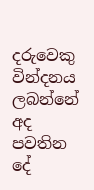දරුවෙකු වින්දනය ලබන්නේ අද පවතින දේ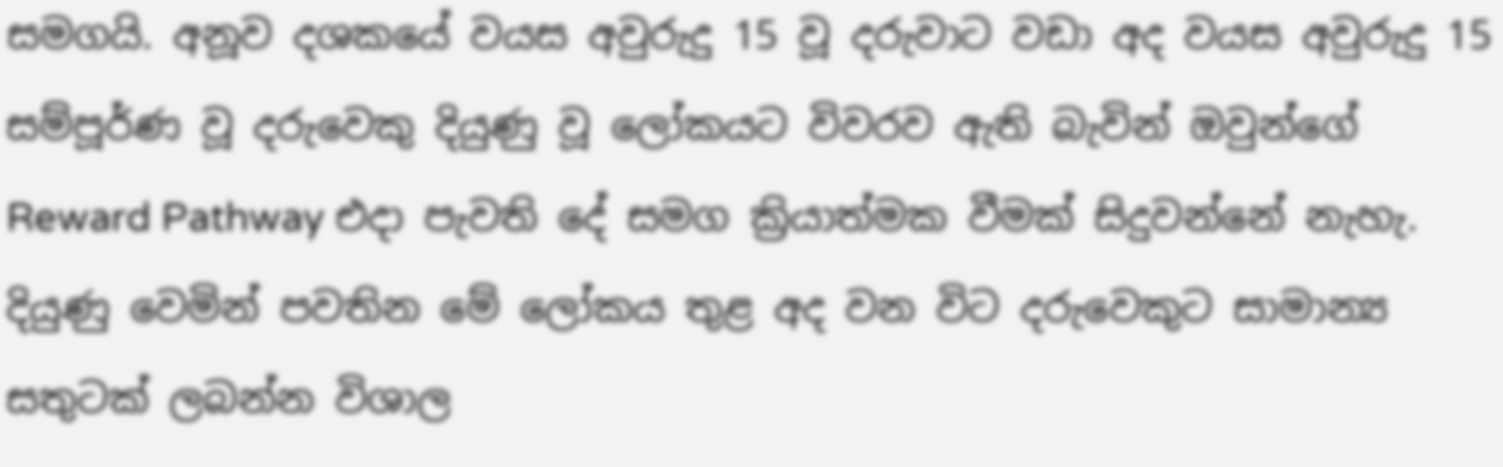සමගයි. අනූව දශකයේ වයස අවුරුදු 15 වූ දරුවාට වඩා අද වයස අවුරුදු 15 සම්පූර්ණ වූ දරුවෙකු දියුණු වූ ලෝකයට විවරව ඇති බැවින් ඔවුන්ගේ Reward Pathway එදා පැවති දේ සමග ක්‍රියාත්මක වීමක් සිදුවන්නේ නැහැ. දියුණු වෙමින් පවතින මේ ලෝකය තුළ අද වන විට දරුවෙකුට සාමාන්‍ය සතුටක් ලබන්න විශාල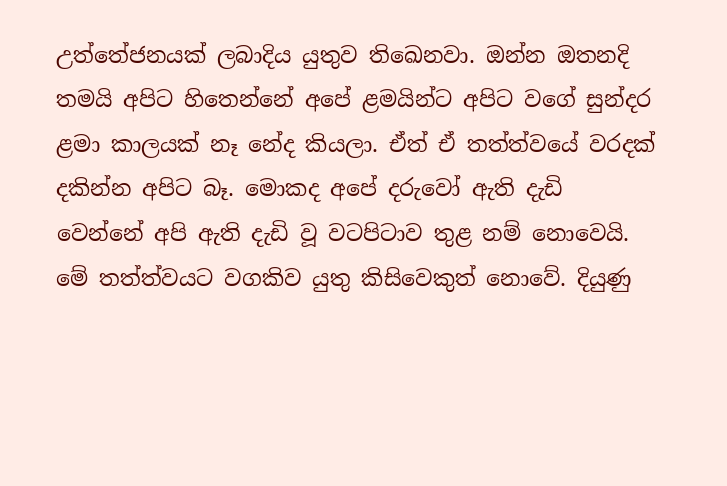උත්තේජනයක් ලබාදිය යුතුව තිඛෙනවා. ඔන්න ඔතනදි තමයි අපිට හිතෙන්නේ අපේ ළමයින්ට අපිට වගේ සුන්දර ළමා කාලයක් නෑ නේද කියලා. ඒත් ඒ තත්ත්වයේ වරදක් දකින්න අපිට බෑ. මොකද අපේ දරුවෝ ඇති දැඩි වෙන්නේ අපි ඇති දැඩි වූ වටපිටාව තුළ නම් නොවෙයි. මේ තත්ත්වයට වගකිව යුතු කිසිවෙකුත් නොවේ. දියුණු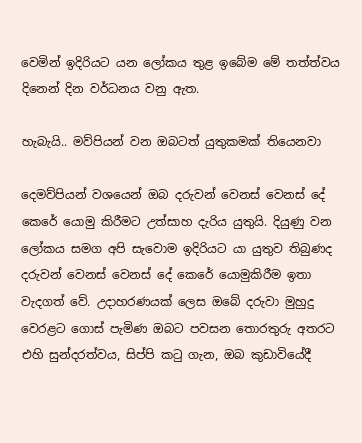වෙමින් ඉදිරියට යන ලෝකය තුළ ඉබේම මේ තත්ත්වය දිනෙන් දින වර්ධනය වනු ඇත.

හැබැයි.. මව්පියන් වන ඔබටත් යුතුකමක් තියෙනවා

දෙමව්පියන් වශයෙන් ඔබ දරුවන් වෙනස් වෙනස් දේ කෙරේ යොමු කිරීමට උත්සාහ දැරිය යුතුයි. දියුණු වන ලෝකය සමග අපි සැවොම ඉදිරියට යා යුතුව තිබුණද දරුවන් වෙනස් වෙනස් දේ කෙරේ යොමුකිරීම ඉතා වැදගත් වේ. උදාහරණයක් ලෙස ඔබේ දරුවා මුහුදු වෙරළට ගොස් පැමිණ ඔබට පවසන තොරතුරු අතරට එහි සුන්දරත්වය, සිප්පි කටු ගැන, ඔබ කුඩාවියේදී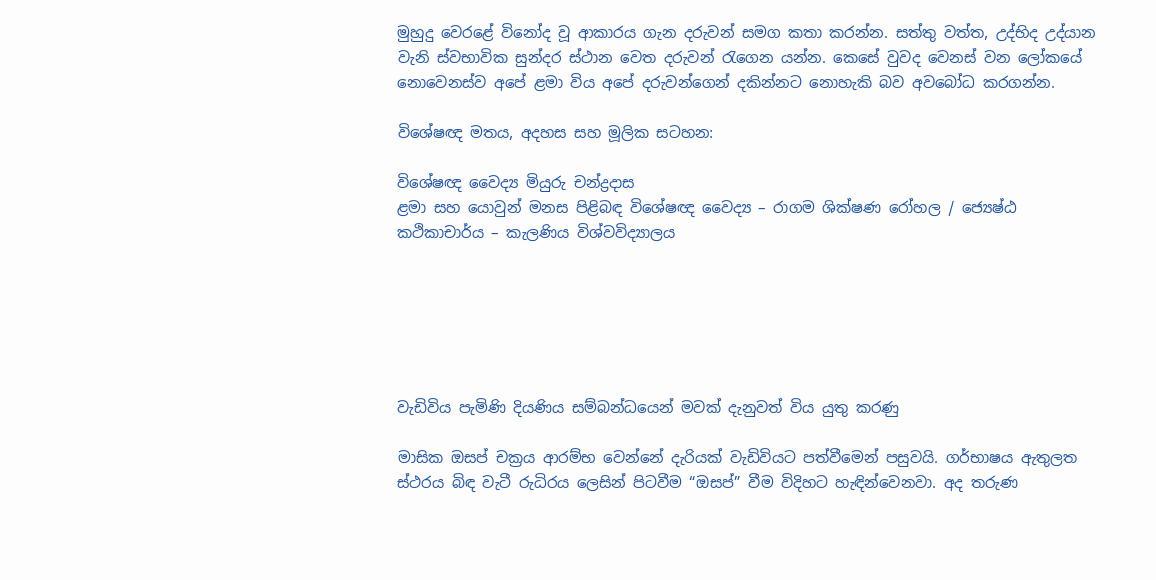මුහුදු වෙරළේ විනෝද වූ ආකාරය ගැන දරුවන් සමග කතා කරන්න. සත්තු වත්ත, උද්භිද උද්යාන වැනි ස්වභාවික සුන්දර ස්ථාන වෙත දරුවන් රැගෙන යන්න. කෙසේ වුවද වෙනස් වන ලෝකයේ නොවෙනස්ව අපේ ළමා විය අපේ දරුවන්ගෙන් දකින්නට නොහැකි බව අවබෝධ කරගන්න.

විශේෂඥ මතය, අදහස සහ මූලික සටහන:

විශේෂඥ වෛද්‍ය මියුරු චන්ද්‍රදාස
ළමා සහ යොවුන් මනස පිළිබඳ විශේෂඥ වෛද්‍ය – රාගම ශික්ෂණ රෝහල / ජ්‍යෙෂ්ඨ කථිකාචාර්ය – කැලණිය විශ්වවිද්‍යාලය






වැඩිවිය පැමිණි දියණිය සම්බන්ධයෙන් මවක් දැනුවත් විය යුතු කරණු

මාසික ඔසප් චක්‍රය ආරම්භ වෙන්නේ දැරියක් වැඩිවියට පත්වීමෙන් පසුවයි. ගර්භාෂය ඇතුලත ස්ථරය බිඳ වැටී රුධිරය ලෙසින් පිටවීම “ඔසප්” වීම විදිහට හැඳින්වෙනවා. අද තරුණ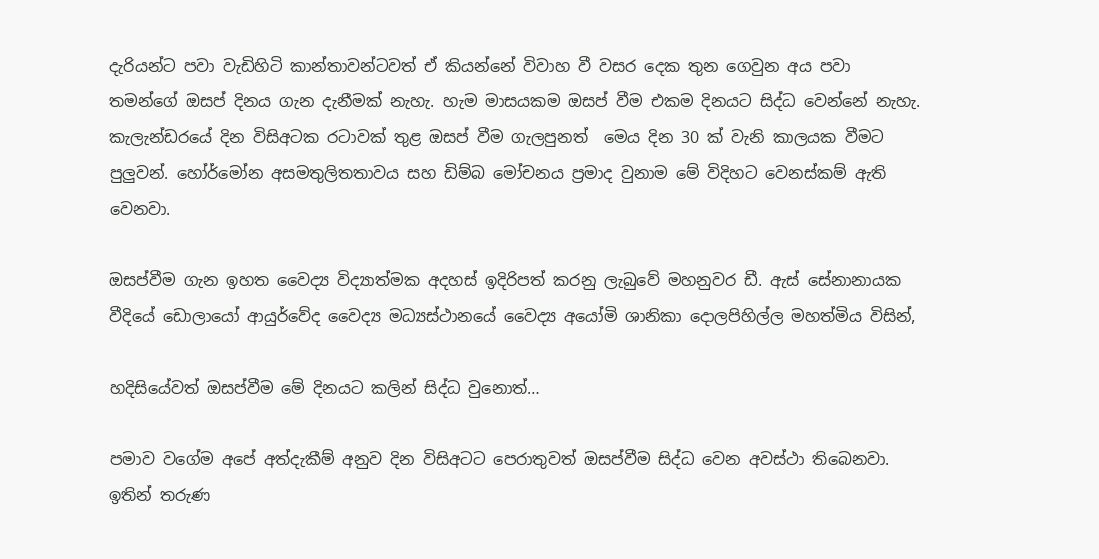දැරියන්ට පවා වැඩිහිටි කාන්තාවන්ටවත් ඒ කියන්නේ විවාහ වී වසර දෙක තුන ගෙවුන අය පවා තමන්ගේ ඔසප් දිනය ගැන දැනීමක් නැහැ. හැම මාසයකම ඔසප් වීම එකම දිනයට සිද්ධ වෙන්නේ නැහැ. කැලැන්ඩරයේ දින විසිඅටක රටාවක් තුළ ඔසප් වීම ගැලපුනත්  මෙය දින 30 ක් වැනි කාලයක වීමට පුලුවන්. හෝර්මෝන අසමතුලිතතාවය සහ ඩිම්බ මෝචනය ප්‍රමාද වුනාම මේ විදිහට වෙනස්කම් ඇති වෙනවා.

ඔසප්වීම ගැන ඉහත වෛද්‍ය විද්‍යාත්මක අදහස් ඉදිරිපත් කරනු ලැබුවේ මහනුවර ඩී. ඇස් සේනානායක වීදියේ ඩොලායෝ ආයුර්වේද වෛද්‍ය මධ්‍යස්ථානයේ වෛද්‍ය අයෝමි ශානිකා දොලපිහිල්ල මහත්මිය විසින්,

හදිසියේවත් ඔසප්වීම මේ දිනයට කලින් සිද්ධ වුනොත්…

පමාව වගේම අපේ අත්දැකීම් අනුව දින විසිඅටට පෙරාතුවත් ඔසප්වීම සිද්ධ වෙන අවස්ථා තිබෙනවා. ඉතින් තරුණ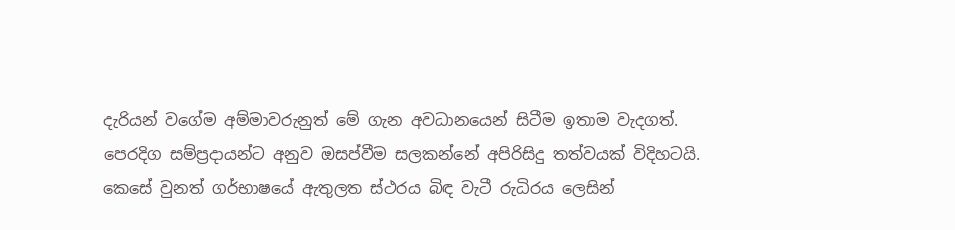දැරියන් වගේම අම්මාවරුනුත් මේ ගැන අවධානයෙන් සිටීම ඉතාම වැදගත්. පෙරදිග සම්ප්‍රදායන්ට අනුව ඔසප්වීම සලකන්නේ අපිරිසිදු තත්වයක් විදිහටයි. කෙසේ වුනත් ගර්භාෂයේ ඇතුලත ස්ථරය බිඳ වැටී රුධිරය ලෙසින්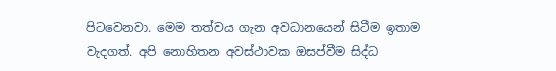පිටවෙනවා. මෙම තත්වය ගැන අවධානයෙන් සිටීම ඉතාම වැදගත්. අපි නොහිතන අවස්ථාවක ඔසප්වීම සිද්ධ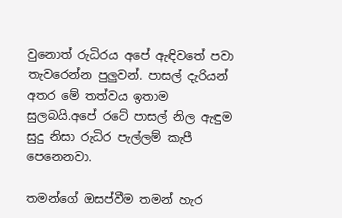වුනොත් රුධිරය අපේ ඇඳිවතේ පවා තැවරෙන්න පුලුවන්. පාසල් දැරියන් අතර මේ තත්වය ඉතාම සුලබයි.අපේ රටේ පාසල් නිල ඇඳුම සුදු නිසා රුධිර පැල්ලම් කැපී පෙනෙනවා.

තමන්ගේ ඔසප්වීම තමන් හැර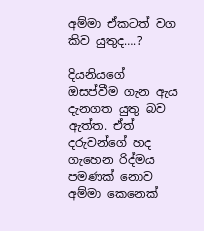අම්මා ඒකටත් වග කිව යුතුද….?

දියනියගේ ඔසප්වීම ගැන ඇය දැනගත යුතු බව ඇත්ත. ඒත් දරුවන්ගේ හද ගැහෙන රිද්මය පමණක් නොව අම්මා කෙනෙක්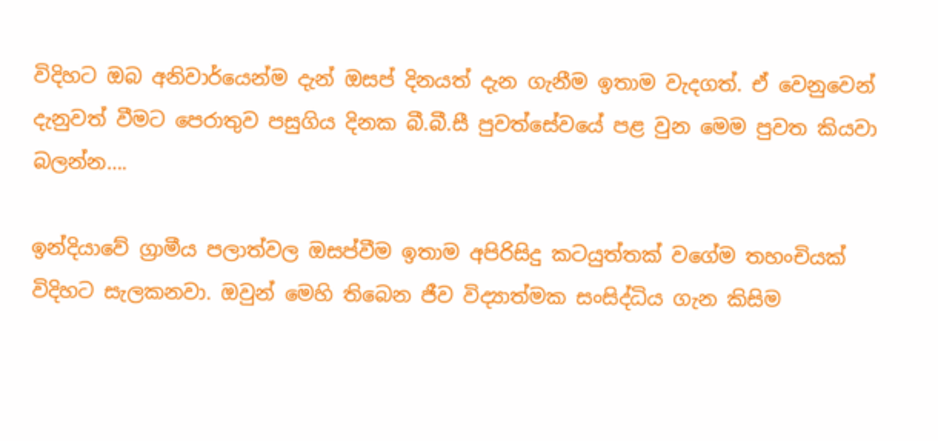විදිහට ඔබ අනිවාර්යෙන්ම දැන් ඔසප් දිනයත් දැන ගැනීම ඉතාම වැදගත්. ඒ වෙනුවෙන් දැනුවත් වීමට පෙරාතුව පසුගිය දිනක බී.බී.සී පුවත්සේවයේ පළ වුන මෙම පුවත කියවා බලන්න….

ඉන්දියාවේ ග්‍රාමීය පලාත්වල ඔසප්වීම ඉතාම අපිරිසිදු කටයුත්තක් වගේම තහංචියක් විදිහට සැලකනවා. ඔවුන් මෙහි තිබෙන ජීව විද්‍යාත්මක සංසිද්ධිය ගැන කිසිම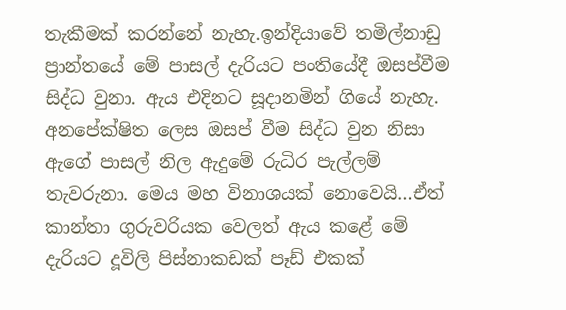තැකීමක් කරන්නේ නැහැ.ඉන්දියාවේ තමිල්නාඩු ප්‍රාන්තයේ මේ පාසල් දැරියට පංතියේදී ඔසප්වීම සිද්ධ වුනා. ඇය එදිනට සූදානමින් ගියේ නැහැ. අනපේක්ෂිත ලෙස ඔසප් වීම සිද්ධ වුන නිසා ඇගේ පාසල් නිල ඇදුමේ රුධිර පැල්ලම් තැවරුනා. මෙය මහ විනාශයක් නොවෙයි…ඒත් කාන්තා ගුරුවරියක වෙලත් ඇය කළේ මේ දැරියට දූවිලි පිස්නාකඩක් පෑඩ් එකක්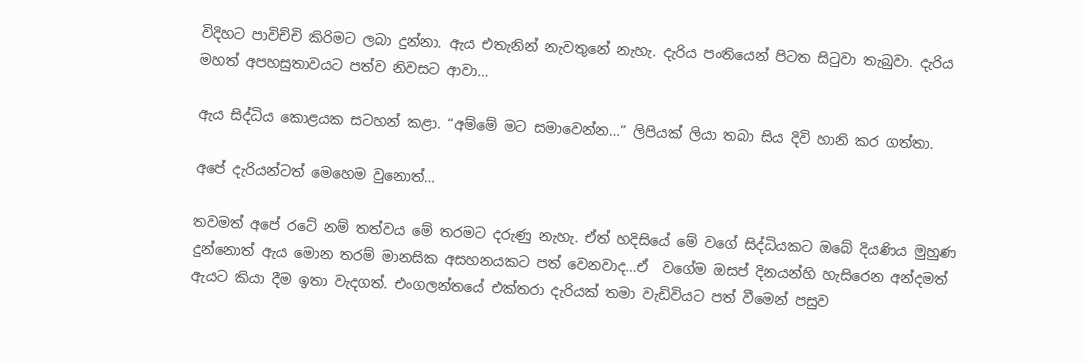විදිහට පාවිච්චි කිරිමට ලබා දුන්නා. ඇය එතැනින් නැවතුනේ නැහැ. දැරිය පංතියෙන් පිටත සිටුවා තැබුවා. දැරිය මහත් අපහසුතාවයට පත්ව නිවසට ආවා…

ඇය සිද්ධිය කොළයක සටහන් කළා. “අම්මේ මට සමාවෙන්න…” ලිපියක් ලියා තබා සිය දිවි හානි කර ගත්තා.

අපේ දැරියන්ටත් මෙහෙම වුනොත්…

තවමත් අපේ රටේ නම් තත්වය මේ තරමට දරුණු නැහැ. ඒත් හදිසියේ මේ වගේ සිද්ධියකට ඔබේ දියණිය මුහුණ දුන්නොත් ඇය මොන තරම් මානසික අසහනයකට පත් වෙනවාද…ඒ  වගේම ඔසප් දිනයන්හි හැසිරෙන අන්දමත් ඇයට කියා දීම ඉතා වැදගත්. එංගලන්තයේ එක්තරා දැරියක් තමා වැඩිවියට පත් වීමෙන් පසුව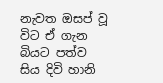නැවත ඔසප් වූ විට ඒ ගැන බියට පත්ව සිය දිවි හානි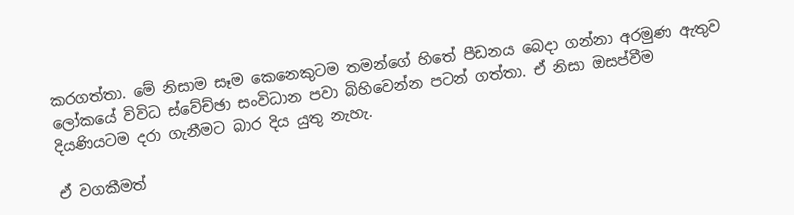කරගත්තා. මේ නිසාම සෑම කෙනෙකුටම තමන්ගේ හිතේ පීඩනය බෙදා ගන්නා අරමුණ ඇතුව ලෝකයේ විවිධ ස්වේච්ඡා සංවිධාන පවා බිහිවෙන්න පටන් ගත්තා. ඒ නිසා ඔසප්වීම දියණියටම දරා ගැනීමට බාර දිය යුතු නැහැ.

ඒ වගකීමත්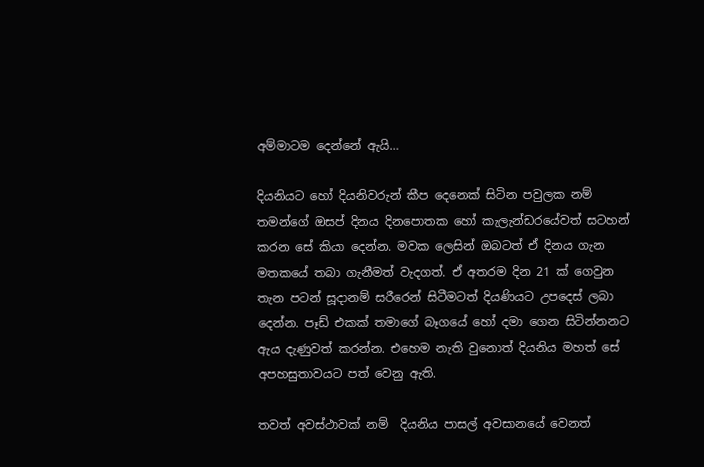අම්මාටම දෙන්නේ ඇයි…

දියනියට හෝ දියනිවරුන් කීප දෙනෙක් සිටින පවුලක නම් තමන්ගේ ඔසප් දිනය දිනපොතක හෝ කැලැන්ඩරයේවත් සටහන් කරන සේ කියා දෙන්න. මවක ලෙසින් ඔබටත් ඒ දිනය ගැන මතකයේ තබා ගැනීමත් වැදගත්. ඒ අතරම දින 21 ක් ගෙවුන තැන පටන් සූදානම් සරීරෙන් සිටීමටත් දියණියට උපදෙස් ලබා දෙන්න. පෑඩ් එකක් තමාගේ බෑගයේ හෝ දමා ගෙන සිටින්නනට ඇය දැණුවත් කරන්න. එහෙම නැති වුනොත් දියනිය මහත් සේ අපහසුතාවයට පත් වෙනු ඇති.

තවත් අවස්ථාවක් නම්  දියනිය පාසල් අවසානයේ වෙනත්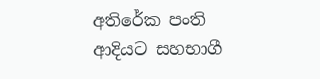අතිරේක පංති ආදියට සහභාගී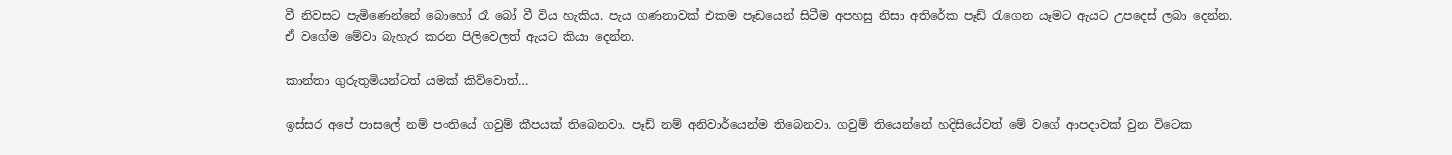වී නිවසට පැමිණෙන්නේ බොහෝ රෑ බෝ වී විය හැකිය. පැය ගණනාවක් එකම පෑඩයෙන් සිටීම අපහසු නිසා අතිරේක පෑඩ් රැගෙන යෑමට ඇයට උපදෙස් ලබා දෙන්න. ඒ වගේම මේවා බැහැර කරන පිලිවෙලත් ඇයට කියා දෙන්න.

කාන්තා ගුරුතුමියන්ටත් යමක් කිව්වොත්…

ඉස්සර අපේ පාසලේ නම් පංතියේ ගවුම් කීපයක් තිබෙනවා. පෑඩ් නම් අනිවාර්යෙන්ම තිබෙනවා. ගවුම් තියෙන්නේ හදිසියේවත් මේ වගේ ආපදාවක් වුන විටෙක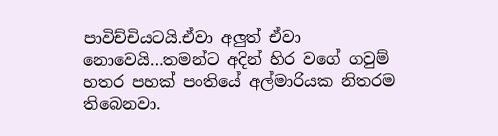පාවිච්චියටයි.ඒවා අලුත් ඒවා නොවෙයි…තමන්ට අදින් හිර වගේ ගවුම් හතර පහක් පංතියේ අල්මාරියක නිතරම තිබෙනවා.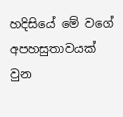හදිසියේ මේ වගේ අපහසුතාවයක් වුන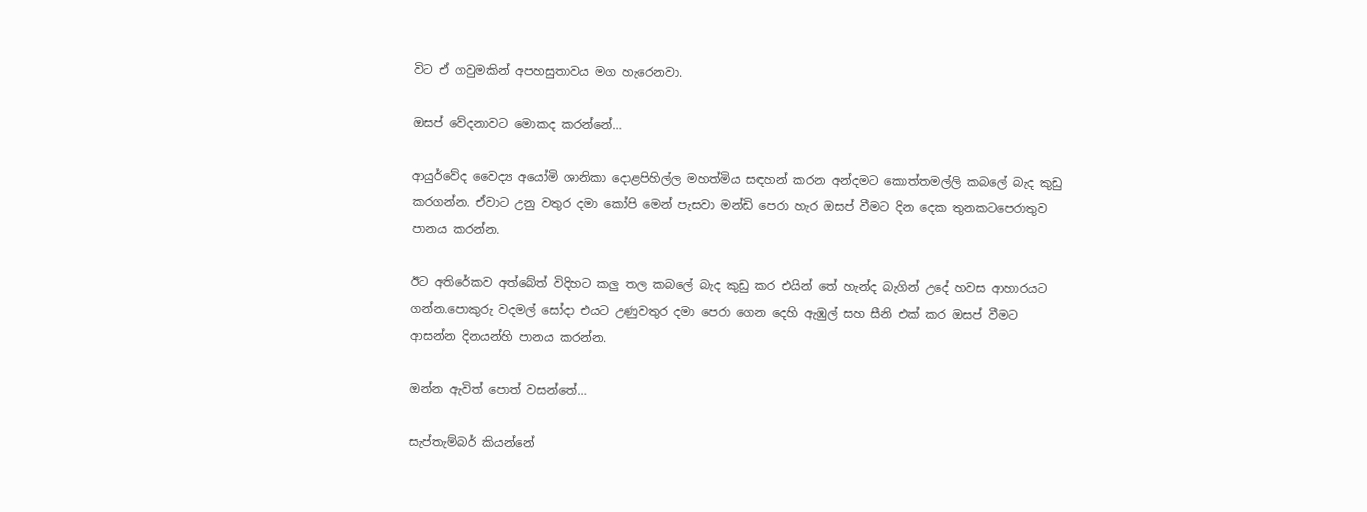විට ඒ ගවුමකින් අපහසුතාවය මග හැරෙනවා.

ඔසප් වේදනාවට මොකද කරන්නේ…

ආයුර්වේද වෛද්‍ය අයෝමි ශානිකා දොළපිහිල්ල මහත්මිය සඳහන් කරන අන්දමට කොත්තමල්ලි කබලේ බැද කුඩු කරගන්න. ඒවාට උනු වතුර දමා කෝපි මෙන් පැසවා මන්ඩි පෙරා හැර ඔසප් වීමට දින දෙක තුනකටපෙරාතුව පානය කරන්න.

ඊට අතිරේකව අත්බේත් විදිහට කලු තල කබලේ බැද කුඩු කර එයින් තේ හැන්ද බැගින් උදේ හවස ආහාරයට ගන්න.පොකුරු වදමල් සෝදා එයට උණුවතුර දමා පෙරා ගෙන දෙහි ඇඹුල් සහ සීනි එක් කර ඔසප් වීමට ආසන්න දිනයන්හි පානය කරන්න.

ඔන්න ඇවිත් පොත් වසන්තේ…

සැප්තැම්බර් කියන්නේ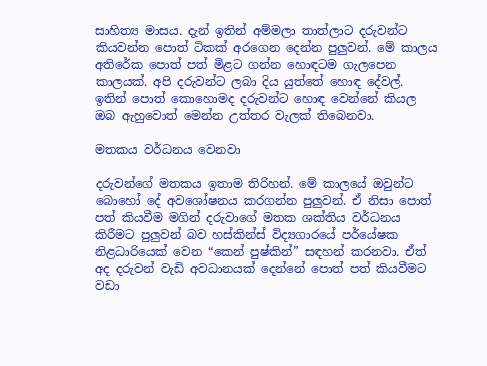සාහිත්‍ය මාසය. දැන් ඉතින් අම්මලා තාත්ලාට දරුවන්ට කියවන්න පොත් ටිකක් අරගෙන දෙන්න පුලුවන්. මේ කාලය අතිරේක පොත් පත් මිළට ගන්න හොඳටම ගැලපෙන කාලයක්. අපි දරුවන්ට ලබා දිය යුත්තේ හොඳ දේවල්. ඉතින් පොත් කොහොමද දරුවන්ට හොඳ වෙන්නේ කියල ඔබ ඇහුවොත් මෙන්න උත්තර වැලක් තිබෙනවා.

මතකය වර්ධනය වෙනවා

දරුවන්ගේ මතකය ඉතාම තිරිහන්. මේ කාලයේ ඔවුන්ට බොහෝ දේ අවශෝෂනය කරගන්න පුලුවන්. ඒ නිසා පොත් පත් කියවීම මගින් දරුවාගේ මතක ශක්තිය වර්ධනය කිරීමට පුලුවන් බව හස්කින්ස් විද්‍යගාරයේ පර්යේෂක නිළධාරියෙක් වෙන “කෙන් පුෂ්කින්” සඳහන් කරනවා. ඒත් අද දරුවන් වැඩි අවධානයක් දෙන්නේ පොත් පත් කියවීමට වඩා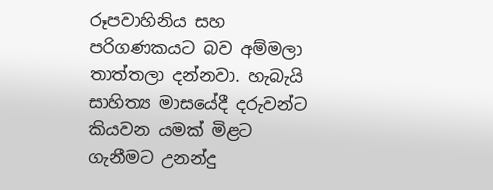රූපවාහිනිය සහ පරිගණකයට බව අම්මලා තාත්තලා දන්නවා. හැබැයි සාහිත්‍ය මාසයේදී දරුවන්ට කියවන යමක් මිළට ගැනීමට උනන්දු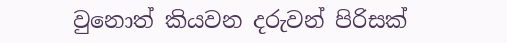වුනොත් කියවන දරුවන් පිරිසක්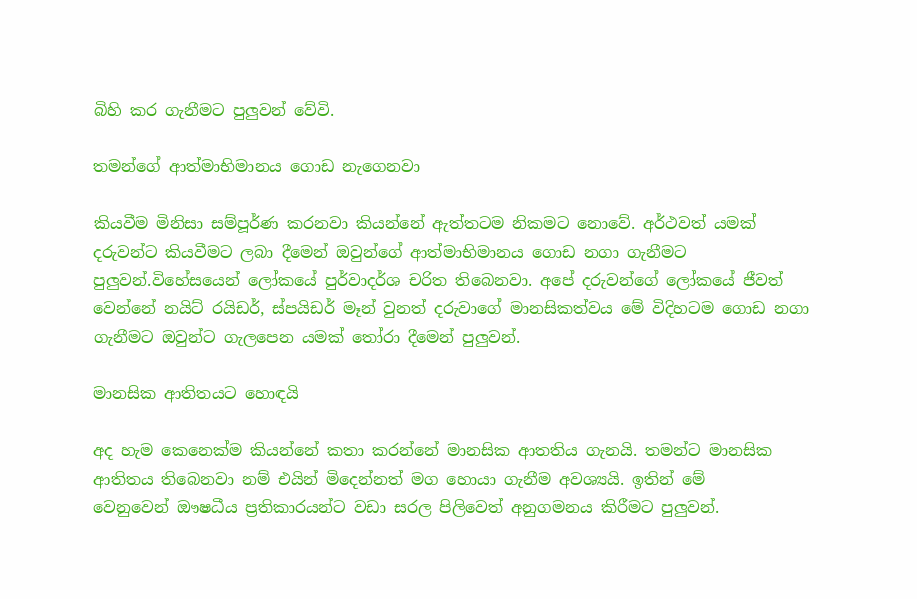බිහි කර ගැනීමට පුලුවන් වේවි.

තමන්ගේ ආත්මාභිමානය ගොඩ නැගෙනවා

කියවීම මිනිසා සම්පූර්ණ කරනවා කියන්නේ ඇත්තටම නිකමට නොවේ. අර්ථවත් යමක් දරුවන්ට කියවීමට ලබා දීමෙන් ඔවුන්ගේ ආත්මාභිමානය ගොඩ නගා ගැනීමට පුලුවන්.විහේසයෙන් ලෝකයේ පුර්වාදර්ශ චරිත තිබෙනවා. අපේ දරුවන්ගේ ලෝකයේ ජීවත් වෙන්නේ නයිට් රයිඩර්, ස්පයිඩර් මෑන් වුනත් දරුවාගේ මානසිකත්වය මේ විදිහටම ගොඩ නගා ගැනීමට ඔවුන්ට ගැලපෙන යමක් තෝරා දීමෙන් පුලුවන්.

මානසික ආතිතයට හොඳයි

අද හැම කෙනෙක්ම කියන්නේ කතා කරන්නේ මානසික ආතතිය ගැනයි. තමන්ට මානසික ආතිතය තිබෙනවා නම් එයින් මිදෙන්නත් මග හොයා ගැනීම අවශ්‍යයි. ඉතින් මේ වෙනුවෙන් ‍ඖෂධීය ප්‍රතිකාරයන්ට වඩා සරල පිලිවෙත් අනුගමනය කිරීමට පුලුවන්.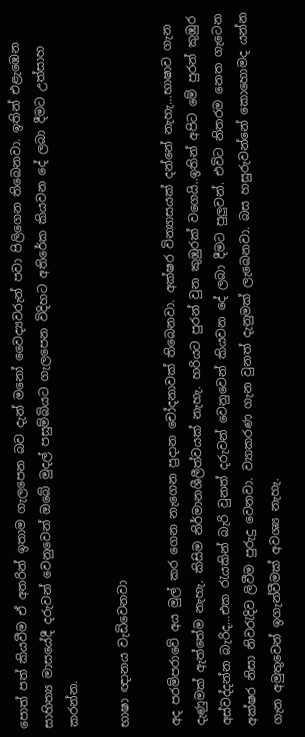පොත් පත් කියවීම ඒ අතරින් ඉතාම ගැලපෙන බව දැන් මනෝ වෛද්‍යවරුන් පවා පිලිගෙන තිබෙනවා. ඉතින් එළැඹෙන සාහිත්‍ය මාසයේදී දරුවන් වෙනුවෙන් ඔබේ මුදල් පසුම්බියට ගැලපෙන විදිහට අතිරේක කියවන දේ ලබා දීමට උත්සාහ කරන්න.

භාෂා ඥානය වැඩිවෙනවා

අද පරම්පරාවේ අය මුල් කර ගෙන නැගෙන ප්‍රදාන චෝදනාවක් තිබෙනවා. අක්ෂර වින්‍යාසයක් දන්නේ නැහැ…භාෂාව ගැන දැණුමක් ඇත්තේම නැහැ. කිසිම නිර්මානශීලීත්වයක් නැහැ. හරියට පුරන් වුන කුඹුරක් වගෙයි..ඉතින් අපිට මේ පුරන් කුඹුර අස්වද්දන්න බැරිද…එක රැයකින් බැරි වුනත් දරුවන් වෙනුවෙන් කියවන දේ ලබා දීමට පුලුවන්. එවිට නිතරම නෙත ගැටෙන අක්ෂර නිසා නිවරැදිව ලිවීම පුරුදු වෙනවා. ව්‍යාකරණ ගැන වුනත් දැනුමක් ලැබෙනවා. බස හසුරුවන්නේ කොහොමද යන්න ගැන අමුතුවෙන් ඉගැන්වීමක් අවශ්‍ය නැහැ.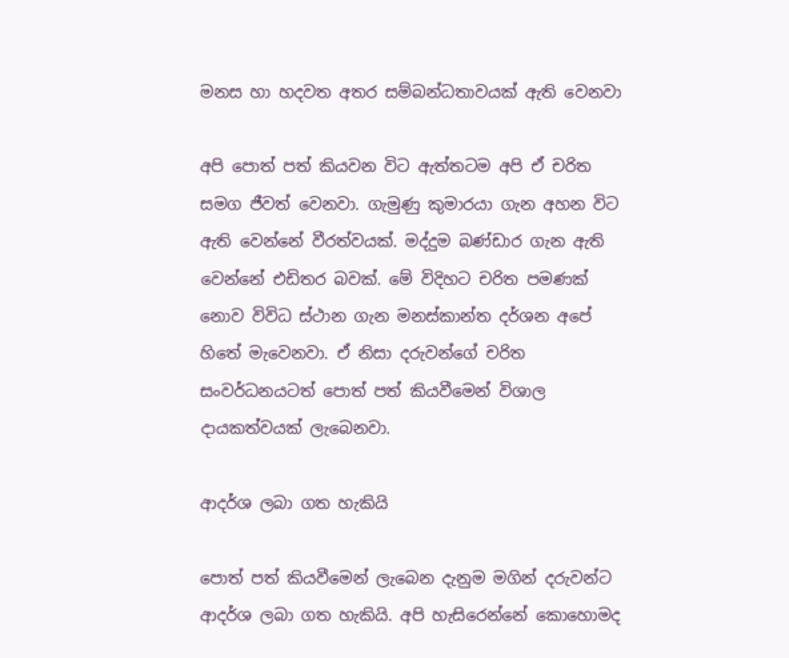මනස හා හදවත අතර සම්බන්ධතාවයක් ඇති වෙනවා

අපි පොත් පත් කියවන විට ඇත්තටම අපි ඒ චරිත සමග ජීවත් වෙනවා. ගැමුණු කුමාරයා ගැන අහන විට ඇති වෙන්නේ වීරත්වයක්. මද්දුම බණ්ඩාර ගැන ඇති වෙන්නේ එඩිතර බවක්. මේ විදිහට චරිත පමණක් නොව විවිධ ස්ථාන ගැන මනස්කාන්ත දර්ශන අපේ හිතේ මැවෙනවා. ඒ නිසා දරුවන්ගේ චරිත සංවර්ධනයටත් පොත් පත් කියවීමෙන් විශාල දායකත්වයක් ලැබෙනවා.

ආදර්ශ ලබා ගත හැකියි

පොත් පත් කියවීමෙන් ලැබෙන දැනුම මගින් දරුවන්ට ආදර්ශ ලබා ගත හැකියි. අපි හැසිරෙන්නේ කොහොමද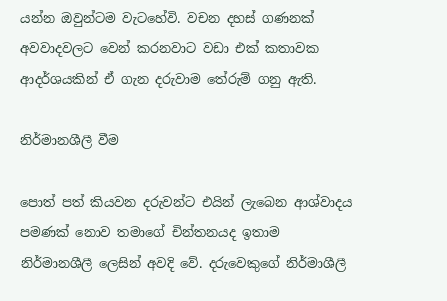යන්න ඔවුන්ටම වැටහේවි. වචන දහස් ගණනක් අවවාදවලට වෙන් කරනවාට වඩා එක් කතාවක ආදර්ශයකින් ඒ ගැන දරුවාම තේරුම් ගනු ඇති.

නිර්මානශීලී වීම

පොත් පත් කියවන දරුවන්ට එයින් ලැබෙන ආශ්වාදය පමණක් නොව තමාගේ චින්තනයද ඉතාම නිර්මානශීලී ලෙසින් අවදි වේ. දරුවෙකුගේ නිර්මාශීලී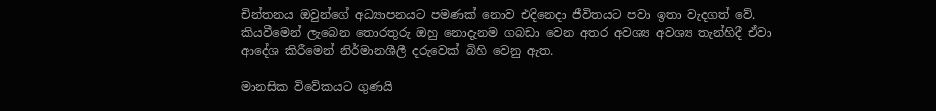චින්තනය ඔවුන්ගේ අධ්‍යාපනයට පමණක් නොව එදිනෙදා ජීවිතයට පවා ඉතා වැදගත් වේ. කියවීමෙන් ලැබෙන තොරතුරු ඔහු නොදැනම ගබඩා වෙන අතර අවශ්‍ය අවශ්‍ය තැන්හිදී ඒවා ආදේශ කිරීමෙන් නිර්මානශීලී දරුවෙක් බිහි වෙනු ඇත.

මානසික විවේකයට ගුණයි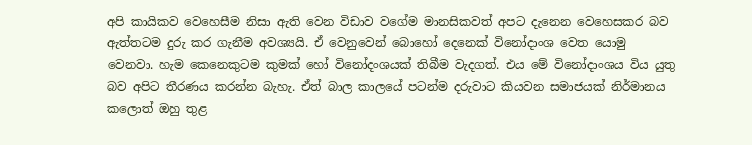අපි කායිකව වෙහෙසීම නිසා ඇති වෙන විඩාව වගේම මානසිකවත් අපට දැනෙන වෙහෙසකර බව ඇත්තටම දුරු කර ගැනීම අවශ්‍යයි. ඒ වෙනුවෙන් බොහෝ දෙනෙක් විනෝදාංශ වෙත යොමු වෙනවා. හැම කෙනෙකුටම කුමක් හෝ විනෝදංශයක් තිබීම වැදගත්. එය මේ විනෝදාංශය විය යුතු බව අපිට තීරණය කරන්න බැහැ. ඒත් බාල කාලයේ පටන්ම දරුවාට කියවන සමාජයක් නිර්මානය කලොත් ඔහු තුළ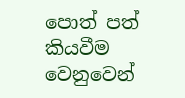පොත් පත් කියවීම වෙනුවෙන්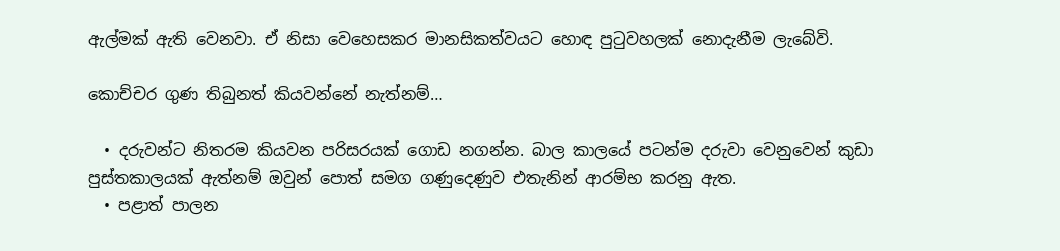ඇල්මක් ඇති වෙනවා. ඒ නිසා වෙහෙසකර මානසිකත්වයට හොඳ පුටුවහලක් නොදැනීම ලැබේවි.

කොච්චර ගුණ තිබුනත් කියවන්නේ නැත්නම්…

  • දරුවන්ට නිතරම කියවන පරිසරයක් ගොඩ නගන්න. බාල කාලයේ පටන්ම දරුවා වෙනුවෙන් කුඩා පුස්තකාලයක් ඇත්නම් ඔවුන් පොත් සමග ගණුදෙණුව එතැනින් ආරම්භ කරනු ඇත.
  • පළාත් පාලන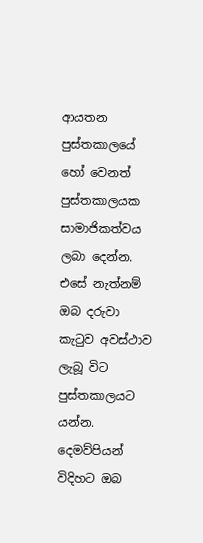ආයතන පුස්තකාලයේ හෝ වෙනත් පුස්තකාලයක සාමාජිකත්වය ලබා දෙන්න. එසේ නැත්නම් ඔබ දරුවා කැටුව අවස්ථාව ලැබූ විට පුස්තකාලයට යන්න. දෙමව්පියන් විදිහට ඔබ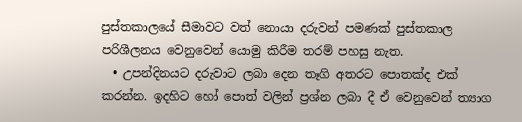පුස්තකාලයේ සීමාවට වත් නොයා දරුවන් පමණක් පුස්තකාල පරිශීලනය වෙනුවෙන් යොමු කිරීම තරම් පහසු නැත.
  • උපන්දිනයට දරුවාට ලබා දෙන තෑගි අතරට පොතක්ද එක් කරන්න. ඉදහිට හෝ පොත් වලින් ප්‍රශ්න ලබා දී ඒ වෙනුවෙන් ත්‍යාග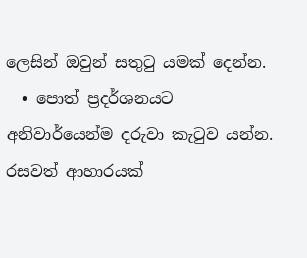ලෙසින් ඔවුන් සතුටු යමක් දෙන්න.
  • පොත් ප්‍රදර්ශනයට අනිවාර්යෙන්ම දරුවා කැටුව යන්න. රසවත් ආහාරයක්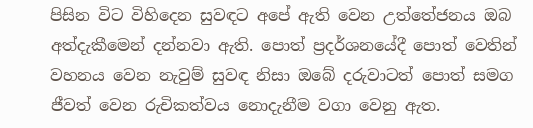පිසින විට විහිදෙන සුවඳට අපේ ඇති වෙන උත්තේජනය ඔබ අත්දැකීමෙන් දන්නවා ඇති. පොත් ප්‍රදර්ශනයේදී පොත් වෙතින් වහනය වෙන නැවුම් සුවඳ නිසා ඔබේ දරුවාටත් පොත් සමග ජීවත් වෙන රුචිකත්වය නොදැනීම වගා වෙනු ඇත.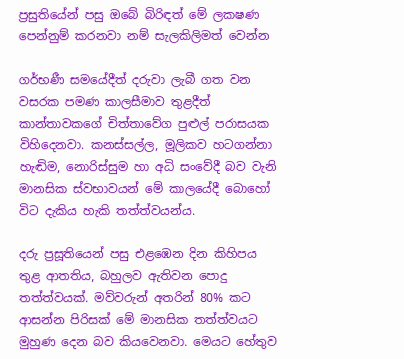ප්‍රසුතියේන් පසු ඔබේ බිරිඳත් මේ ලකෂණ පෙන්නුම් කරනවා නම් සැලකිලිමත් වෙන්න

ගර්භණී සමයේදීත් දරුවා ලැබී ගත වන වසරක පමණ කාලසීමාව තුළදීත් කාන්තාවකගේ චිත්තාවේග පුළුල් පරාසයක විහිදෙනවා. කනස්සල්ල, මූලිකව හටගන්නා හැඬිම, නොරිස්සුම හා අධි සංවේදී බව වැනි මානසික ස්වභාවයන් මේ කාලයේදී බොහෝ විට දැකිය හැකි තත්ත්වයන්ය.

දරු ප්‍රසූතියෙන් පසු එළඹෙන දින කිහිපය තුළ ආතතිය, බහුලව ඇතිවන පොදු තත්ත්වයක්. මව්වරුන් අතරින් 80% කට ආසන්න පිරිසක් මේ මානසික තත්ත්වයට මුහුණ දෙන බව කියවෙනවා. මෙයට හේතුව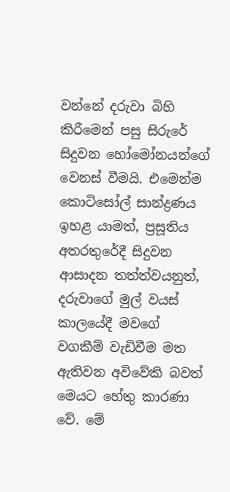වන්නේ දරුවා බිහි කිරීමෙන් පසු සිරුරේ සිදුවන හෝමෝනයන්ගේ වෙනස් වීමයි. එමෙන්ම කොටිසෝල් සාන්ද්‍රණය ඉහළ යාමත්, ප්‍රසූතිය අතරතුරේදී සිදුවන ආසාදන තත්ත්වයනුත්, දරුවාගේ මුල් වයස් කාලයේදී මවගේ වගකීම් වැඩිවීම මත ඇතිවන අවිවේකි බවත් මෙයට හේතු කාරණා වේ. මේ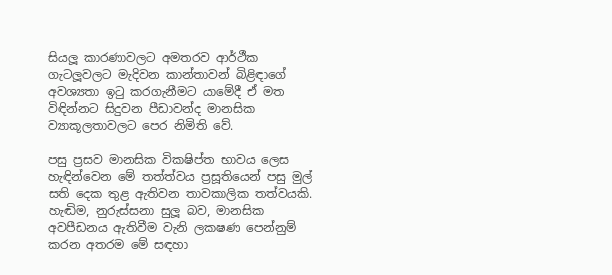සියලූ කාරණාවලට අමතරව ආර්ථීක ගැටලූවලට මැදිවන කාන්තාවන් බිළිඳාගේ අවශ්‍යතා ඉටු කරගැනීමට යාමේදී ඒ මත විඳින්නට සිදුවන පීඩාවන්ද මානසික ව්‍යාකූලතාවලට පෙර නිමිති වේ.

පසු ප්‍රසව මානසික වික‍ෂිප්ත භාවය ලෙස හැඳින්වෙන මේ තත්ත්වය ප්‍රසූතියෙන් පසු මුල් සති දෙක තුළ ඇතිවන තාවකාලික තත්වයකි. හැඬිම, නුරුස්සනා සුලූ බව, මානසික අවපීඩනය ඇතිවීම වැනි ලක‍ෂණ පෙන්නුම් කරන අතරම මේ සඳහා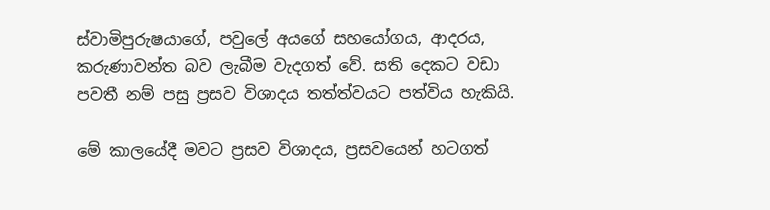ස්වාමිපුරුෂයාගේ, පවුලේ අයගේ සහයෝගය, ආදරය, කරුණාවන්ත බව ලැබීම වැදගත් වේ. සති දෙකට වඩා පවතී නම් පසු ප්‍රසව විශාදය තත්ත්වයට පත්විය හැකියි.

මේ කාලයේදී මවට ප්‍රසව විශාදය, ප්‍රසවයෙන් හටගත්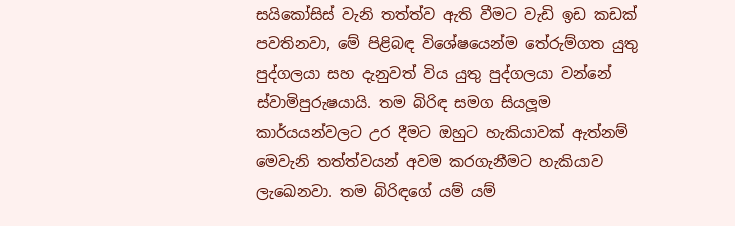සයිකෝසිස් වැනි තත්ත්ව ඇති වීමට වැඩි ඉඩ කඩක් පවතිනවා, මේ පිළිබඳ විශේෂයෙන්ම තේරුම්ගත යුතු පුද්ගලයා සහ දැනුවත් විය යුතු පුද්ගලයා වන්නේ ස්වාමිපුරුෂයායි. තම බිරිඳ සමග සියලූම කාර්යයන්වලට උර දීමට ඔහුට හැකියාවක් ඇත්නම් මෙවැනි තත්ත්වයන් අවම කරගැනීමට හැකියාව ලැඛෙනවා. තම බිරිඳගේ යම් යම්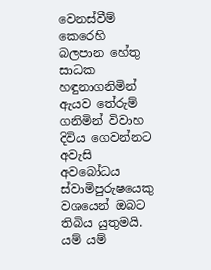වෙනස්වීම් කෙරෙහි බලපාන හේතු සාධක හඳුනාගනිමින් ඇයව තේරුම් ගනිමින් විවාහ දිවිය ගෙවන්නට අවැසි අවබෝධය ස්වාමිපුරුෂයෙකු වශයෙන් ඔබට තිබිය යුතුමයි. යම් යම්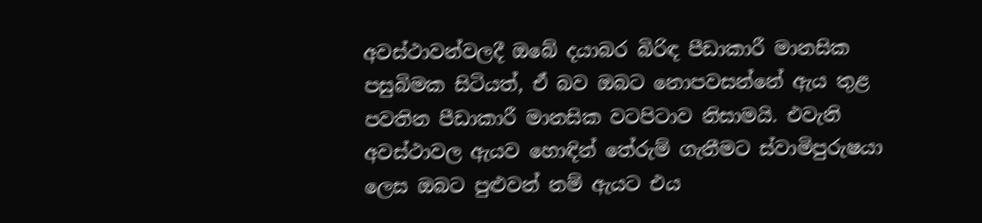අවස්ථාවන්වලදී ඔබේ දයාබර බිරිඳ පීඩාකාරී මානසික පසුබිමක සිටියත්, ඒ බව ඔබට නොපවසන්නේ ඇය තුළ පවතින පීඩාකාරී මානසික වටපිටාව නිසාමයි. එවැනි අවස්ථාවල ඇයව හොඳින් තේරුම් ගැනීමට ස්වාමිපුරුෂයා ලෙස ඔබට පුළුවන් නම් ඇයට එය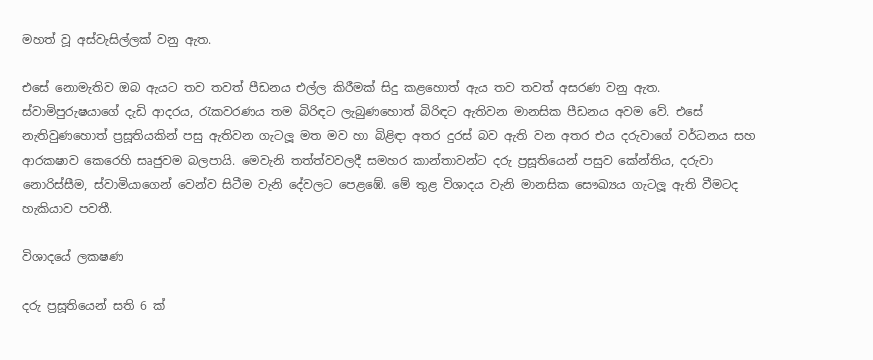මහත් වූ අස්වැසිල්ලක් වනු ඇත.

එසේ නොමැතිව ඔබ ඇයට තව තවත් පීඩනය එල්ල කිරීමක් සිදු කළහොත් ඇය තව තවත් අසරණ වනු ඇත. ස්වාමිපුරුෂයාගේ දැඩි ආදරය, රැකවරණය තම බිරිඳට ලැබුණහොත් බිරිඳට ඇතිවන මානසික පීඩනය අවම වේ. එසේ නැතිවුණහොත් ප්‍රසූතියකින් පසු ඇතිවන ගැටලූ මත මව හා බිළිඳා අතර දුරස් බව ඇති වන අතර එය දරුවාගේ වර්ධනය සහ ආරක‍ෂාව කෙරෙහි සෘජුවම බලපායි. මෙවැනි තත්ත්වවලදී සමහර කාන්තාවන්ට දරු ප්‍රසූතියෙන් පසුව කේන්තිය, දරුවා නොරිස්සීම, ස්වාමියාගෙන් වෙන්ව සිටීම වැනි දේවලට පෙළඹේ. මේ තුළ විශාදය වැනි මානසික සෞඛ්‍යය ගැටලූ ඇති වීමටද හැකියාව පවතී.

විශාදයේ ලක‍ෂණ

දරු ප්‍රසූතියෙන් සති 6 ක්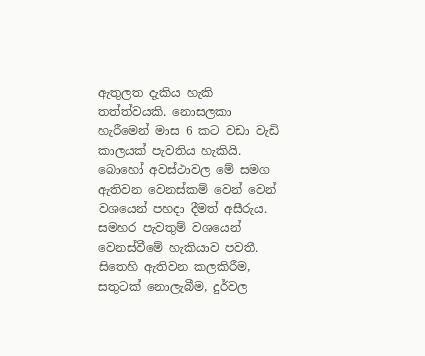ඇතුලත දැකිය හැකි තත්ත්වයකි. නොසලකා හැරීමෙන් මාස 6 කට වඩා වැඩි කාලයක් පැවතිය හැකියි. බොහෝ අවස්ථාවල මේ සමග ඇතිවන වෙනස්කම් වෙන් වෙන් වශයෙන් පහදා දීමත් අසීරුය. සමහර පැවතුම් වශයෙන් වෙනස්වීමේ හැකියාව පවතී. සිතෙහි ඇතිවන කලකිරීම, සතුටක් නොලැබීම, දුර්වල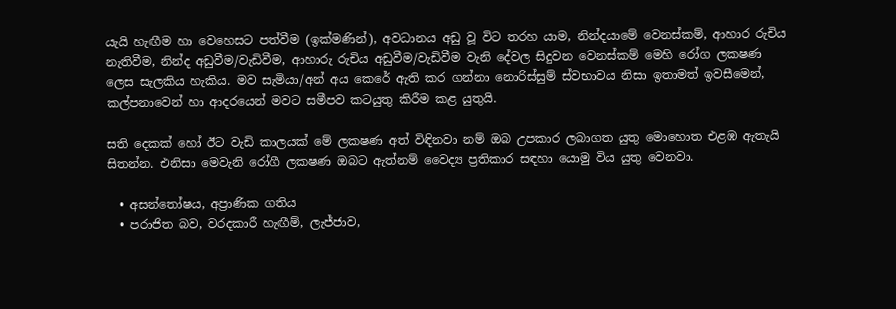යැයි හැඟීම හා වෙහෙසට පත්වීම (ඉක්මණින්), අවධානය අඩු වූ විට තරහ යාම, නින්දයාමේ වෙනස්කම්, ආහාර රුචිය නැතිවීම, නින්ද අඩුවීම/වැඩිවීම, ආහාරු රුචිය අඩුවීම/වැඩිවීම වැනි දේවල සිදුවන වෙනස්කම් මෙහි රෝග ලක‍ෂණ ලෙස සැලකිය හැකිය. මව සැමියා/අන් අය කෙරේ ඇති කර ගන්නා නොරිස්සුම් ස්වභාවය නිසා ඉතාමත් ඉවසීමෙන්, කල්පනාවෙන් හා ආදරයෙන් මවට සමීපව කටයුතු කිරීම කළ යුතුයි.

සති දෙකක් හෝ ඊට වැඩි කාලයක් මේ ලක‍ෂණ අත් විඳිනවා නම් ඔබ උපකාර ලබාගත යුතු මොහොත එළඹ ඇතැයි සිතන්න. එනිසා මෙවැනි රෝගී ලක‍ෂණ ඔබට ඇත්නම් වෛද්‍ය ප්‍රතිකාර සඳහා යොමු විය යුතු වෙනවා.

  • අසන්තෝෂය, අප්‍රාණික ගතිය
  • පරාජිත බව, වරදකාරී හැඟීම්, ලැජ්ජාව,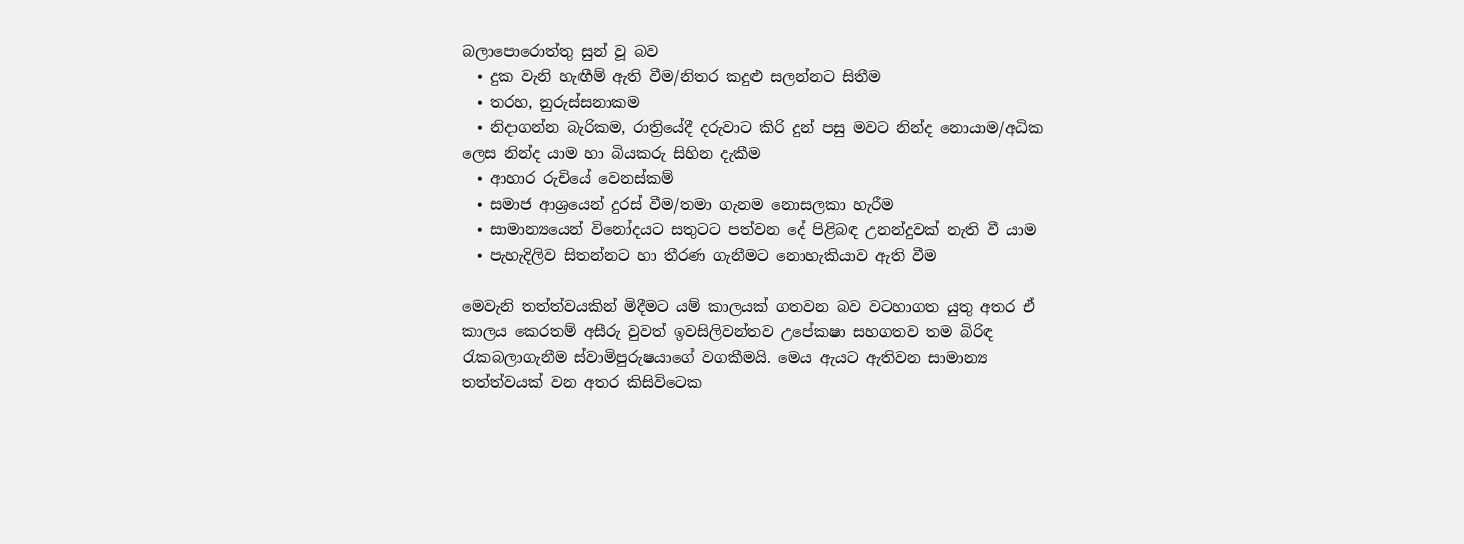බලාපොරොත්තු සුන් වූ බව
  • දුක වැනි හැඟීම් ඇති වීම/නිතර කදුළු සලන්නට සිතීම
  • තරහ, නුරුස්සනාකම
  • නිදාගන්න බැරිකම, රාත්‍රියේදී දරුවාට කිරි දුන් පසු මවට නින්ද නොයාම/අධික ලෙස නින්ද යාම හා බියකරු සිහින දැකීම
  • ආහාර රුචියේ වෙනස්කම්
  • සමාජ ආශ්‍රයෙන් දුරස් වීම/තමා ගැනම නොසලකා හැරීම
  • සාමාන්‍යයෙන් විනෝදයට සතුටට පත්වන දේ පිළිබඳ උනන්දුවක් නැති වී යාම
  • පැහැදිලිව සිතන්නට හා තීරණ ගැනීමට නොහැකියාව ඇති වීම

මෙවැනි තත්ත්වයකින් මිදීමට යම් කාලයක් ගතවන බව වටහාගත යුතු අතර ඒ කාලය කෙරතම් අසීරු වුවත් ඉවසිලිවන්තව උපේක‍ෂා සහගතව තම බිරිඳ රැකබලාගැනීම ස්වාමිපුරුෂයාගේ වගකීමයි. මෙය ඇයට ඇතිවන සාමාන්‍ය තත්ත්වයක් වන අතර කිසිවිටෙක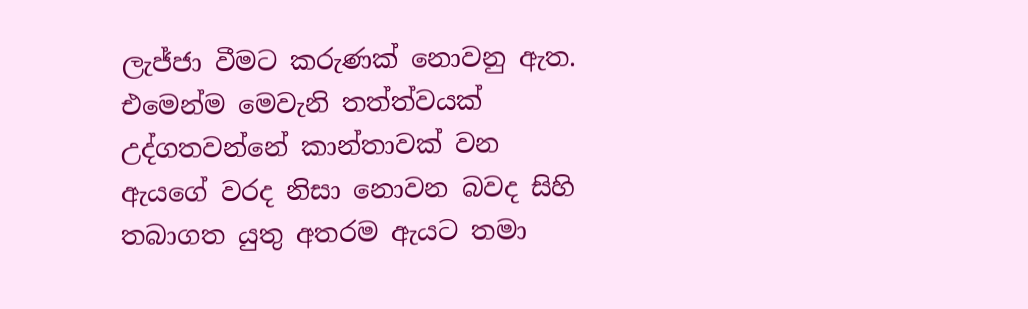ලැජ්ජා වීමට කරුණක් නොවනු ඇත. එමෙන්ම මෙවැනි තත්ත්වයක් උද්ගතවන්නේ කාන්තාවක් වන ඇයගේ වරද නිසා නොවන බවද සිහි තබාගත යුතු අතරම ඇයට තමා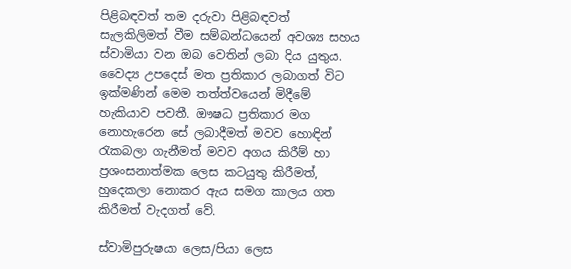පිළිබඳවත් තම දරුවා පිළිබඳවත් සැලකිලිමත් වීම සම්බන්ධයෙන් අවශ්‍ය සහය ස්වාමියා වන ඔබ වෙතින් ලබා දිය යුතුය. වෛද්‍ය උපදෙස් මත ප්‍රතිකාර ලබාගත් විට ඉක්මණින් මෙම තත්ත්වයෙන් මිදීමේ හැකියාව පවතී. ඖෂධ ප්‍රතිකාර මග නොහැරෙන සේ ලබාදීමත් මවව හොඳින් රැකබලා ගැනීමත් මවව අගය කිරීම් හා ප්‍රශංසනාත්මක ලෙස කටයුතු කිරීමත්, හුදෙකලා නොකර ඇය සමග කාලය ගත කිරීමත් වැදගත් වේ.

ස්වාමිපුරුෂයා ලෙස/පියා ලෙස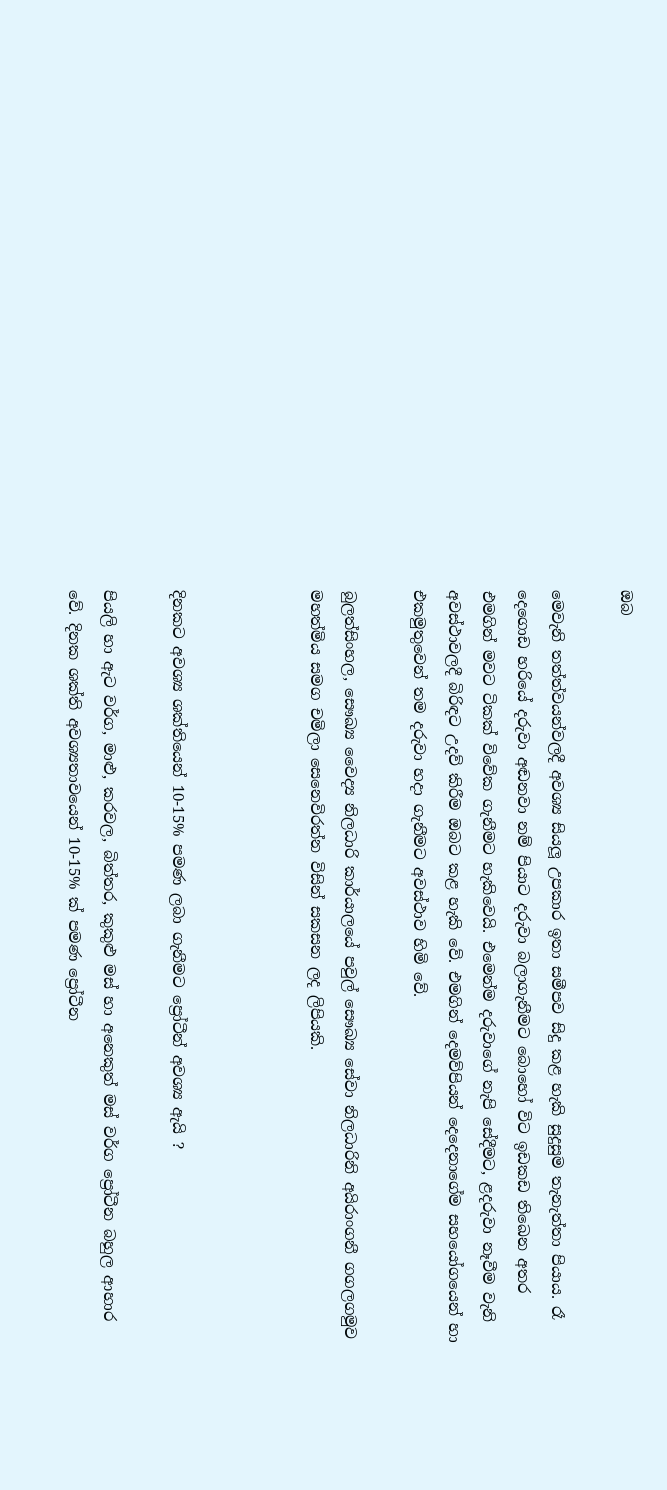ඔබ

මෙවැනි තත්ත්වයන්වලදී අවශ්‍ය සියලූ උපකාර ඉතා සමීපව සිදු කළ හැකි සුදුසුම තැනැත්තා පියාය. රෑ දෙගොඩ හරියේ දරුවා අඬනවා නම් පියාට දරුවා බලාගැනීමට බොහෝ විට ඉඩකඩ තිඛෙන අතර එමගින් මවට ටිකක් විවේක ගැනීමට හැකිවෙයි. එමෙන්ම දරුවාගේ නැපි සේදීමට, ළදරුවා නෑවීම වැනි අවස්ථාවලදී බිරිඳට උදව් කිරීම ඔබට කළ හැකි වේ. එමගින් දෙමව්පියන් දෙදෙනාගේම සහයෝගයෙන් හා එකමුතුවෙන් තම දරුවා හදා ගැනීමට අවස්ථාව හිමි වේ.

බුලත්සිංහල, සෞඛ්‍ය වෛද්‍ය නිලධාරි කාර්යාලයේ පවුල් සෞඛ්‍ය සේවා නිලධාරිනි අයිරාංගනී ගගලගමුව මහත්මිය සමග චමිලා සෙනෙවිරත්න විසින් සකසන ලද ලිපියකි.



දිනකට අවශ්‍ය ශක්තියෙන් 10-15% පමණ ලබා ගැනීමට ප්‍රෝටීන් අවශ්‍ය ඇයි ?

පියලි හා ඇට වර්ග, මාළු, කරවල, බිත්තර, කුකුළු මස් හා අනෙකුත් මස් වර්ග ප්‍රෝටීන බහුල ආහාර වේ. දිනක ශක්ති අවශ්‍යතාවයෙන් 10-15% ක් පමණ ප්‍රෝටීන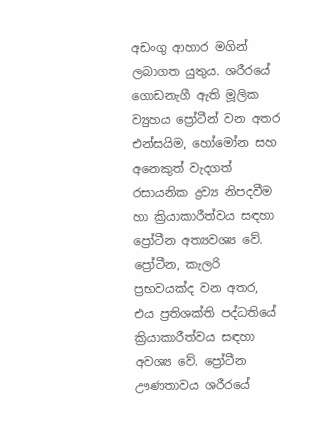අඩංගු ආහාර මගින් ලබාගත යුතුය. ශරීරයේ ගොඩනැගී ඇති මූලික ව්‍යුහය ප්‍රෝටීන් වන අතර එන්සයිම, හෝමෝන සහ අනෙකුත් වැදගත් රසායනික ද්‍රව්‍ය නිපදවීම හා ක්‍රියාකාරීත්වය සඳහා ප්‍රෝටීන අත්‍යවශ්‍ය වේ. ප්‍රෝටීන, කැලරි ප්‍රභවයක්ද වන අතර, එය ප්‍රතිශක්ති පද්ධතියේ ක්‍රියාකාරීත්වය සඳහා අවශ්‍ය වේ. ප්‍රෝටීන ඌණතාවය ශරීරයේ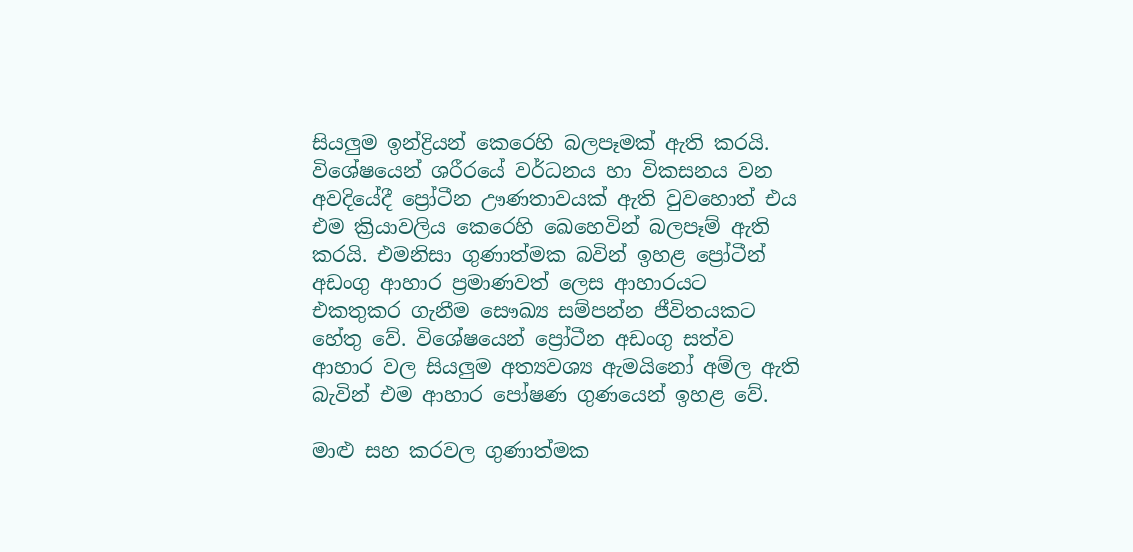සියලුම ඉන්ද්‍රියන් කෙරෙහි බලපෑමක් ඇති කරයි. විශේෂයෙන් ශරීරයේ වර්ධනය හා විකසනය වන අවදියේදී ප්‍රෝටීන ඌණතාවයක් ඇති වුවහොත් එය එම ක්‍රියාවලිය කෙරෙහි ඛෙහෙවින් බලපෑම් ඇති කරයි. එමනිසා ගුණාත්මක බවින් ඉහළ ප්‍රෝටීන් අඩංගු ආහාර ප්‍රමාණවත් ලෙස ආහාරයට එකතුකර ගැනීම සෞඛ්‍ය සම්පන්න ජීවිතයකට හේතු වේ. විශේෂයෙන් ප්‍රෝටීන අඩංගු සත්ව ආහාර වල සියලුම අත්‍යවශ්‍ය ඇමයිනෝ අම්ල ඇති බැවින් එම ආහාර පෝෂණ ගුණයෙන් ඉහළ වේ.

මාළු සහ කරවල ගුණාත්මක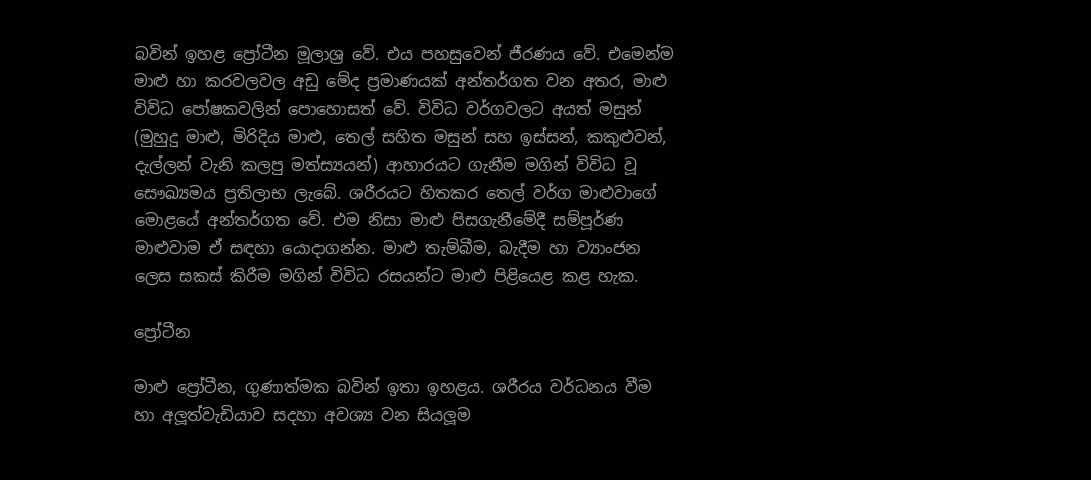බවින් ඉහළ ප්‍රෝටීන මූලාශ්‍ර වේ. එය පහසුවෙන් ජීරණය වේ. එමෙන්ම මාළු හා කරවලවල අඩු මේද ප්‍රමාණයක් අන්තර්ගත වන අතර, මාළු විවිධ පෝෂකවලින් පොහොසත් වේ. විවිධ වර්ගවලට අයත් මසුන් (මුහුදු මාළු, මිරිදිය මාළු, තෙල් සහිත මසුන් සහ ඉස්සන්, කකුළුවන්, දැල්ලන් වැනි කලපු මත්ස්‍යයන්) ආහාරයට ගැනීම මගින් විවිධ වූ සෞඛ්‍යමය ප්‍රතිලාභ ලැබේ. ශරීරයට හිතකර තෙල් වර්ග මාළුවාගේ මොළයේ අන්තර්ගත වේ. එම නිසා මාළු පිසගැනීමේදී සම්පූර්ණ මාළුවාම ඒ සඳහා යොදාගන්න. මාළු තැම්බීම, බැදීම හා ව්‍යාංජන ලෙස සකස් කිරීම මගින් විවිධ රසයන්ට මාළු පිළියෙළ කළ හැක.

ප්‍රෝටීන

මාළු ප්‍රෝටීන, ගුණාත්මක බවින් ඉතා ඉහළය. ශරීරය වර්ධනය වීම හා අලූත්වැඩියාව සදහා අවශ්‍ය වන සියලූම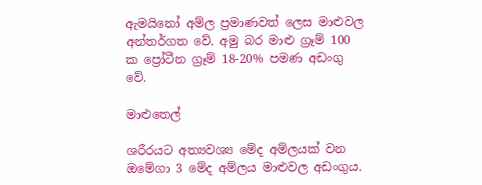ඇමයිනෝ අම්ල ප්‍රමාණවත් ලෙස මාළුවල අන්තර්ගත වේ. අමු බර මාළු ග්‍රෑම් 100 ක ප්‍රෝටීන ග්‍රෑම් 18-20% පමණ අඩංගු වේ.

මාළුතෙල්

ශරීරයට අත්‍යවශ්‍ය මේද අම්ලයක් වන ඔමේගා 3 මේද අම්ලය මාළුවල අඩංගුය.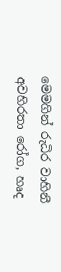මෙමගින් රුධිර වාහිනී අවහිරතා රෝග, හෘද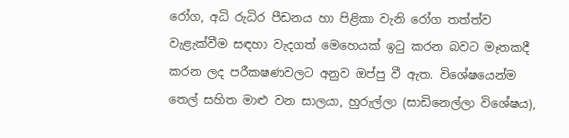රෝග, අධි රුධිර පීඩනය හා පිළිකා වැනි රෝග තත්ත්ව වැළැක්වීම සඳහා වැදගත් මෙහෙයක් ඉටු කරන බවට මෑතකදී කරන ලද පරීක‍ෂණවලට අනුව ඔප්පු වී ඇත. විශේෂයෙන්ම තෙල් සහිත මාළු වන සාලයා, හුරුල්ලා (සාඩිනෙල්ලා විශේෂය),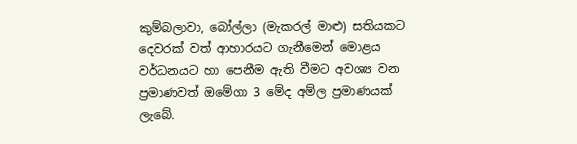කුම්බලාවා, බෝල්ලා (මැකරල් මාළු) සතියකට දෙවරක් වත් ආහාරයට ගැනීමෙන් මොළය වර්ධනයට හා පෙනීම ඇති වීමට අවශ්‍ය වන ප්‍රමාණවත් ඔමේගා 3 මේද අම්ල ප්‍රමාණයක් ලැබේ.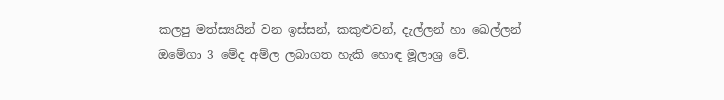කලපු මත්ස්‍යයින් වන ඉස්සන්, කකුළුවන්, දැල්ලන් හා ඛෙල්ලන් ඔමේගා 3 මේද අම්ල ලබාගත හැකි හොඳ මූලාශ්‍ර වේ.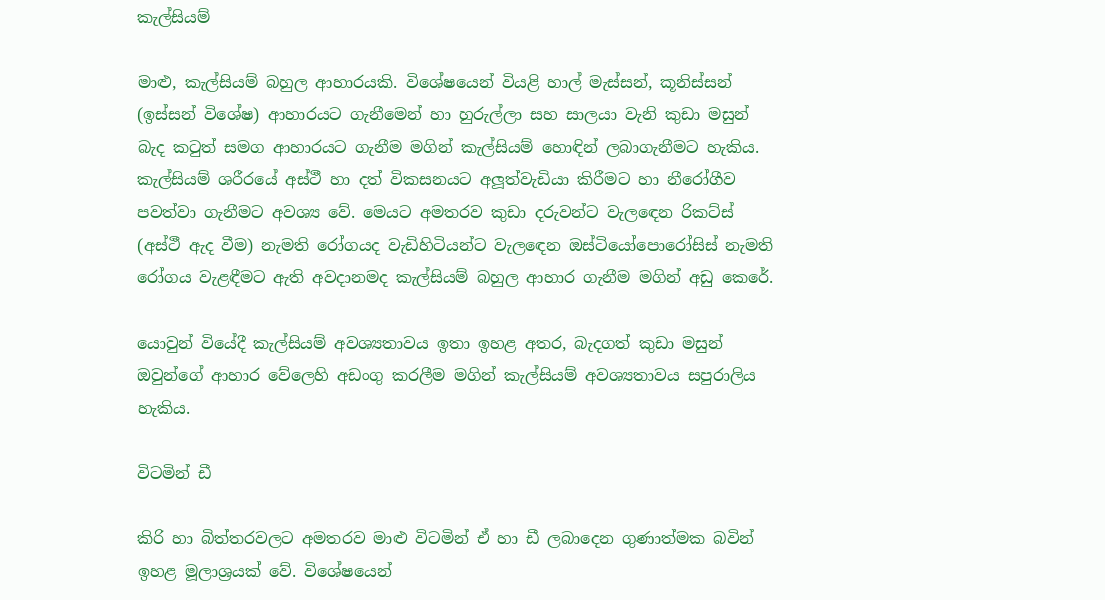කැල්සියම්

මාළු, කැල්සියම් බහුල ආහාරයකි. විශේෂයෙන් වියළි හාල් මැස්සන්, කූනිස්සන් (ඉස්සන් විශේෂ) ආහාරයට ගැනීමෙන් හා හුරුල්ලා සහ සාලයා වැනි කුඩා මසුන් බැද කටුත් සමග ආහාරයට ගැනීම මගින් කැල්සියම් හොඳින් ලබාගැනීමට හැකිය. කැල්සියම් ශරීරයේ අස්ථී හා දත් විකසනයට අලූත්වැඩියා කිරීමට හා නීරෝගීව පවත්වා ගැනීමට අවශ්‍ය වේ. මෙයට අමතරව කුඩා දරුවන්ට වැලඳෙන රිකට්ස් (අස්ථී ඇද වීම) නැමති රෝගයද වැඩිහිටියන්ට වැලඳෙන ඔස්ටියෝපොරෝසිස් නැමති රෝගය වැළඳීමට ඇති අවදානමද කැල්සියම් බහුල ආහාර ගැනීම මගින් අඩු කෙරේ.

යොවුන් වියේදී කැල්සියම් අවශ්‍යතාවය ඉතා ඉහළ අතර, බැදගත් කුඩා මසුන් ඔවුන්ගේ ආහාර වේලෙහි අඩංගු කරලීම මගින් කැල්සියම් අවශ්‍යතාවය සපුරාලිය හැකිය.

විටමින් ඩී

කිරි හා බිත්තරවලට අමතරව මාළු විටමින් ඒ හා ඩී ලබාදෙන ගුණාත්මක බවින් ඉහළ මූලාශ්‍රයක් වේ. විශේෂයෙන්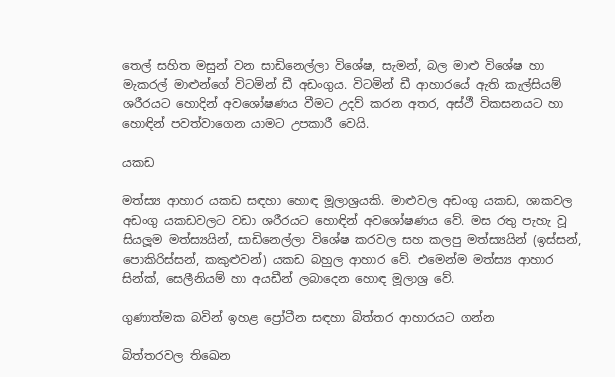තෙල් සහිත මසුන් වන සාඩිනෙල්ලා විශේෂ, සැමන්, බල මාළු විශේෂ හා මැකරල් මාළුන්ගේ විටමින් ඩී අඩංගුය. විටමින් ඩී ආහාරයේ ඇති කැල්සියම් ශරීරයට හොදින් අවශෝෂණය වීමට උදව් කරන අතර, අස්ථී විකසනයට හා හොඳින් පවත්වාගෙන යාමට උපකාරී වෙයි.

යකඩ

මත්ස්‍ය ආහාර යකඩ සඳහා හොඳ මූලාශ්‍රයකි. මාළුවල අඩංගු යකඩ, ශාකවල අඩංගු යකඩවලට වඩා ශරීරයට හොඳින් අවශෝෂණය වේ. මස රතු පැහැ වූ සියලූම මත්ස්‍යයින්, සාඩිනෙල්ලා විශේෂ කරවල සහ කලපු මත්ස්‍යයින් (ඉස්සන්, පොකිරිස්සන්, කකුළුවන්) යකඩ බහුල ආහාර වේ. එමෙන්ම මත්ස්‍ය ආහාර සින්ක්, සෙලීනියම් හා අයඩීන් ලබාදෙන හොඳ මූලාශ්‍ර වේ.

ගුණාත්මක බවින් ඉහළ ප්‍රෝටීන සඳහා බිත්තර ආහාරයට ගන්න

බිත්තරවල තිඛෙන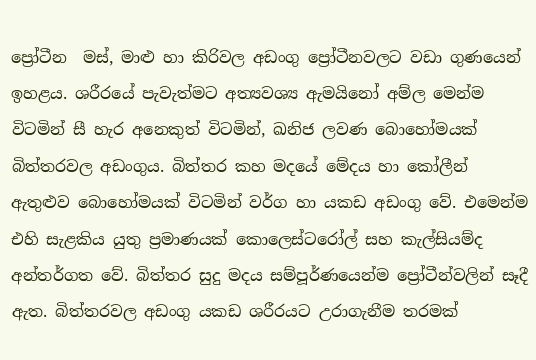ප්‍රෝටීන  මස්, මාළු හා කිරිවල අඩංගු ප්‍රෝටීනවලට වඩා ගුණයෙන් ඉහළය. ශරීරයේ පැවැත්මට අත්‍යවශ්‍ය ඇමයිනෝ අම්ල මෙන්ම විටමින් සී හැර අනෙකුත් විටමින්, ඛනිජ ලවණ බොහෝමයක් බිත්තරවල අඩංගුය. බිත්තර කහ මදයේ මේදය හා කෝලීන් ඇතුළුව බොහෝමයක් විටමින් වර්ග හා යකඩ අඩංගු වේ. එමෙන්ම එහි සැළකිය යුතු ප්‍රමාණයක් කොලෙස්ටරෝල් සහ කැල්සියම්ද අන්තර්ගත වේ. බිත්තර සුදු මදය සම්පූර්ණයෙන්ම ප්‍රෝටීන්වලින් සෑදී ඇත. බිත්තරවල අඩංගු යකඩ ශරීරයට උරාගැනීම තරමක්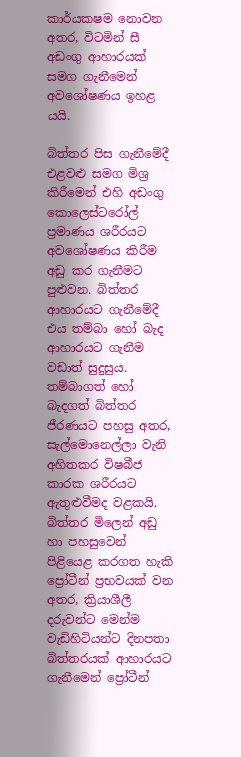කාර්යක‍ෂම නොවන අතර, විටමින් සී අඩංගු ආහාරයක් සමග ගැනීමෙන් අවශෝෂණය ඉහළ යයි.

බිත්තර පිස ගැනීමේදී එළවළු සමග මිශ්‍ර කිරීමෙන් එහි අඩංගු කොලෙස්ටරෝල් ප්‍රමාණය ශරීරයට අවශෝෂණය කිරීම අඩු කර ගැනීමට පුළුවන. බිත්තර ආහාරයට ගැනීමේදී එය තම්බා හෝ බැද ආහාරයට ගැනීම වඩාත් සුදුසුය. තම්බාගත් හෝ බැදගත් බිත්තර ජීරණයට පහසු අතර, සැල්මොනෙල්ලා වැනි අහිතකර විෂබීජ කාරක ශරීරයට ඇතුළුවීමද වළකයි. බිත්තර මිලෙන් අඩු හා පහසුවෙන් පිළියෙළ කරගත හැකි ප්‍රෝටීන් ප්‍රභවයක් වන අතර, ක්‍රියාශීලී දරුවන්ට මෙන්ම වැඩිහිටියන්ට දිනපතා බිත්තරයක් ආහාරයට ගැනීමෙන් ප්‍රෝටීන්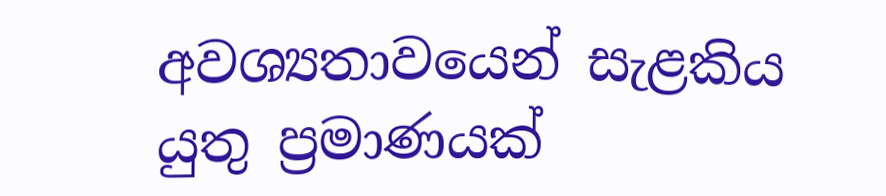අවශ්‍යතාවයෙන් සැළකිය යුතු ප්‍රමාණයක්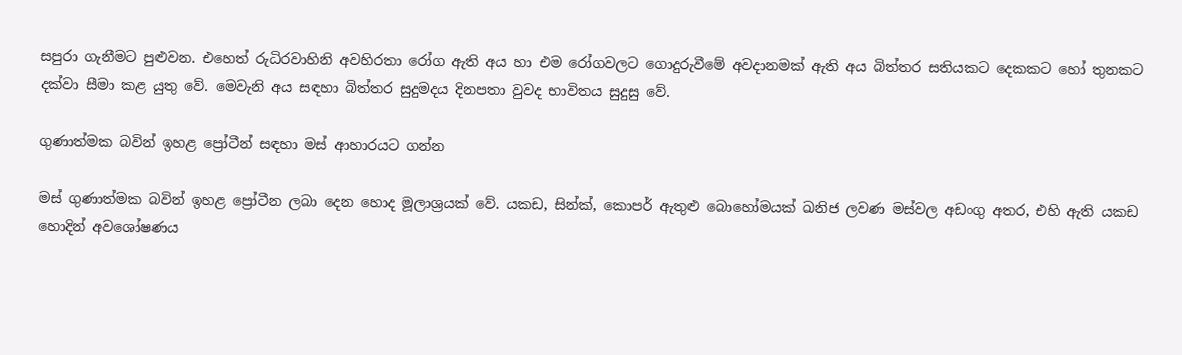සපුරා ගැනීමට පුළුවන. එහෙත් රුධිරවාහිනි අවහිරතා රෝග ඇති අය හා එම රෝගවලට ගොදුරුවීමේ අවදානමක් ඇති අය බිත්තර සතියකට දෙකකට හෝ තුනකට දක්වා සීමා කළ යුතු වේ. මෙවැනි අය සඳහා බිත්තර සුදුමදය දිනපතා වුවද භාවිතය සුදුසු වේ.

ගුණාත්මක බවින් ඉහළ ප්‍රෝටීන් සඳහා මස් ආහාරයට ගන්න

මස් ගුණාත්මක බවින් ඉහළ ප්‍රෝටීන ලබා දෙන හොද මූලාශ්‍රයක් වේ. යකඩ, සින්ක්, කොපර් ඇතුළු බොහෝමයක් ඛනිජ ලවණ මස්වල අඩංගු අතර, එහි ඇති යකඩ හොදින් අවශෝෂණය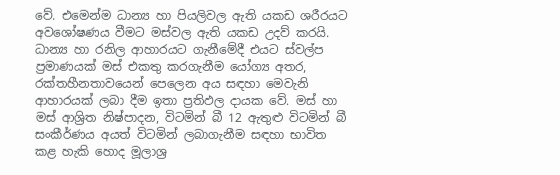වේ. එමෙන්ම ධාන්‍ය හා පියලිවල ඇති යකඩ ශරීරයට අවශෝෂණය වීමට මස්වල ඇති යකඩ උදව් කරයි. ධාන්‍ය හා රනිල ආහාරයට ගැනීමේදී එයට ස්වල්ප ප්‍රමාණයක් මස් එකතු කරගැනීම යෝග්‍ය අතර, රක්තහීනතාවයෙන් පෙලෙන අය සඳහා මෙවැනි ආහාරයක් ලබා දීම ඉතා ප්‍රතිඵල දායක වේ. මස් හා මස් ආශ්‍රිත නිෂ්පාදන, විටමින් බී 12 ඇතුළු විටමින් බී සංකීර්ණය අයත් විටමින් ලබාගැනීම සඳහා භාවිත කළ හැකි හොද මූලාශ්‍ර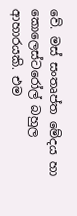වේ. මස් සංතෘප්ත මේදය හා කොලෙස්ටරෝල් බහුල ආහාරයකි. එම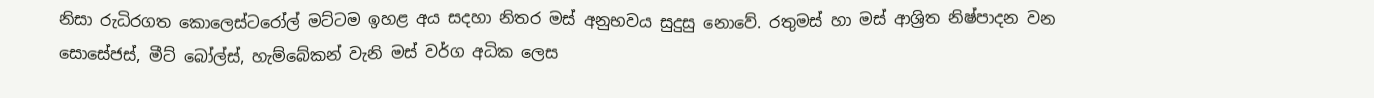නිසා රුධිරගත කොලෙස්ටරෝල් මට්ටම ඉහළ අය සදහා නිතර මස් අනුභවය සුදුසු නොවේ. රතුමස් හා මස් ආශ්‍රිත නිෂ්පාදන වන සොසේජස්, මීට් බෝල්ස්, හැම්බේකන් වැනි මස් වර්ග අධික ලෙස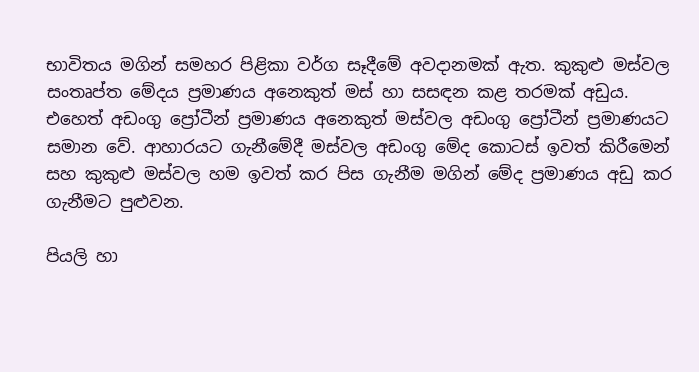භාවිතය මගින් සමහර පිළිකා වර්ග සෑදීමේ අවදානමක් ඇත. කුකුළු මස්වල සංතෘප්ත මේදය ප්‍රමාණය අනෙකුත් මස් හා සසඳන කළ තරමක් අඩුය. එහෙත් අඩංගු ප්‍රෝටීන් ප්‍රමාණය අනෙකුත් මස්වල අඩංගු ප්‍රෝටීන් ප්‍රමාණයට සමාන වේ. ආහාරයට ගැනීමේදී මස්වල අඩංගු මේද කොටස් ඉවත් කිරීමෙන් සහ කුකුළු මස්වල හම ඉවත් කර පිස ගැනීම මගින් මේද ප්‍රමාණය අඩු කර ගැනීමට පුළුවන.

පියලි හා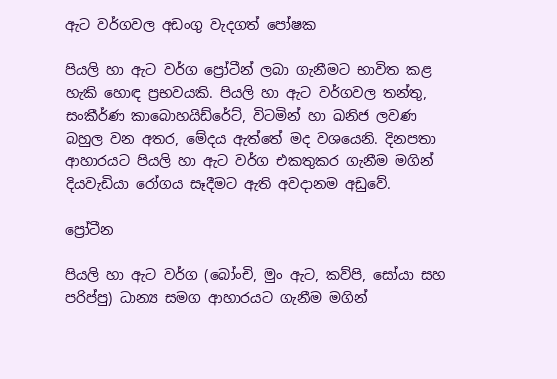ඇට වර්ගවල අඩංගු වැදගත් පෝෂක

පියලි හා ඇට වර්ග ප්‍රෝටීන් ලබා ගැනීමට භාවිත කළ හැකි හොඳ ප්‍රභවයකි. පියලි හා ඇට වර්ගවල තන්තු, සංකීර්ණ කාබොහයිඩ්රේට්, විටමින් හා ඛනිජ ලවණ බහුල වන අතර, මේදය ඇත්තේ මද වශයෙනි. දිනපතා ආහාරයට පියලි හා ඇට වර්ග එකතුකර ගැනීම මගින් දියවැඩියා රෝගය සෑදීමට ඇති අවදානම අඩුවේ.

ප්‍රෝටීන

පියලි හා ඇට වර්ග (බෝංචි, මුං ඇට, කව්පි, සෝයා සහ පරිප්පු) ධාන්‍ය සමග ආහාරයට ගැනීම මගින්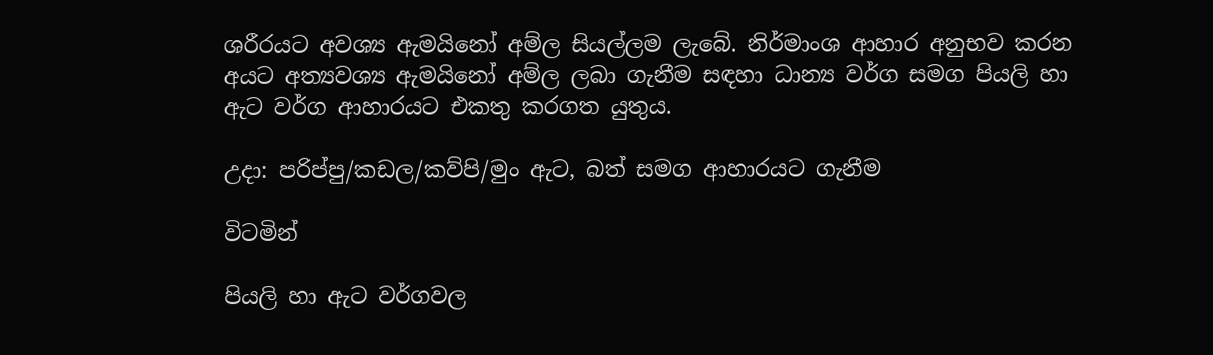ශරීරයට අවශ්‍ය ඇමයිනෝ අම්ල සියල්ලම ලැබේ. නිර්මාංශ ආහාර අනුභව කරන අයට අත්‍යවශ්‍ය ඇමයිනෝ අම්ල ලබා ගැනීම සඳහා ධාන්‍ය වර්ග සමග පියලි හා ඇට වර්ග ආහාරයට එකතු කරගත යුතුය.

උදා: පරිප්පු/කඩල/කව්පි/මුං ඇට, බත් සමග ආහාරයට ගැනීම

විටමින්

පියලි හා ඇට වර්ගවල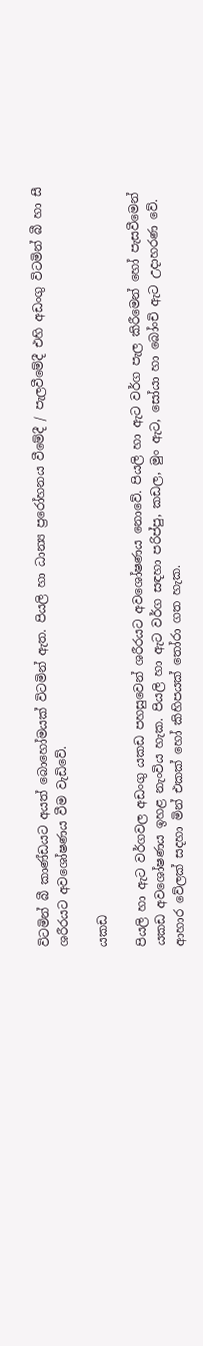විටමින් බී කාණ්ඩයට අයත් බොහෝමයක් විටමින් ඇත. පියලි හා ධාන්‍ය ප්‍රරෝහනය වීමේදී / පැලවීමේදී එහි අඩංගු විටමින් බී හා සී ශරීරයට අවශෝෂණය වීම වැඩිවේ.

යකඩ

පියලි හා ඇට වර්ගවල අඩංගු යකඩ පහසුවෙන් ශරීරයට අවශෝෂණය නොවේ. පියලි හා ඇට වර්ග පැල කිරීමෙන් හෝ පැසවීමෙන් යකඩ අවශෝෂණය ඉහළ නැංවිය හැක. පියලි හා ඇට වර්ග සඳහා පරිප්පු, කඩල, මුං ඇට, සෝයා හා බෝංචි ඇට උදාහරණ වේ. ආහාර වේලක් සදහා මින් එකක් හෝ කිහිපයක් තෝරා ගත හැක.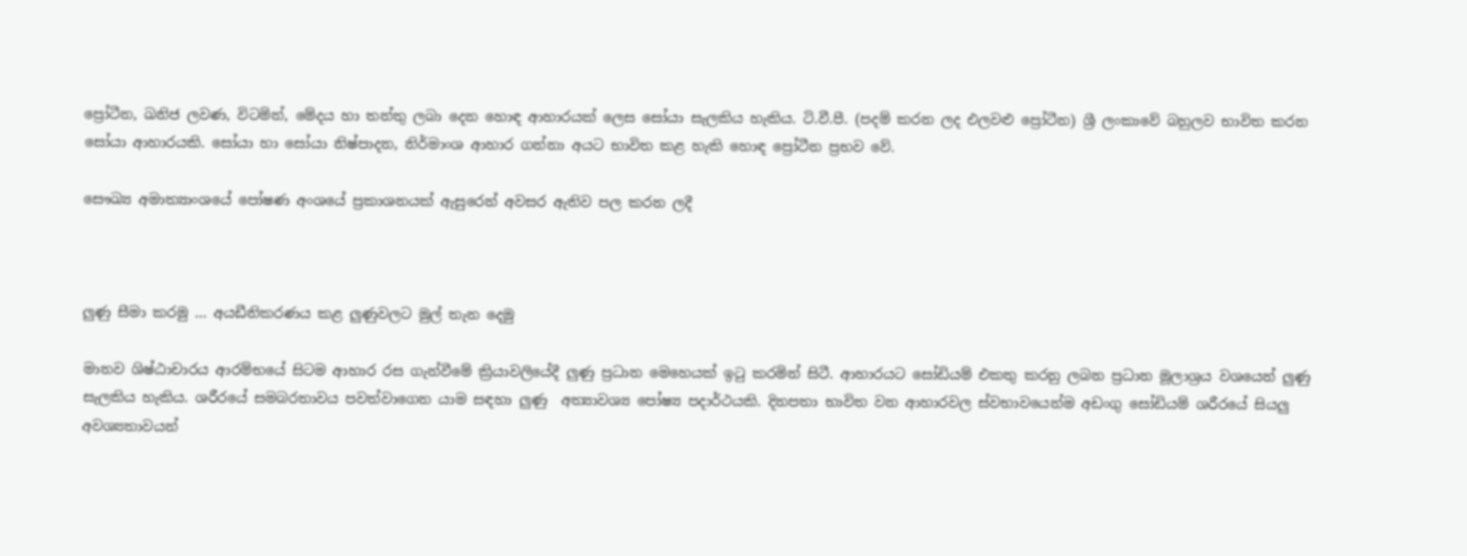ප්‍රෝටීන, ඛනිජ ලවණ, විටමින්, මේදය හා තන්තු ලබා දෙන හොඳ ආහාරයක් ලෙස සෝයා සැලකිය හැකිය. ටි.වී.පී. (පදම් කරන ලද එලවළු ප්‍රෝටීන) ශ්‍රී ලංකාවේ බහුලව භාවිත කරන සෝයා ආහාරයකි. සෝයා හා සෝයා නිෂ්පාදන, නිර්මාංශ ආහාර ගන්නා අයට භාවිත කළ හැකි හොඳ ප්‍රෝටීන ප්‍රභව වේ.

සෞඛ්‍ය අමාත්‍යාංශයේ පෝෂණ අංශයේ ප්‍රකාශනයක් ඇසුරෙන් අවසර ඇතිව පල කරන ලදී



ලුණු සීමා කරමු … අයඩීනිකරණය කළ ලුණුවලට මුල් තැන දෙමු

මානව ශිෂ්ඨාචාරය ආරම්භයේ සිටම ආහාර රස ගැන්වීමේ ක්‍රියාවලියේදී ලුණු ප්‍රධාන මෙහෙයක් ඉටු කරමින් සිටී. ආහාරයට සෝඩියම් එකතු කරනු ලබන ප්‍රධාන මූලාශ්‍රය වශයෙන් ලුණු සැලකිය හැකිය. ශරීරයේ සමබරතාවය පවත්වාගෙන යාම සඳහා ලුණු  අත්‍යාවශ්‍ය පෝෂ්‍ය පදාර්ථයකි. දිනපතා භාවිත වන ආහාරවල ස්වභාවයෙන්ම අඩංගු සෝඩියම් ශරීරයේ සියලු අවශ්‍යතාවයන්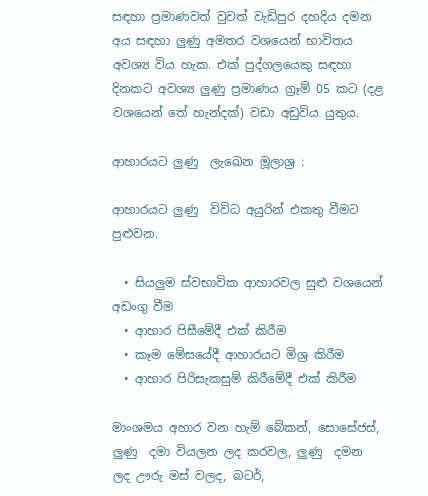සඳහා ප්‍රමාණවත් වුවත් වැඩිපුර දහදිය දමන අය සඳහා ලුණු අමතර වශයෙන් භාවිතය අවශ්‍ය විය හැක. එක් පුද්ගලයෙකු සඳහා දිනකට අවශ්‍ය ලුණු ප්‍රමාණය ග්‍රෑම් 05 කට (දළ වශයෙන් තේ හැන්දක්) වඩා අඩුවිය යුතුය.

ආහාරයට ලුණු  ලැඛෙන මූලාශ්‍ර :

ආහාරයට ලුණු  විවිධ අයුරින් එකතු වීමට පුළුවන.

  • සියලුම ස්වභාවික ආහාරවල සුළු වශයෙන් අඩංගු වීම
  • ආහාර පිසීමේදී එක් කිරීම
  • කෑම මේසයේදී ආහාරයට මිශ්‍ර කිරීම
  • ආහාර පිරිසැකසුම් කිරීමේදී එක් කිරීම

මාංශමය අහාර වන හැම් බේකන්, සොසේජස්, ලුණු  දමා වියලන ලද කරවල, ලුණු  දමන ලද ඌරු මස් වලද, බටර්,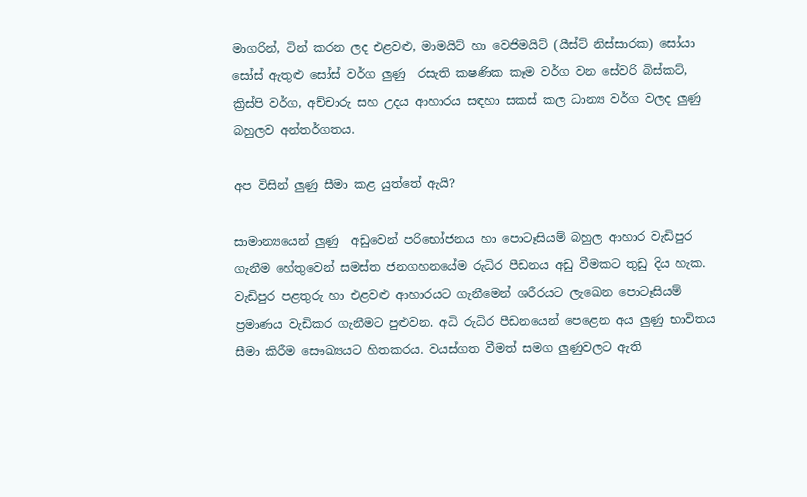මාගරින්, ටින් කරන ලද එළවළු, මාමයිට් හා වෙජිමයිට් (යීස්ට් නිස්සාරක) සෝයා සෝස් ඇතුළු සෝස් වර්ග ලුණු  රසැති ක‍ෂණික කෑම වර්ග වන සේවරි බිස්කට්, ක්‍රිස්පි වර්ග, අච්චාරු සහ උදය ආහාරය සඳහා සකස් කල ධාන්‍ය වර්ග වලද ලුණු  බහුලව අන්තර්ගතය.

අප විසින් ලුණු සීමා කළ යුත්තේ ඇයි?

සාමාන්‍යයෙන් ලුණු  අඩුවෙන් පරිභෝජනය හා පොටෑසියම් බහුල ආහාර වැඩිපුර ගැනීම හේතුවෙන් සමස්ත ජනගහනයේම රුධිර පීඩනය අඩු වීමකට තුඩු දිය හැක. වැඩිපුර පළතුරු හා එළවළු ආහාරයට ගැනීමෙන් ශරීරයට ලැඛෙන පොටෑසියම් ප්‍රමාණය වැඩිකර ගැනීමට පුළුවන. අධි රුධිර පීඩනයෙන් පෙළෙන අය ලුණු භාවිතය සීමා කිරීම සෞඛ්‍යයට හිතකරය. වයස්ගත වීමත් සමග ලුණුවලට ඇති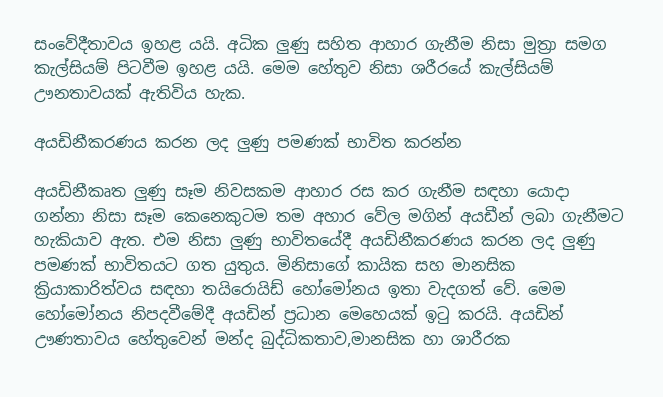සංවේදීතාවය ඉහළ යයි. අධික ලුණු සහිත ආහාර ගැනීම නිසා මුත්‍රා සමග කැල්සියම් පිටවීම ඉහළ යයි. මෙම හේතුව නිසා ශරීරයේ කැල්සියම් ඌනතාවයක් ඇතිවිය හැක.

අයඩිනීකරණය කරන ලද ලුණු පමණක් භාවිත කරන්න

අයඩිනීකෘත ලුණු සෑම නිවසකම ආහාර රස කර ගැනීම සඳහා යොදා ගන්නා නිසා සෑම කෙනෙකුටම තම අහාර වේල මගින් අයඩීන් ලබා ගැනීමට හැකියාව ඇත. එම නිසා ලුණු භාවිතයේදී අයඩිනීකරණය කරන ලද ලුණු පමණක් භාවිතයට ගත යුතුය. මිනිසාගේ කායික සහ මානසික ක්‍රියාකාරිත්වය සඳහා තයිරොයිඩ් හෝමෝනය ඉතා වැදගත් වේ. මෙම හෝමෝනය නිපදවීමේදී අයඩින් ප්‍රධාන මෙහෙයක් ඉටු කරයි. අයඩින් ඌණතාවය හේතුවෙන් මන්ද බුද්ධිකතාව,මානසික හා ශාරීරක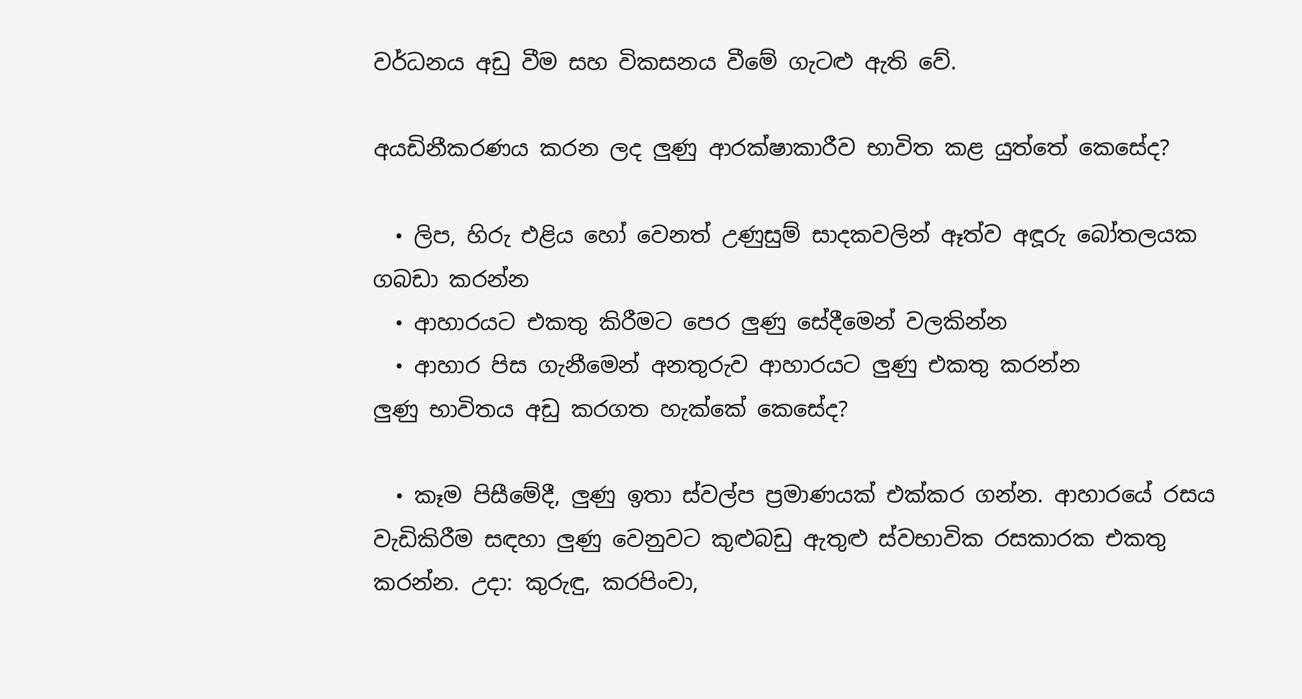වර්ධනය අඩු වීම සහ විකසනය වීමේ ගැටළු ඇති වේ.

අයඩිනීකරණය කරන ලද ලුණු ආරක්ෂාකාරීව භාවිත කළ යුත්තේ කෙසේද?

  • ලිප, හිරු එළිය හෝ වෙනත් උණුසුම් සාදකවලින් ඈත්ව අඳූරු බෝතලයක ගබඩා කරන්න
  • ආහාරයට එකතු කිරීමට පෙර ලුණු සේදීමෙන් වලකින්න
  • ආහාර පිස ගැනීමෙන් අනතුරුව ආහාරයට ලුණු එකතු කරන්න
ලුණු භාවිතය අඩු කරගත හැක්කේ කෙසේද?

  • කෑම පිසීමේදී, ලුණු ඉතා ස්වල්ප ප්‍රමාණයක් එක්කර ගන්න. ආහාරයේ රසය වැඩිකිරීම සඳහා ලුණු වෙනුවට කුළුබඩු ඇතුළු ස්වභාවික රසකාරක එකතු කරන්න. උදා: කුරුඳු, කරපිංචා,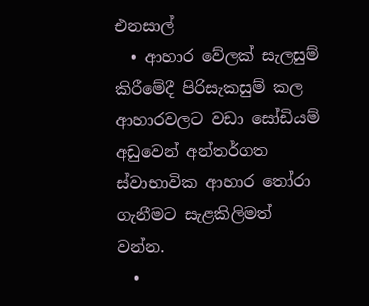එනසාල්
  • ආහාර වේලක් සැලසුම් කිරීමේදී පිරිසැකසුම් කල ආහාරවලට වඩා සෝඩියම් අඩුවෙන් අන්තර්ගත ස්වාභාවික ආහාර තෝරා ගැනීමට සැළකිලිමත් වන්න.
  •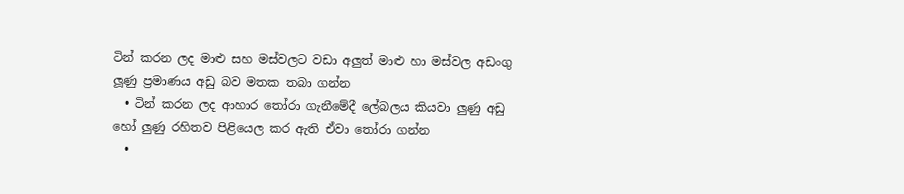ටින් කරන ලද මාළු සහ මස්වලට වඩා අලුත් මාළු හා මස්වල අඩංගු ලූණු ප්‍රමාණය අඩු බව මතක තබා ගන්න
  • ටින් කරන ලද ආහාර තෝරා ගැනීමේදී ලේබලය කියවා ලුණු අඩු හෝ ලුණු රහිතව පිළියෙල කර ඇති ඒවා තෝරා ගන්න
  •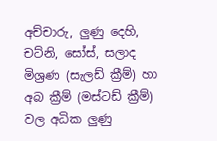අච්චාරු, ලුණු දෙහි, චට්නි, සෝස්, සලාද මිශ්‍රණ (සැලඩ් ක්‍රීම්) හා අබ ක්‍රීම් (මස්ටඩ් ක්‍රීම්) වල අධික ලුණු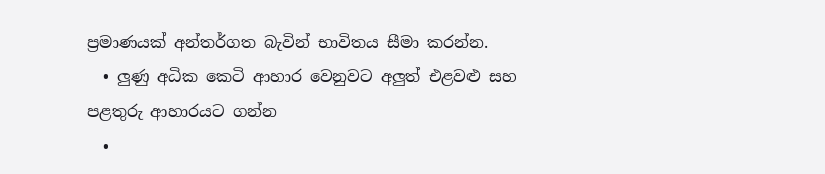ප්‍රමාණයක් අන්තර්ගත බැවින් භාවිතය සීමා කරන්න.
  • ලුණු අධික කෙටි ආහාර වෙනුවට අලුත් එළවළු සහ පළතුරු ආහාරයට ගන්න
  •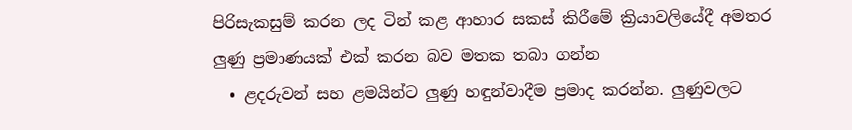පිරිසැකසුම් කරන ලද ටින් කළ ආහාර සකස් කිරීමේ ක්‍රියාවලියේදී අමතර ලුණු ප්‍රමාණයක් එක් කරන බව මතක තබා ගන්න
  • ළදරුවන් සහ ළමයින්ට ලුණු හඳුන්වාදීම ප්‍රමාද කරන්න. ලුණුවලට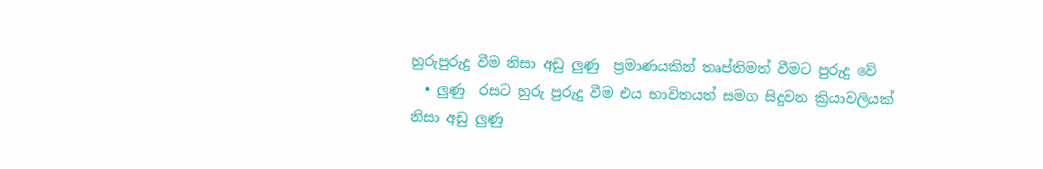හුරුපුරුදු වීම නිසා අඩු ලුණු  ප්‍රමාණයකින් තෘප්තිමත් වීමට පුරුදු වේ
  • ලුණු  රසට හුරු පුරුදු වීම එය භාවිතයත් සමග සිදුවන ක්‍රියාවලියක් නිසා අඩු ලුණු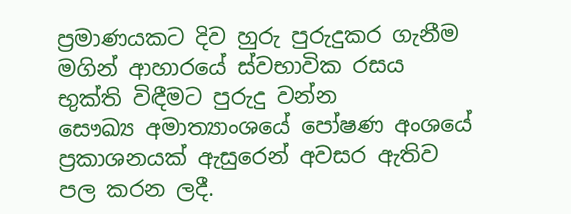ප්‍රමාණයකට දිව හුරු පුරුදුකර ගැනීම මගින් ආහාරයේ ස්වභාවික රසය භුක්ති විඳීමට පුරුදු වන්න
සෞඛ්‍ය අමාත්‍යාංශයේ පෝෂණ අංශයේ ප්‍රකාශනයක් ඇසුරෙන් අවසර ඇතිව පල කරන ලදී.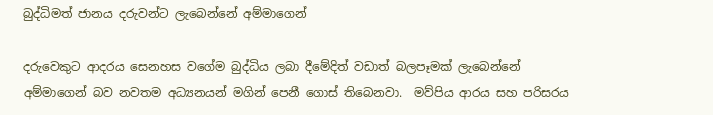බුද්ධිමත් ජානය දරුවන්ට ලැබෙන්නේ අම්මාගෙන්

දරුවෙකුට ආදරය සෙනහස වගේම බුද්ධිය ලබා දීමේදිත් වඩාත් බලපෑමක් ලැබෙන්නේ අම්මාගෙන් බව නවතම අධ්‍යනයන් මගින් පෙනී ගොස් තිබෙනවා.  මව්පිය ආරය සහ පරිසරය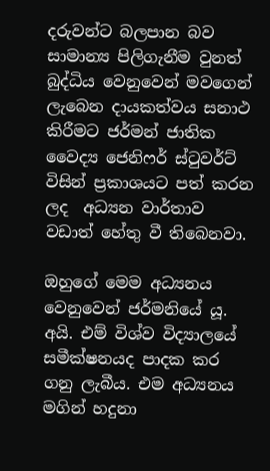දරුවන්ට බලපාන බව සාමාන්‍ය පිලිගැනීම වුනත් බුද්ධිය වෙනුවෙන් මවගෙන් ලැබෙන දායකත්වය සනාථ කිරීමට ජර්මන් ජාතික වෛද්‍ය ජෙනිෆර් ස්ටුවර්ට් විසින් ප්‍රකාශයට පත් කරන ලද  අධ්‍යන වාර්තාව වඩාත් හේතු වී තිබෙනවා.

ඔහුගේ මෙම අධ්‍යනය වෙනුවෙන් ජර්මනියේ යූ. අයි. එම් විශ්ව විද්‍යාලයේ සමීක්ෂනයද පාදක කර ගනු ලැබීය. එම අධ්‍යනය මගින් හදුනා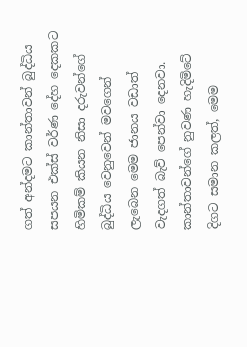ගත් අන්දමට කාන්තාවන් බුද්ධිය සපයන එක්ස් වර්ණ දේහ දෙකකට හිමිකම් කියන නිසා දරුවන්ගේ බුද්ධිය වෙනුවෙන් මවගෙන් ලැබෙන මෙම ජානය වඩාත් වැදගත් බැව් පෙන්වා දෙනවා. කාන්තාවන්ගේ නුවණ හැදිමිටේ දිගට සමාන කලත්, මෙම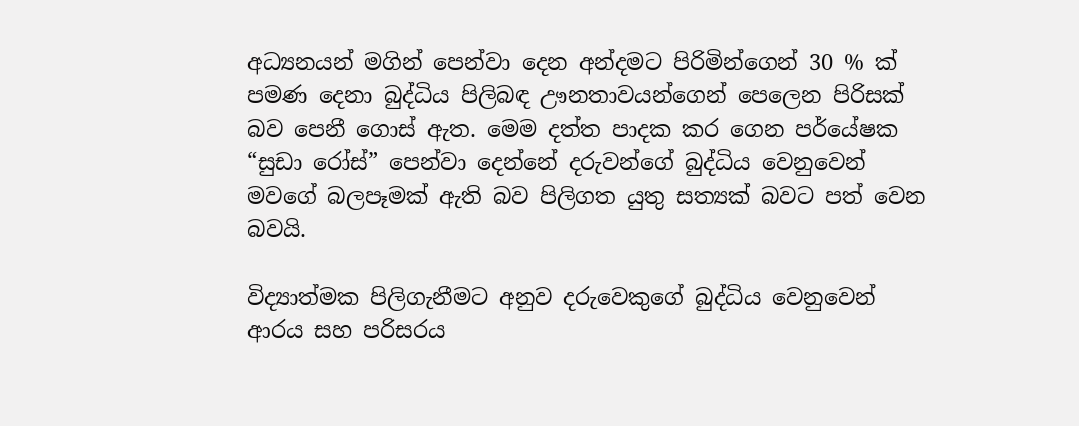අධ්‍යනයන් මගින් පෙන්වා දෙන අන්දමට පිරිමින්ගෙන් 30 % ක් පමණ දෙනා බුද්ධිය පිලිබඳ ඌනතාවයන්ගෙන් පෙලෙන පිරිසක් බව පෙනී ගොස් ඇත. මෙම දත්ත පාදක කර ගෙන පර්යේෂක “සුඩා රෝස්” පෙන්වා දෙන්නේ දරුවන්ගේ බුද්ධිය වෙනුවෙන් මවගේ බලපෑමක් ඇති බව පිලිගත යුතු සත්‍යක් බවට පත් වෙන බවයි.

විද්‍යාත්මක පිලිගැනීමට අනුව දරුවෙකුගේ බුද්ධිය වෙනුවෙන් ආරය සහ පරිසරය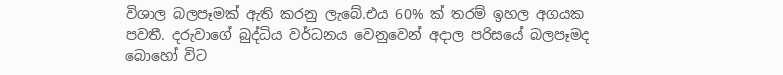විශාල බලපෑමක් ඇති කරනු ලැබේ.එය 60% ක් තරම් ඉහල අගයක පවතී. දරුවාගේ බුද්ධිය වර්ධනය වෙනුවෙන් අදාල පරිසයේ බලපෑමද බොහෝ විට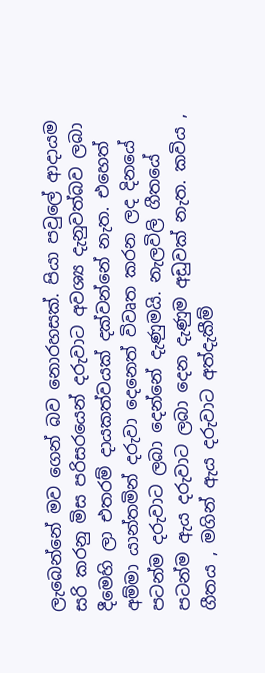ලැබෙන්නේ මව ගෙන් බව නොරහසක්. පියා පවුලේ ආදායම සරි කරනු මිස පරිසරයෙන් දරුවාට අවශ්‍ය දැනුවත්බව ලබා දීමෙහි ලා එතරම් දායකත්වයක් දක්වන්නේ නැත. එහෙත් අම්මා යාන්තමින් දරුවා දෙනෙත් විවෘත කරන ලද දිනයේ පටන්ම දරුවාට ලබා දෙන්නේ දැණුමයි. නැලවිලි ගීතයේ පටන්ම ඇය දරුවාට ලබා දෙන දැණුම අඩුවක් නැත. කවිය , ගීතය , මගින් ඇය දරුවාට අත්දැකීම්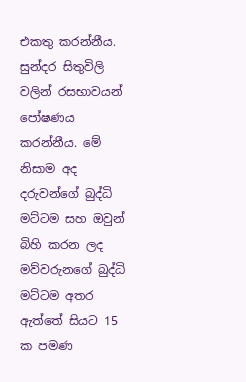එකතු කරන්නීය. සුන්දර සිතුවිලි වලින් රසභාවයන් පෝෂණය කරන්නීය. මේ නිසාම අද දරුවන්ගේ බුද්ධි මට්ටම සහ ඔවුන් බිහි කරන ලද මව්වරුනගේ බුද්ධි මට්ටම අතර ඇත්තේ සියට 15 ක පමණ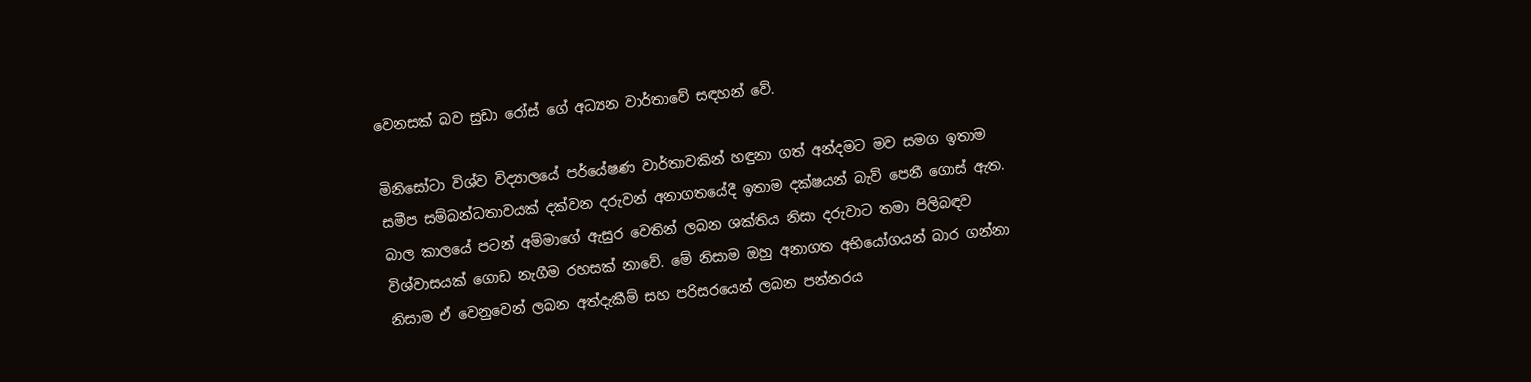වෙනසක් බව සුඩා රෝස් ගේ අධ්‍යන වාර්තාවේ සඳහන් වේ.

මිනිසෝටා විශ්ව විද්‍යාලයේ පර්යේෂණ වාර්තාවකින් හඳුනා ගත් අන්දමට මව සමග ඉතාම සමීප සම්බන්ධතාවයක් දක්වන දරුවන් අනාගතයේදී ඉතාම දක්ෂයන් බැව් පෙනී ගොස් ඇත. බාල කාලයේ පටන් අම්මාගේ ඇසුර වෙතින් ලබන ශක්තිය නිසා දරුවාට තමා පිලිබඳව විශ්වාසයක් ගොඩ නැගීම රහසක් නාවේ. මේ නිසාම ඔහු අනාගත අභියෝගයන් බාර ගන්නා නිසාම ඒ වෙනුවෙන් ලබන අත්දැකීම් සහ පරිසරයෙන් ලබන පන්නරය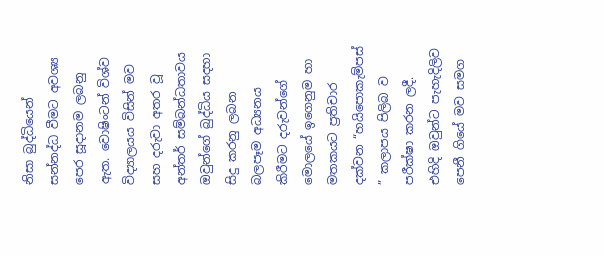නිසා බුද්ධියෙන් සන්නද්ධ වීමට අවශ්‍ය පෙර සූදානම ලබනු ඇත. වොෂිංටන් විශ්ව විද්‍යාලයය විසින් මව සහ දරුවා අතර වූ අන්තර් සම්බන්ධතාවය ඔවුන්ගේ බුද්ධිය සදහා සිදු කරනු ලබන බලපෑම අධ්‍යනය කිරීමට දරුවන්ගේ මොලයේ ඉගෙනුම හා මතකයට ප්‍රතිචාර දක්වන “හයිපොකැම්පස් ” කලාපය පිලිබ ව පරීක්ෂා කරන ලදී. එහිදි ඔවුන්ට පැහැදිලිව පෙනී ගියේ මව සමග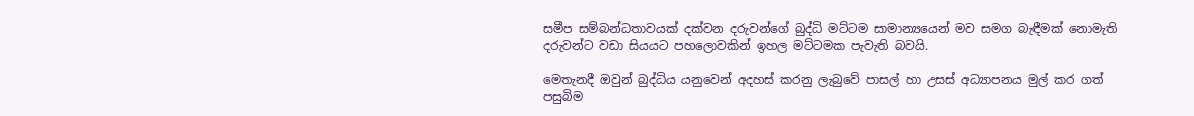සමීප සම්බන්ධතාවයක් දක්වන දරුවන්ගේ බුද්ධි මට්ටම සාමාන්‍යයෙන් මව සමග බැඳීමක් නොමැති දරුවන්ට වඩා සියයට පහලොවකින් ඉහල මට්ටමක පැවැති බවයි.

මෙතැනදී ඔවුන් බුද්ධිය යනුවෙන් අදහස් කරනු ලැබුවේ පාසල් හා උසස් අධ්‍යාපනය මුල් කර ගත් පසුබිම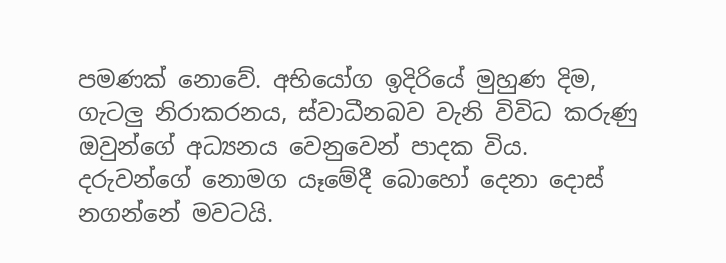පමණක් නොවේ. අභියෝග ඉදිරියේ මුහුණ දිම, ගැටලු නිරාකරනය, ස්වාධීනබව වැනි විවිධ කරුණු ඔවුන්ගේ අධ්‍යනය වෙනුවෙන් පාදක විය. දරුවන්ගේ නොමග යෑමේදී බොහෝ දෙනා දොස් නගන්නේ මවටයි.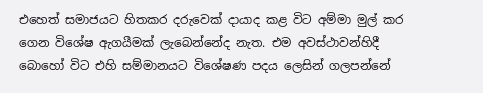එහෙත් සමාජයට හිතකර දරුවෙක් දායාද කළ විට අම්මා මුල් කර ගෙන විශේෂ ඇගයීමක් ලැබෙන්නේද නැත. එම අවස්ථාවන්හිදී බොහෝ විට එහි සම්මානයට විශේෂණ පදය ලෙසින් ගලපන්නේ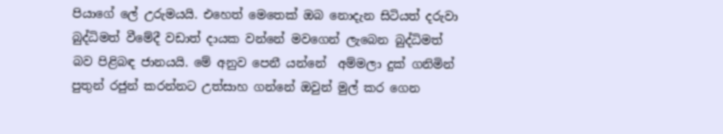පියාගේ ලේ උරුමයයි. එහෙත් මෙතෙක් ඔබ නොදැන සිටියත් දරුවා බුද්ධිමත් වීමේදී වඩාත් දායක වන්නේ මවගෙන් ලැබෙන බුද්ධිමත් බව පිළිබඳ ජානයයි. මේ අනුව පෙනී යන්නේ  අම්මලා දුක් ගනිමින් පුතුන් රජුන් කරන්නට උත්සාහ ගන්නේ ඔවුන් මුල් කර ගෙන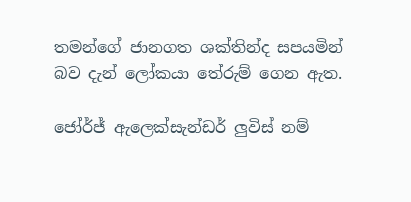තමන්ගේ ජානගත ශක්තින්ද සපයමින් බව දැන් ලෝකයා තේරුම් ගෙන ඇත.

ජෝර්ජ් ඇලෙක්සැන්ඩර් ලුවිස් නම්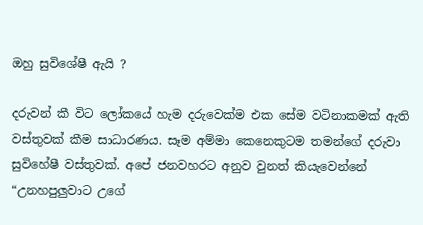ඔහු සුවිශේෂී ඇයි ?

දරුවන් කී විට ලෝකයේ හැම දරුවෙක්ම එක සේම වටිනාකමක් ඇති වස්තුවක් කීම සාධාරණය. සෑම අම්මා කෙනෙකුටම තමන්ගේ දරුවා සුවිහේෂී වස්තුවක්. අපේ ජනවහරට අනුව වුනත් කියැවෙන්නේ “උනහපුලුවාට උගේ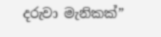දරුවා මැනිකක්”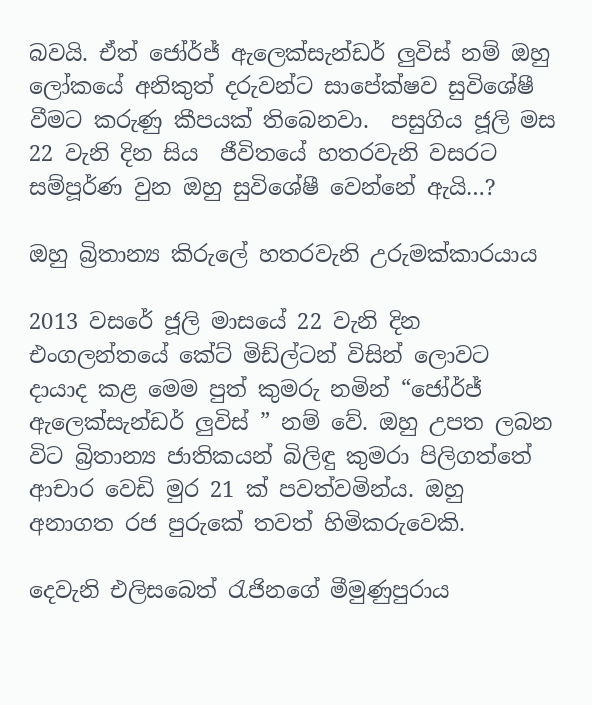බවයි. ඒත් ජෝර්ජ් ඇලෙක්සැන්ඩර් ලුවිස් නම් ඔහු ලෝකයේ අනිකුත් දරුවන්ට සාපේක්ෂව සුවිශේෂී වීමට කරුණු කීපයක් තිබෙනවා.  පසුගිය ජූලි මස 22 වැනි දින සිය  ජීවිතයේ හතරවැනි වසරට සම්පූර්ණ වුන ඔහු සුවිශේෂී වෙන්නේ ඇයි…?

ඔහු බ්‍රිතාන්‍ය කිරුලේ හතරවැනි උරුමක්කාරයාය

2013 වසරේ ජූලි මාසයේ 22 වැනි දින එංගලන්තයේ කේට් මිඩ්ල්ටන් විසින් ලොවට දායාද කළ මෙම පුත් කුමරු නමින් “ජෝර්ජ් ඇලෙක්සැන්ඩර් ලුවිස් ” නම් වේ. ඔහු උපත ලබන විට බ්‍රිතාන්‍ය ජාතිකයන් බිලිඳු කුමරා පිලිගත්තේ ආචාර වෙඩි මුර 21 ක් පවත්වමින්ය. ඔහු අනාගත රජ පුරුකේ තවත් හිමිකරුවෙකි.

දෙවැනි එලිසබෙත් රැජිනගේ මීමුණුපුරාය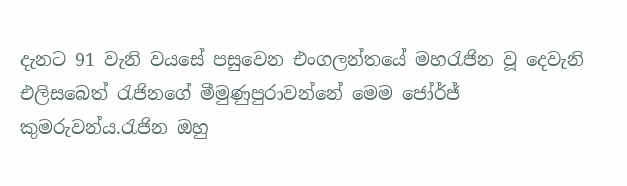දැනට 91 වැනි වයසේ පසුවෙන එංගලන්තයේ මහරැජින වූ දෙවැනි එලිසබෙත් රැජිනගේ මීමුණුපුරාවන්නේ මෙම ජෝර්ජ් කුමරුවන්ය.රැජින ඔහු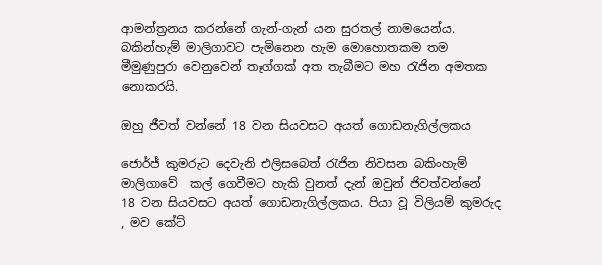ආමන්ත්‍රනය කරන්නේ ගැන්-ගැන් යන සුරතල් නාමයෙන්ය. බකින්හැම් මාලිගාවට පැමිනෙන හැම මොහොතකම තම මීමුණුපුරා වෙනුවෙන් තෑග්ගක් අත තැබීමට මහ රැජින අමතක නොකරයි.

ඔහු ජීවත් වන්නේ 18 වන සියවසට අයත් ගොඩනැගිල්ලකය

ජොර්ජ් කුමරුට දෙවැනි එලිසබෙත් රැජින නිවසන බකිංහැම් මාලිගාවේ  කල් ගෙවීමට හැකි වුනත් දැන් ඔවුන් ජිවත්වන්නේ  18 වන සියවසට අයත් ගොඩනැගිල්ලකය. පියා වූ විලියම් කුමරුද , මව කේට්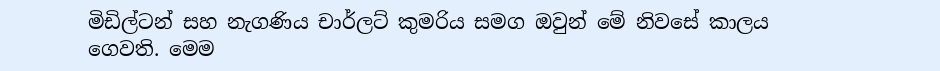මිඩිල්ටන් සහ නැගණිය චාර්ලට් කුමරිය සමග ඔවුන් මේ නිවසේ කාලය ගෙවති. මෙම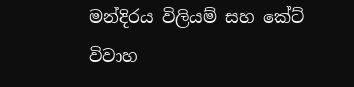මන්දිරය විලියම් සහ කේට් විවාහ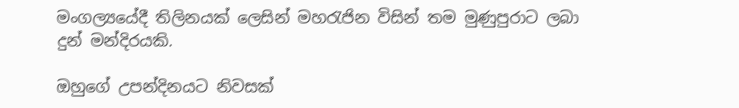මංගල්‍යයේදී තිලිනයක් ලෙසින් මහරැජින විසින් තම මුණුපුරාට ලබා දුන් මන්දිරයකි.

ඔහුගේ උපන්දිනයට නිවසක්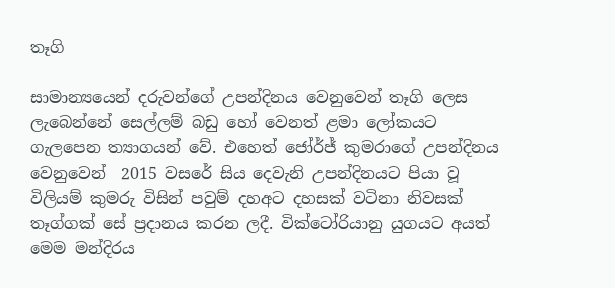තෑගි

සාමාන්‍යයෙන් දරුවන්ගේ උපන්දිනය වෙනුවෙන් තෑගි ලෙස ලැබෙන්නේ සෙල්ලම් බඩු හෝ වෙනත් ළමා ලෝකයට ගැලපෙන ත්‍යාගයන් වේ. එහෙත් ජෝර්ජ් කුමරාගේ උපන්දිනය වෙනුවෙන්  2015 වසරේ සිය දෙවැනි උපන්දිනයට පියා වූ විලියම් කුමරු විසින් පවුම් දහඅට දහසක් වටිනා නිවසක් තෑග්ගක් සේ ප්‍රදානය කරන ලදී. වික්ටෝරියානු යුගයට අයත් මෙම මන්දිරය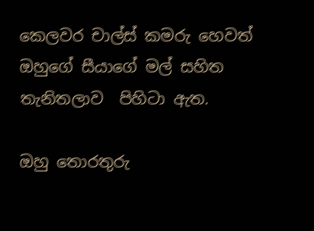කෙලවර චාල්ස් කමරු හෙවත් ඔහුගේ සීයාගේ මල් සහිත තැනිතලාව  පිහිටා ඇත.

ඔහු තොරතුරු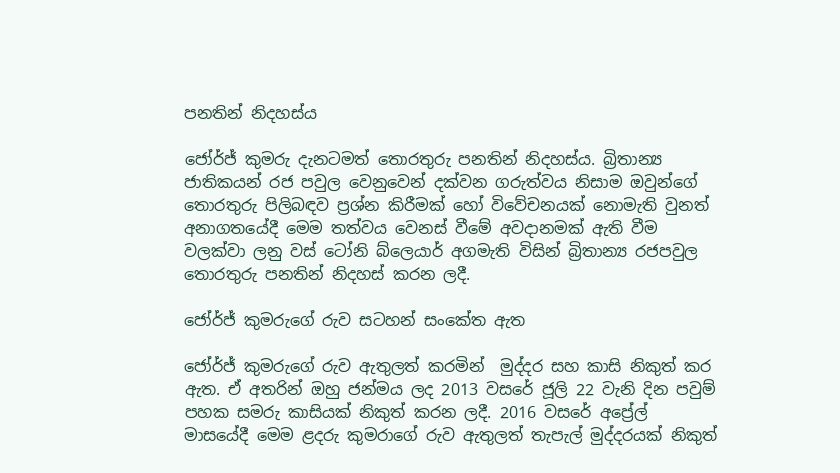පනතින් නිදහස්ය

ජෝර්ජ් කුමරු දැනටමත් තොරතුරු පනතින් නිදහස්ය. බ්‍රිතාන්‍ය ජාතිකයන් රජ පවුල වෙනුවෙන් දක්වන ගරුත්වය නිසාම ඔවුන්ගේ තොරතුරු පිලිබඳව ප්‍රශ්න කිරීමක් හෝ විවේචනයක් නොමැති වුනත් අනාගතයේදී මෙම තත්වය වෙනස් වීමේ අවදානමක් ඇති වීම වලක්වා ලනු වස් ටෝනි බ්ලෙයාර් අගමැති විසින් බ්‍රිතාන්‍ය රජපවුල තොරතුරු පනතින් නිදහස් කරන ලදී.

ජෝර්ජ් කුමරුගේ රුව සටහන් සංකේත ඇත

ජෝර්ජ් කුමරුගේ රුව ඇතුලත් කරමින්  මුද්දර සහ කාසි නිකුත් කර ඇත. ඒ අතරින් ඔහු ජන්මය ලද 2013 වසරේ ජූලි 22 වැනි දින පවුම් පහක සමරු කාසියක් නිකුත් කරන ලදී. 2016 වසරේ අප්‍රේල්  මාසයේදී මෙම ළදරු කුමරාගේ රුව ඇතුලත් තැපැල් මුද්දරයක් නිකුත්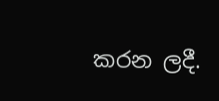කරන ලදී.